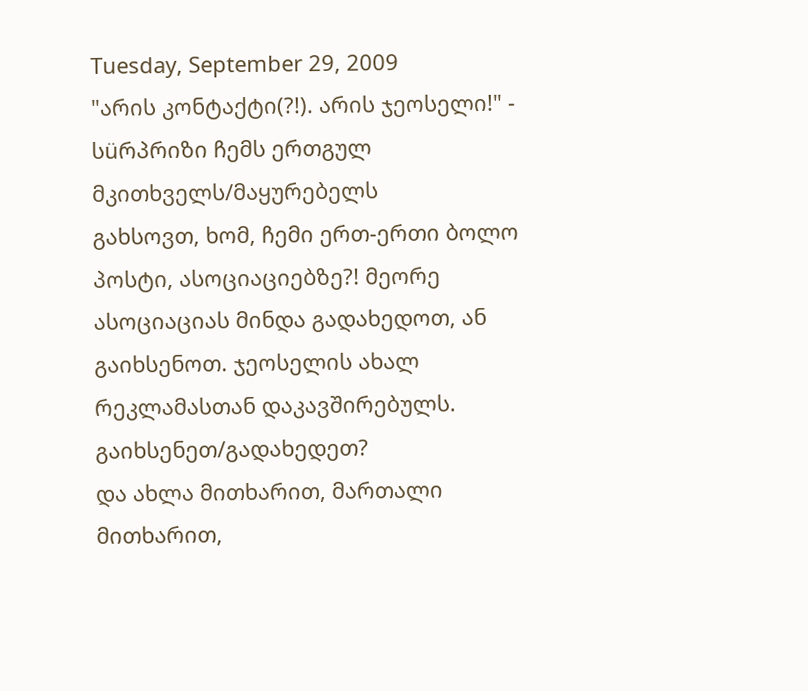Tuesday, September 29, 2009
"არის კონტაქტი(?!). არის ჯეოსელი!" - სüრპრიზი ჩემს ერთგულ მკითხველს/მაყურებელს
გახსოვთ, ხომ, ჩემი ერთ-ერთი ბოლო პოსტი, ასოციაციებზე?! მეორე ასოციაციას მინდა გადახედოთ, ან გაიხსენოთ. ჯეოსელის ახალ რეკლამასთან დაკავშირებულს.
გაიხსენეთ/გადახედეთ?
და ახლა მითხარით, მართალი მითხარით,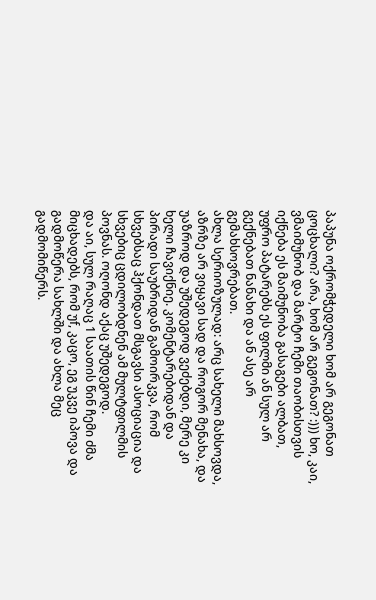პაპუნა ოქრომჭედელი ხომ არ გეგონათ ცოცხალი? არა, ხომ არ გეგონათ? :))) ხო, კაი, ვმაიმუნობ და მარტო ჩემი თაობისთვის იქნება ეს მაიმუნობა გასაგები ალბათ, უფრო პატარებს ეს ფილმი ან სულ არ გექნებათ ნანახი და ან ასე არ გემახსოვრებათ.
ახლა სერიოზულად: არც სახელი მახსოვდა, აზრზე არ ვიყავი სად და როგორ მენახა, და უაზროდ და უშედეგოდ ვეძებდი, მერე კი ხელი ჩავიქნიე. კომენტარებიდან და პირადი საუბრიდან გამოირკვა, რომ სხვებსაც ჰქონდათ მსგავსი ასოციაცია და სხვებიც ცდილობდნენ ამ მულტფილმის პოვნას. ოღონდ აქაც უშედეგოდ.
და აი, სულ რაღაც 1 საათის წინ ჩემი ძმა მიცხადებს, რომ უf, კაცო, ეგ უკვე იპოვა და გადმოწერა სახლში და ახლა მეც გადმომიწერს.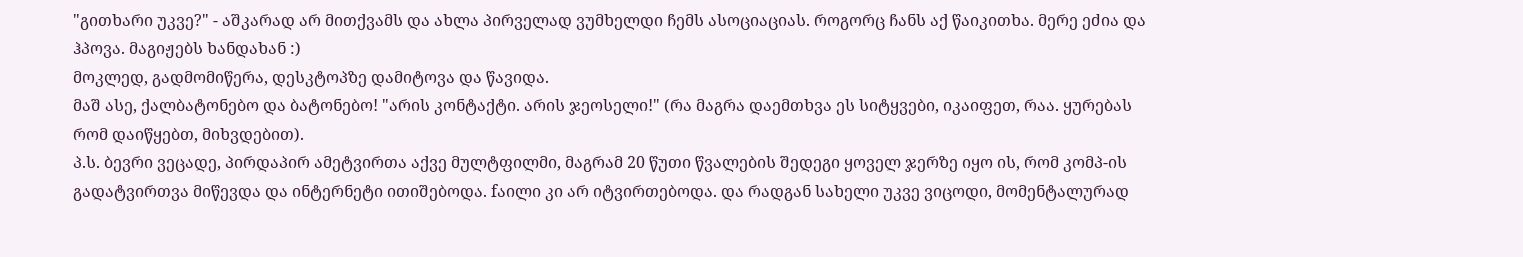"გითხარი უკვე?" - აშკარად არ მითქვამს და ახლა პირველად ვუმხელდი ჩემს ასოციაციას. როგორც ჩანს აქ წაიკითხა. მერე ეძია და ჰპოვა. მაგიჟებს ხანდახან :)
მოკლედ, გადმომიწერა, დესკტოპზე დამიტოვა და წავიდა.
მაშ ასე, ქალბატონებო და ბატონებო! "არის კონტაქტი. არის ჯეოსელი!" (რა მაგრა დაემთხვა ეს სიტყვები, იკაიფეთ, რაა. ყურებას რომ დაიწყებთ, მიხვდებით).
პ.ს. ბევრი ვეცადე, პირდაპირ ამეტვირთა აქვე მულტფილმი, მაგრამ 20 წუთი წვალების შედეგი ყოველ ჯერზე იყო ის, რომ კომპ-ის გადატვირთვა მიწევდა და ინტერნეტი ითიშებოდა. fაილი კი არ იტვირთებოდა. და რადგან სახელი უკვე ვიცოდი, მომენტალურად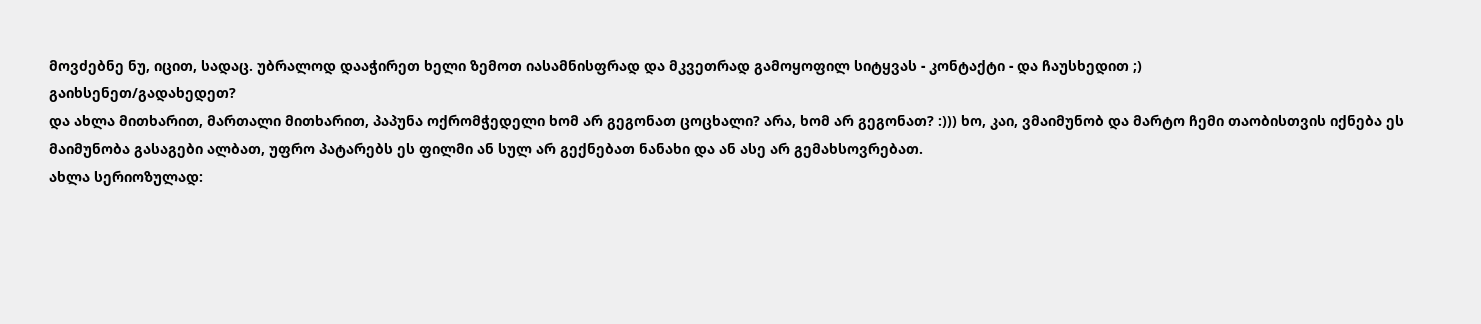მოვძებნე ნუ, იცით, სადაც. უბრალოდ დააჭირეთ ხელი ზემოთ იასამნისფრად და მკვეთრად გამოყოფილ სიტყვას - კონტაქტი - და ჩაუსხედით ;)
გაიხსენეთ/გადახედეთ?
და ახლა მითხარით, მართალი მითხარით, პაპუნა ოქრომჭედელი ხომ არ გეგონათ ცოცხალი? არა, ხომ არ გეგონათ? :))) ხო, კაი, ვმაიმუნობ და მარტო ჩემი თაობისთვის იქნება ეს მაიმუნობა გასაგები ალბათ, უფრო პატარებს ეს ფილმი ან სულ არ გექნებათ ნანახი და ან ასე არ გემახსოვრებათ.
ახლა სერიოზულად: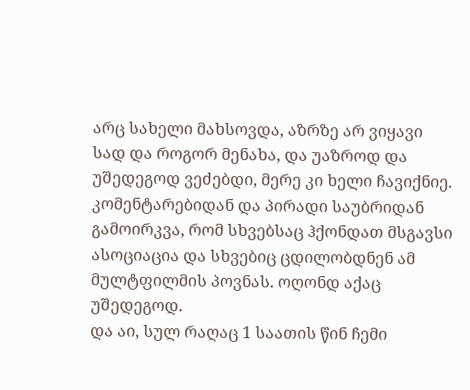არც სახელი მახსოვდა, აზრზე არ ვიყავი სად და როგორ მენახა, და უაზროდ და უშედეგოდ ვეძებდი, მერე კი ხელი ჩავიქნიე. კომენტარებიდან და პირადი საუბრიდან გამოირკვა, რომ სხვებსაც ჰქონდათ მსგავსი ასოციაცია და სხვებიც ცდილობდნენ ამ მულტფილმის პოვნას. ოღონდ აქაც უშედეგოდ.
და აი, სულ რაღაც 1 საათის წინ ჩემი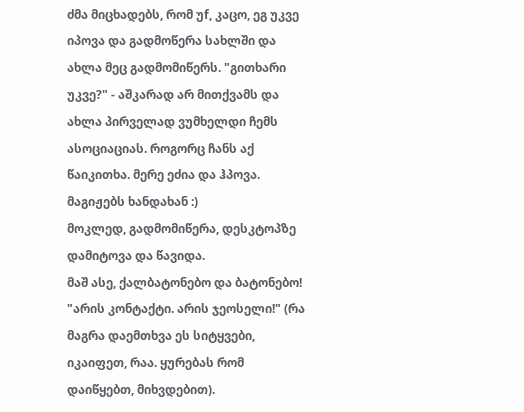ძმა მიცხადებს, რომ უf, კაცო, ეგ უკვე იპოვა და გადმოწერა სახლში და ახლა მეც გადმომიწერს. "გითხარი უკვე?" - აშკარად არ მითქვამს და ახლა პირველად ვუმხელდი ჩემს ასოციაციას. როგორც ჩანს აქ წაიკითხა. მერე ეძია და ჰპოვა. მაგიჟებს ხანდახან :)
მოკლედ, გადმომიწერა, დესკტოპზე დამიტოვა და წავიდა.
მაშ ასე, ქალბატონებო და ბატონებო! "არის კონტაქტი. არის ჯეოსელი!" (რა მაგრა დაემთხვა ეს სიტყვები, იკაიფეთ, რაა. ყურებას რომ დაიწყებთ, მიხვდებით).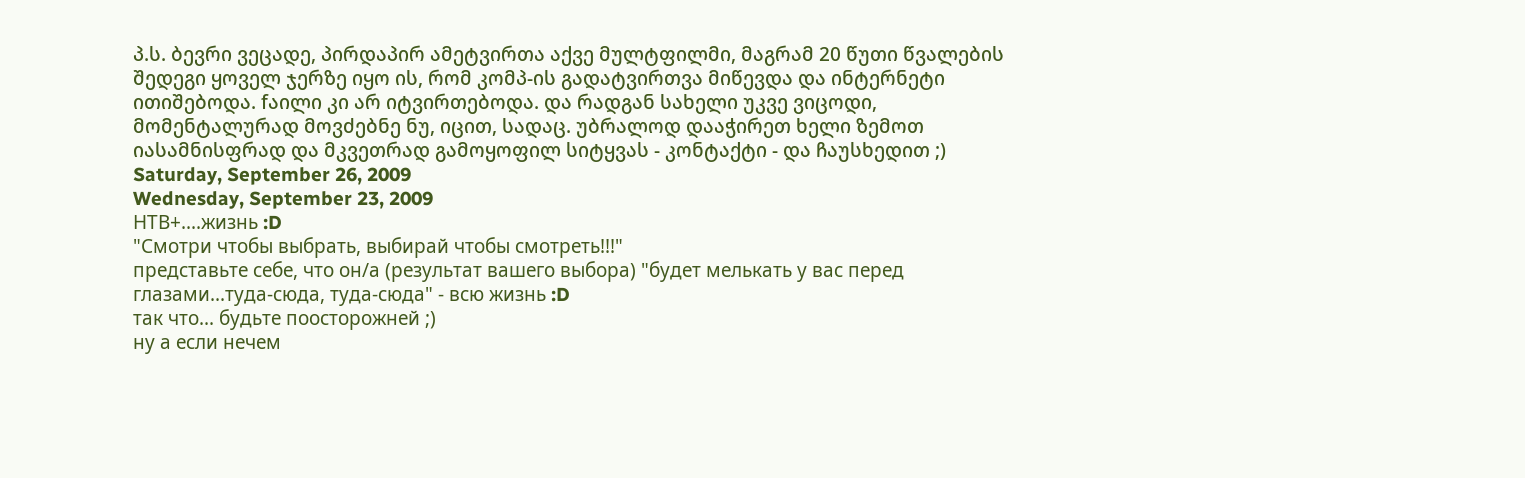პ.ს. ბევრი ვეცადე, პირდაპირ ამეტვირთა აქვე მულტფილმი, მაგრამ 20 წუთი წვალების შედეგი ყოველ ჯერზე იყო ის, რომ კომპ-ის გადატვირთვა მიწევდა და ინტერნეტი ითიშებოდა. fაილი კი არ იტვირთებოდა. და რადგან სახელი უკვე ვიცოდი, მომენტალურად მოვძებნე ნუ, იცით, სადაც. უბრალოდ დააჭირეთ ხელი ზემოთ იასამნისფრად და მკვეთრად გამოყოფილ სიტყვას - კონტაქტი - და ჩაუსხედით ;)
Saturday, September 26, 2009
Wednesday, September 23, 2009
НТВ+....жизнь :D
"Смотри чтобы выбрать, выбирай чтобы смотреть!!!"
представьте себе, что он/а (результат вашего выбора) "будет мелькать у вас перед глазами...туда-сюда, туда-сюда" - всю жизнь :D
так что... будьте поосторожней ;)
ну а если нечем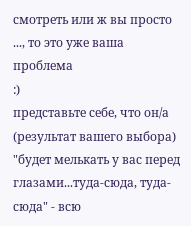смотреть или ж вы просто ..., то это уже ваша проблема
:)
представьте себе, что он/а (результат вашего выбора) "будет мелькать у вас перед глазами...туда-сюда, туда-сюда" - всю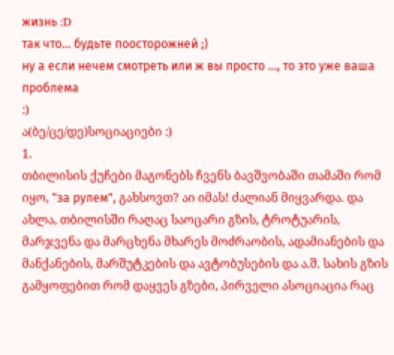жизнь :D
так что... будьте поосторожней ;)
ну а если нечем смотреть или ж вы просто ..., то это уже ваша проблема
:)
ა(ბე/ცე/დე)სოციაციები :)
1.
თბილისის ქუჩები მაგონებს ჩვენს ბავშვობაში თამაში რომ იყო, "за рулем", გახსოვთ? აი იმას! ძალიან მიყვარდა. და ახლა, თბილისში რაღაც საოცარი გზის, ტროტუარის, მარჯვენა და მარცხენა მხარეს მოძრაობის, ადამიანების და მანქანების, მარშუტკების და ავტობუსების და ა.შ. სახის გზის გამყოფებით რომ დაყვეს გზები, პირველი ასოციაცია რაც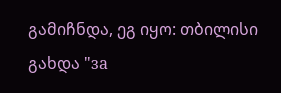გამიჩნდა, ეგ იყო: თბილისი გახდა "за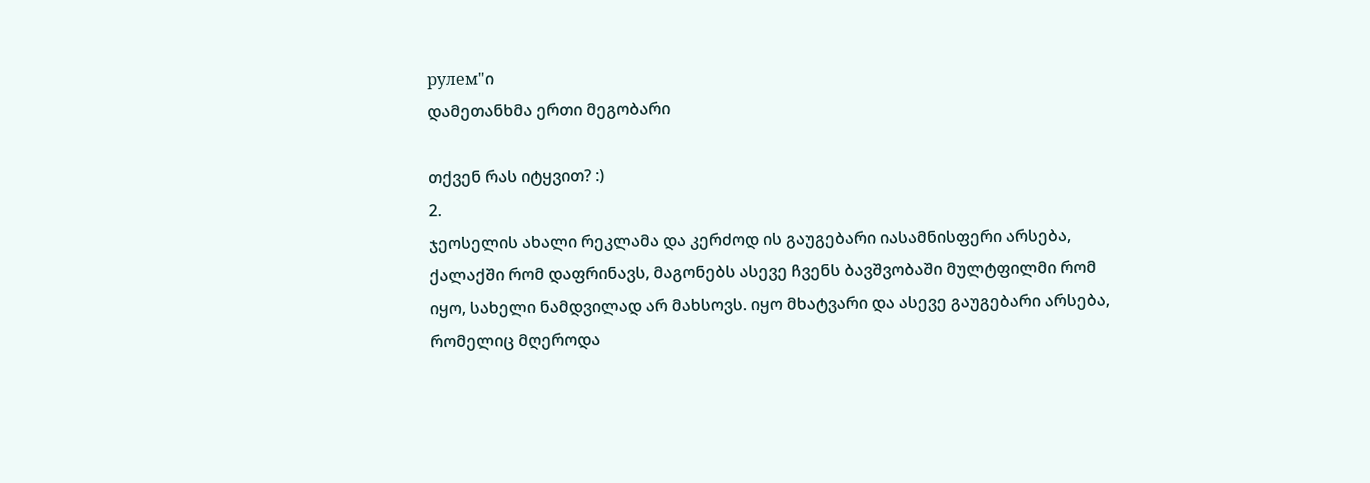рулем"ი
დამეთანხმა ერთი მეგობარი

თქვენ რას იტყვით? :)
2.
ჯეოსელის ახალი რეკლამა და კერძოდ ის გაუგებარი იასამნისფერი არსება, ქალაქში რომ დაფრინავს, მაგონებს ასევე ჩვენს ბავშვობაში მულტფილმი რომ იყო, სახელი ნამდვილად არ მახსოვს. იყო მხატვარი და ასევე გაუგებარი არსება, რომელიც მღეროდა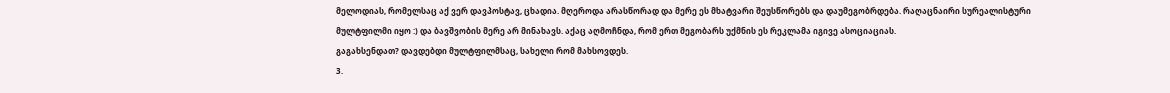მელოდიას, რომელსაც აქ ვერ დავპოსტავ, ცხადია. მღეროდა არასწორად და მერე ეს მხატვარი შეუსწორებს და დაუმეგობრდება. რაღაცნაირი სურეალისტური მულტფილმი იყო :) და ბავშვობის მერე არ მინახავს. აქაც აღმოჩნდა, რომ ერთ მეგობარს უქმნის ეს რეკლამა იგივე ასოციაციას.
გაგახსენდათ? დავდებდი მულტფილმსაც, სახელი რომ მახსოვდეს.
3.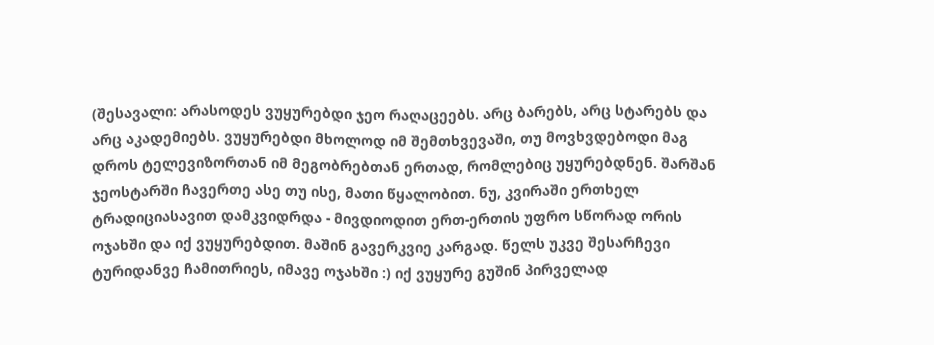(შესავალი: არასოდეს ვუყურებდი ჯეო რაღაცეებს. არც ბარებს, არც სტარებს და არც აკადემიებს. ვუყურებდი მხოლოდ იმ შემთხვევაში, თუ მოვხვდებოდი მაგ დროს ტელევიზორთან იმ მეგობრებთან ერთად, რომლებიც უყურებდნენ. შარშან ჯეოსტარში ჩავერთე ასე თუ ისე, მათი წყალობით. ნუ, კვირაში ერთხელ ტრადიციასავით დამკვიდრდა - მივდიოდით ერთ-ერთის უფრო სწორად ორის ოჯახში და იქ ვუყურებდით. მაშინ გავერკვიე კარგად. წელს უკვე შესარჩევი ტურიდანვე ჩამითრიეს, იმავე ოჯახში :) იქ ვუყურე გუშინ პირველად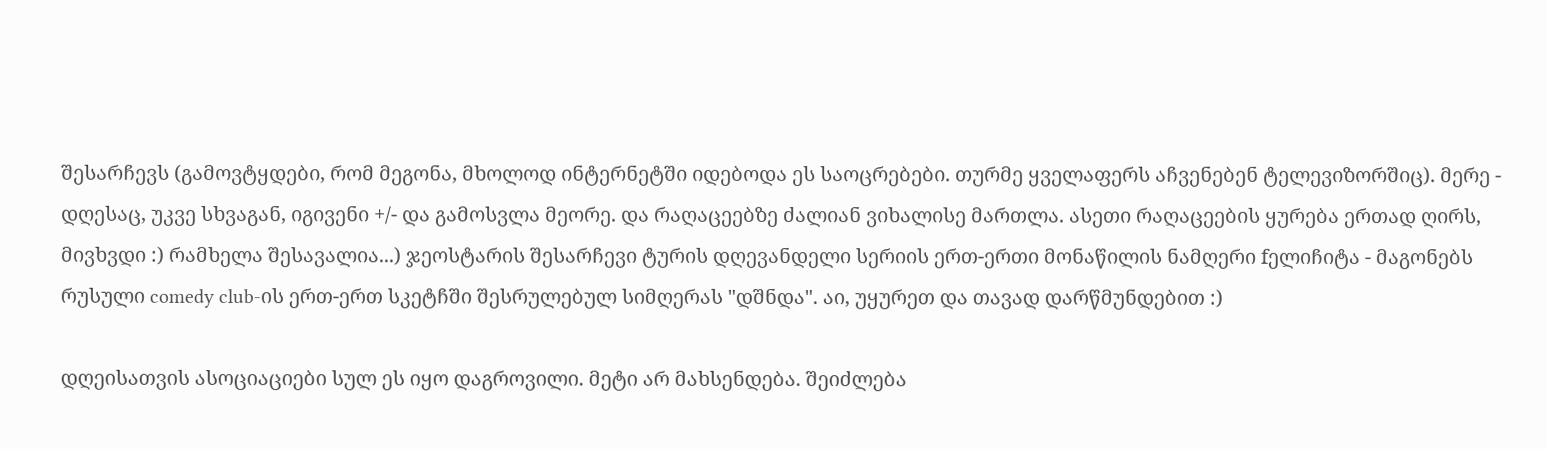შესარჩევს (გამოვტყდები, რომ მეგონა, მხოლოდ ინტერნეტში იდებოდა ეს საოცრებები. თურმე ყველაფერს აჩვენებენ ტელევიზორშიც). მერე - დღესაც, უკვე სხვაგან, იგივენი +/- და გამოსვლა მეორე. და რაღაცეებზე ძალიან ვიხალისე მართლა. ასეთი რაღაცეების ყურება ერთად ღირს, მივხვდი :) რამხელა შესავალია...) ჯეოსტარის შესარჩევი ტურის დღევანდელი სერიის ერთ-ერთი მონაწილის ნამღერი fელიჩიტა - მაგონებს რუსული comedy club-ის ერთ-ერთ სკეტჩში შესრულებულ სიმღერას "დშნდა". აი, უყურეთ და თავად დარწმუნდებით :)

დღეისათვის ასოციაციები სულ ეს იყო დაგროვილი. მეტი არ მახსენდება. შეიძლება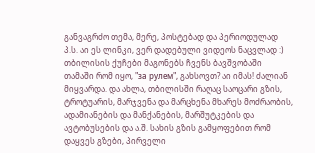განვაგრძო თემა, მერე, პოსტებად და პერიოდულად
პ.ს. აი ეს ლინკი, ვერ დადებული ვიდეოს ნაცვლად :)
თბილისის ქუჩები მაგონებს ჩვენს ბავშვობაში თამაში რომ იყო, "за рулем", გახსოვთ? აი იმას! ძალიან მიყვარდა. და ახლა, თბილისში რაღაც საოცარი გზის, ტროტუარის, მარჯვენა და მარცხენა მხარეს მოძრაობის, ადამიანების და მანქანების, მარშუტკების და ავტობუსების და ა.შ. სახის გზის გამყოფებით რომ დაყვეს გზები, პირველი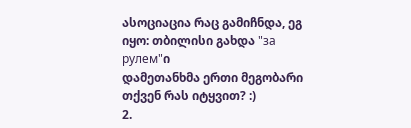ასოციაცია რაც გამიჩნდა, ეგ იყო: თბილისი გახდა "за рулем"ი
დამეთანხმა ერთი მეგობარი
თქვენ რას იტყვით? :)
2.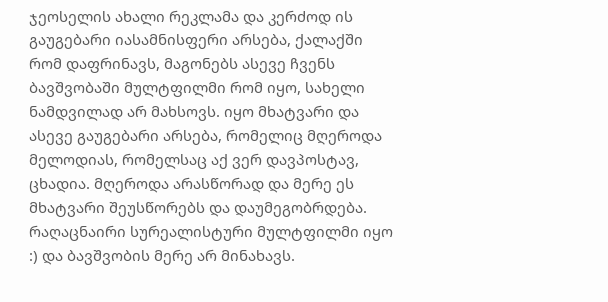ჯეოსელის ახალი რეკლამა და კერძოდ ის გაუგებარი იასამნისფერი არსება, ქალაქში რომ დაფრინავს, მაგონებს ასევე ჩვენს ბავშვობაში მულტფილმი რომ იყო, სახელი ნამდვილად არ მახსოვს. იყო მხატვარი და ასევე გაუგებარი არსება, რომელიც მღეროდა მელოდიას, რომელსაც აქ ვერ დავპოსტავ, ცხადია. მღეროდა არასწორად და მერე ეს მხატვარი შეუსწორებს და დაუმეგობრდება. რაღაცნაირი სურეალისტური მულტფილმი იყო :) და ბავშვობის მერე არ მინახავს.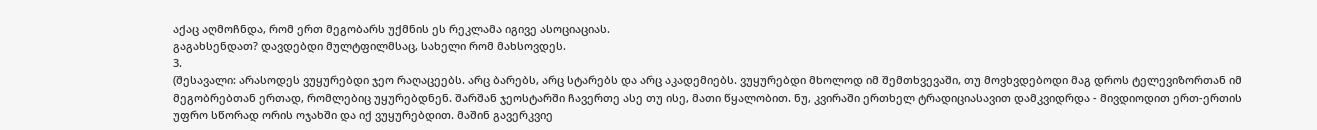აქაც აღმოჩნდა, რომ ერთ მეგობარს უქმნის ეს რეკლამა იგივე ასოციაციას.
გაგახსენდათ? დავდებდი მულტფილმსაც, სახელი რომ მახსოვდეს.
3.
(შესავალი: არასოდეს ვუყურებდი ჯეო რაღაცეებს. არც ბარებს, არც სტარებს და არც აკადემიებს. ვუყურებდი მხოლოდ იმ შემთხვევაში, თუ მოვხვდებოდი მაგ დროს ტელევიზორთან იმ მეგობრებთან ერთად, რომლებიც უყურებდნენ. შარშან ჯეოსტარში ჩავერთე ასე თუ ისე, მათი წყალობით. ნუ, კვირაში ერთხელ ტრადიციასავით დამკვიდრდა - მივდიოდით ერთ-ერთის უფრო სწორად ორის ოჯახში და იქ ვუყურებდით. მაშინ გავერკვიე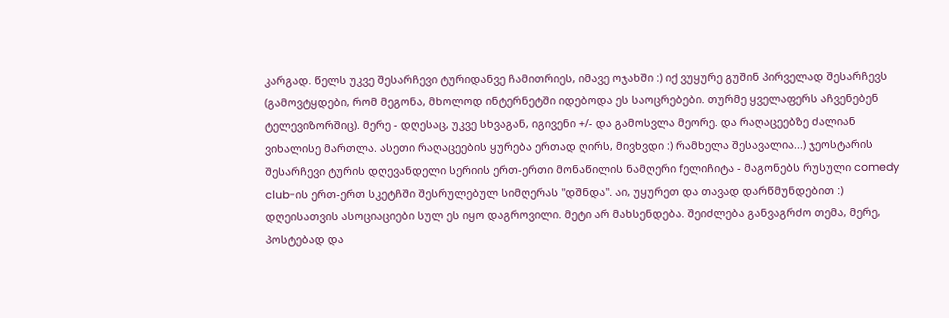კარგად. წელს უკვე შესარჩევი ტურიდანვე ჩამითრიეს, იმავე ოჯახში :) იქ ვუყურე გუშინ პირველად შესარჩევს (გამოვტყდები, რომ მეგონა, მხოლოდ ინტერნეტში იდებოდა ეს საოცრებები. თურმე ყველაფერს აჩვენებენ ტელევიზორშიც). მერე - დღესაც, უკვე სხვაგან, იგივენი +/- და გამოსვლა მეორე. და რაღაცეებზე ძალიან ვიხალისე მართლა. ასეთი რაღაცეების ყურება ერთად ღირს, მივხვდი :) რამხელა შესავალია...) ჯეოსტარის შესარჩევი ტურის დღევანდელი სერიის ერთ-ერთი მონაწილის ნამღერი fელიჩიტა - მაგონებს რუსული comedy club-ის ერთ-ერთ სკეტჩში შესრულებულ სიმღერას "დშნდა". აი, უყურეთ და თავად დარწმუნდებით :)
დღეისათვის ასოციაციები სულ ეს იყო დაგროვილი. მეტი არ მახსენდება. შეიძლება განვაგრძო თემა, მერე, პოსტებად და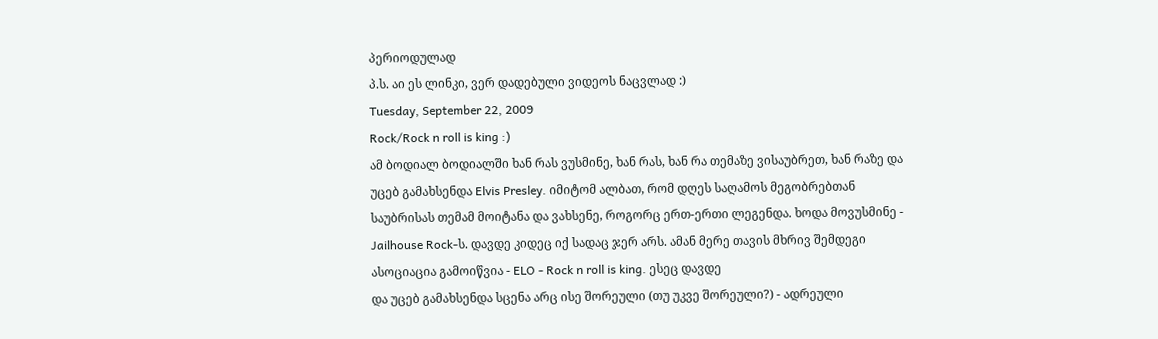პერიოდულად
პ.ს. აი ეს ლინკი, ვერ დადებული ვიდეოს ნაცვლად :)
Tuesday, September 22, 2009
Rock/Rock n roll is king :)
ამ ბოდიალ ბოდიალში ხან რას ვუსმინე, ხან რას, ხან რა თემაზე ვისაუბრეთ, ხან რაზე და უცებ გამახსენდა Elvis Presley. იმიტომ ალბათ, რომ დღეს საღამოს მეგობრებთან საუბრისას თემამ მოიტანა და ვახსენე, როგორც ერთ-ერთი ლეგენდა. ხოდა მოვუსმინე - Jailhouse Rock-ს. დავდე კიდეც იქ სადაც ჯერ არს. ამან მერე თავის მხრივ შემდეგი ასოციაცია გამოიწვია - ELO - Rock n roll is king. ესეც დავდე
და უცებ გამახსენდა სცენა არც ისე შორეული (თუ უკვე შორეული?) - ადრეული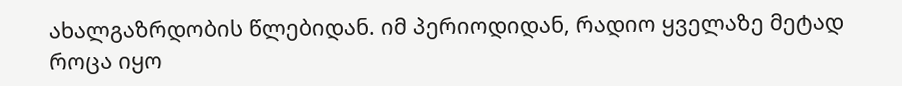ახალგაზრდობის წლებიდან. იმ პერიოდიდან, რადიო ყველაზე მეტად როცა იყო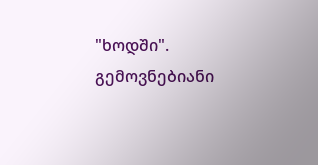"ხოდში". გემოვნებიანი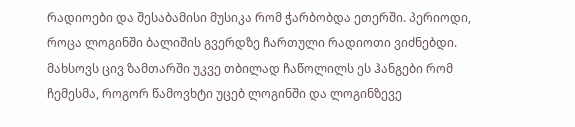რადიოები და შესაბამისი მუსიკა რომ ჭარბობდა ეთერში. პერიოდი, როცა ლოგინში ბალიშის გვერდზე ჩართული რადიოთი ვიძნებდი. მახსოვს ცივ ზამთარში უკვე თბილად ჩაწოლილს ეს ჰანგები რომ ჩემესმა, როგორ წამოვხტი უცებ ლოგინში და ლოგინზევე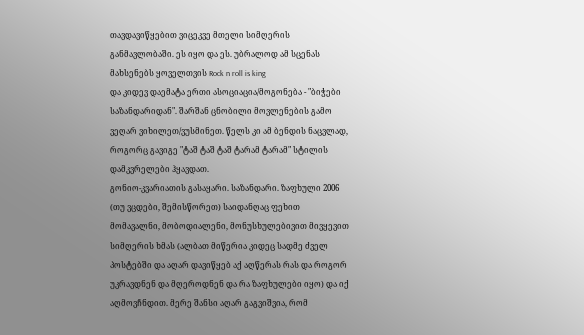თავდავიწყებით ვიცეკვე მთელი სიმღერის განმავლობაში. ეს იყო და ეს. უბრალოდ ამ სცენას მახსენებს ყოველთვის Rock n roll is king
და კიდევ დაემატა ერთი ასოციაცია/მოგონება - "ბიჭები საზანდარიდან". შარშან ცნობილი მოვლენების გამო ვეღარ ვიხილეთ/ვუსმინეთ. წელს კი ამ ბენდის ნაცვლად, როგორც გავიგე "ტაშ ტაშ ტაშ ტარამ ტარამ" სტილის დამკვრელები ჰყავდათ.
გონიო-კვარიათის გასაყარი. საზანდარი. ზაფხული 2006 (თუ ვცდები, შემისწორეთ) საიდანღაც ფეხით მომავალნი, მობოდიალენი, მონუსხულებივით მივყევით სიმღერის ხმას (ალბათ მიწერია კიდეც სადმე ძველ პოსტებში და აღარ დავიწყებ აქ აღწერას რას და როგორ უკრავდნენ და მღეროდნენ და რა ზაფხულები იყო) და იქ აღმოვჩნდით. მერე შანსი აღარ გაგვიშვია, რომ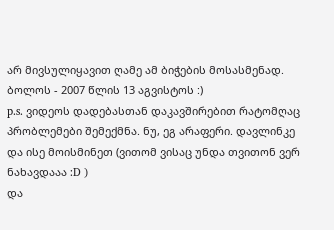არ მივსულიყავით ღამე ამ ბიჭების მოსასმენად. ბოლოს - 2007 წლის 13 აგვისტოს :)
p.s. ვიდეოს დადებასთან დაკავშირებით რატომღაც პრობლემები შემექმნა. ნუ, ეგ არაფერი. დავლინკე და ისე მოისმინეთ (ვითომ ვისაც უნდა თვითონ ვერ ნახავდააა :D )
და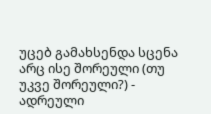უცებ გამახსენდა სცენა არც ისე შორეული (თუ უკვე შორეული?) - ადრეული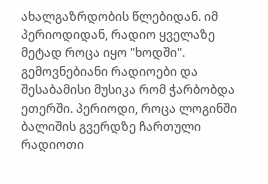ახალგაზრდობის წლებიდან. იმ პერიოდიდან, რადიო ყველაზე მეტად როცა იყო "ხოდში". გემოვნებიანი რადიოები და შესაბამისი მუსიკა რომ ჭარბობდა ეთერში. პერიოდი, როცა ლოგინში ბალიშის გვერდზე ჩართული რადიოთი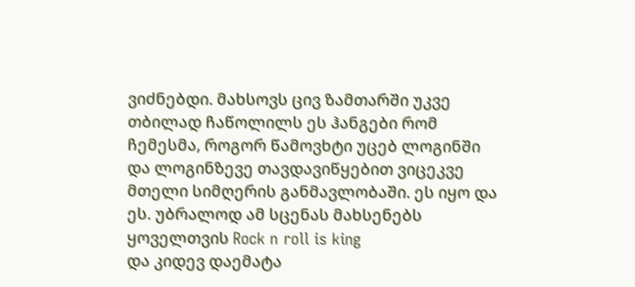ვიძნებდი. მახსოვს ცივ ზამთარში უკვე თბილად ჩაწოლილს ეს ჰანგები რომ ჩემესმა, როგორ წამოვხტი უცებ ლოგინში და ლოგინზევე თავდავიწყებით ვიცეკვე მთელი სიმღერის განმავლობაში. ეს იყო და ეს. უბრალოდ ამ სცენას მახსენებს ყოველთვის Rock n roll is king
და კიდევ დაემატა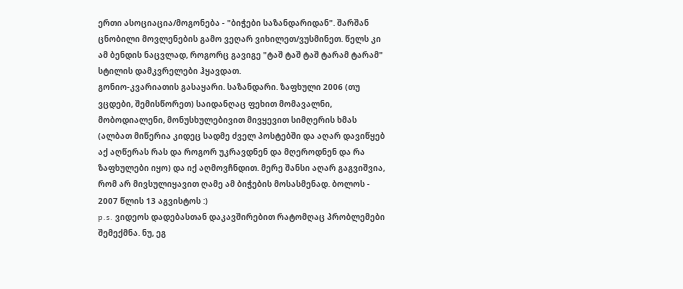ერთი ასოციაცია/მოგონება - "ბიჭები საზანდარიდან". შარშან ცნობილი მოვლენების გამო ვეღარ ვიხილეთ/ვუსმინეთ. წელს კი ამ ბენდის ნაცვლად, როგორც გავიგე "ტაშ ტაშ ტაშ ტარამ ტარამ" სტილის დამკვრელები ჰყავდათ.
გონიო-კვარიათის გასაყარი. საზანდარი. ზაფხული 2006 (თუ ვცდები, შემისწორეთ) საიდანღაც ფეხით მომავალნი, მობოდიალენი, მონუსხულებივით მივყევით სიმღერის ხმას (ალბათ მიწერია კიდეც სადმე ძველ პოსტებში და აღარ დავიწყებ აქ აღწერას რას და როგორ უკრავდნენ და მღეროდნენ და რა ზაფხულები იყო) და იქ აღმოვჩნდით. მერე შანსი აღარ გაგვიშვია, რომ არ მივსულიყავით ღამე ამ ბიჭების მოსასმენად. ბოლოს - 2007 წლის 13 აგვისტოს :)
p.s. ვიდეოს დადებასთან დაკავშირებით რატომღაც პრობლემები შემექმნა. ნუ, ეგ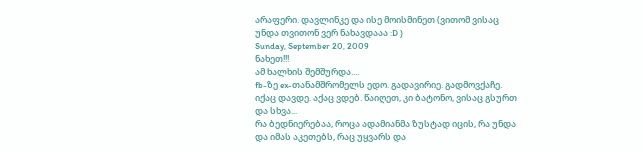არაფერი. დავლინკე და ისე მოისმინეთ (ვითომ ვისაც უნდა თვითონ ვერ ნახავდააა :D )
Sunday, September 20, 2009
ნახეთ!!!
ამ ხალხის შემშურდა....
fb-ზე ex-თანამშრომელს ედო. გადავირიე. გადმოვქაჩე. იქაც დავდე. აქაც ვდებ. წაიღეთ, კი ბატონო, ვისაც გსურთ და სხვა...
რა ბედნიერებაა, როცა ადამიანმა ზუსტად იცის, რა უნდა და იმას აკეთებს, რაც უყვარს და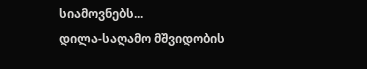სიამოვნებს...
დილა-საღამო მშვიდობის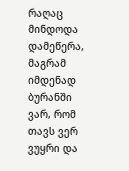რაღაც მინდოდა დამეწერა, მაგრამ იმდენად ბურანში ვარ, რომ თავს ვერ ვუყრი და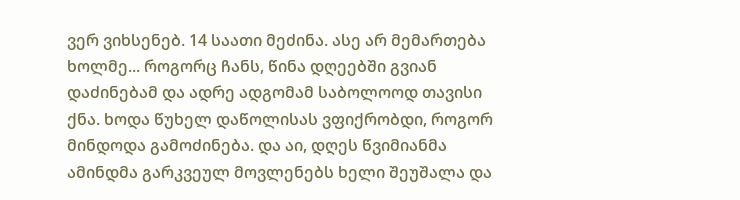ვერ ვიხსენებ. 14 საათი მეძინა. ასე არ მემართება ხოლმე... როგორც ჩანს, წინა დღეებში გვიან დაძინებამ და ადრე ადგომამ საბოლოოდ თავისი ქნა. ხოდა წუხელ დაწოლისას ვფიქრობდი, როგორ მინდოდა გამოძინება. და აი, დღეს წვიმიანმა ამინდმა გარკვეულ მოვლენებს ხელი შეუშალა და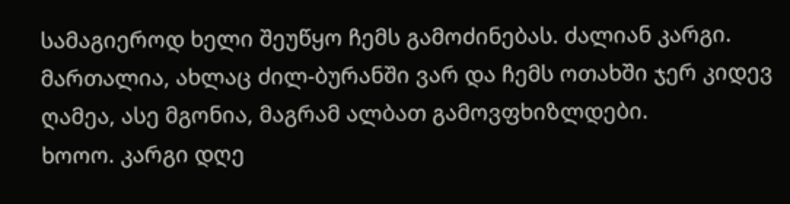სამაგიეროდ ხელი შეუწყო ჩემს გამოძინებას. ძალიან კარგი. მართალია, ახლაც ძილ-ბურანში ვარ და ჩემს ოთახში ჯერ კიდევ ღამეა, ასე მგონია, მაგრამ ალბათ გამოვფხიზლდები.
ხოოო. კარგი დღე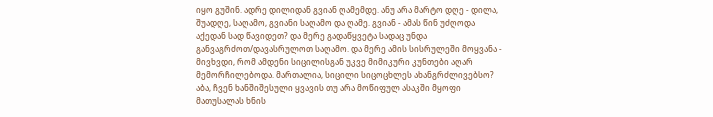იყო გუშინ. ადრე დილიდან გვიან ღამემდე. ანუ არა მარტო დღე - დილა, შუადღე, საღამო, გვიანი საღამო და ღამე. გვიან - ამას წინ უძღოდა აქედან სად წავიდეთ? და მერე გადაწყვეტა სადაც უნდა განვაგრძოთ/დავასრულოთ საღამო. და მერე ამის სისრულეში მოყვანა - მივხვდი, რომ ამდენი სიცილისგან უკვე მიმიკური კუნთები აღარ მემორჩილებოდა. მართალია, სიცილი სიცოცხლეს ახანგრძლივებსო? აბა, ჩვენ ხანშიშესული ყვავის თუ არა მოწიფულ ასაკში მყოფი მათუსალას ხნის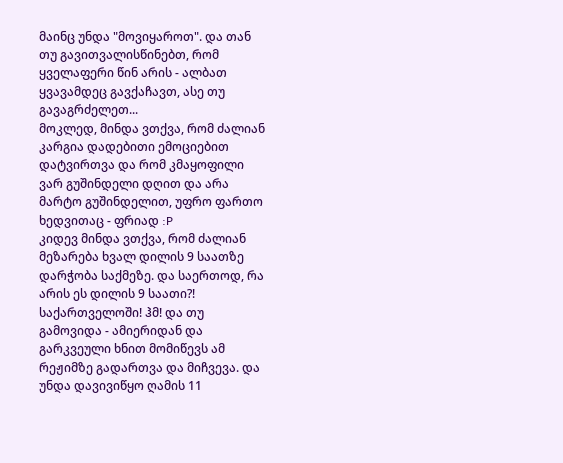მაინც უნდა "მოვიყაროთ". და თან თუ გავითვალისწინებთ, რომ ყველაფერი წინ არის - ალბათ ყვავამდეც გავქაჩავთ, ასე თუ გავაგრძელეთ...
მოკლედ, მინდა ვთქვა, რომ ძალიან კარგია დადებითი ემოციებით დატვირთვა და რომ კმაყოფილი ვარ გუშინდელი დღით და არა მარტო გუშინდელით, უფრო ფართო ხედვითაც - ფრიად :P
კიდევ მინდა ვთქვა, რომ ძალიან მეზარება ხვალ დილის 9 საათზე დარჭობა საქმეზე. და საერთოდ, რა არის ეს დილის 9 საათი?! საქართველოში! ჰმ! და თუ გამოვიდა - ამიერიდან და გარკვეული ხნით მომიწევს ამ რეჟიმზე გადართვა და მიჩვევა. და უნდა დავივიწყო ღამის 11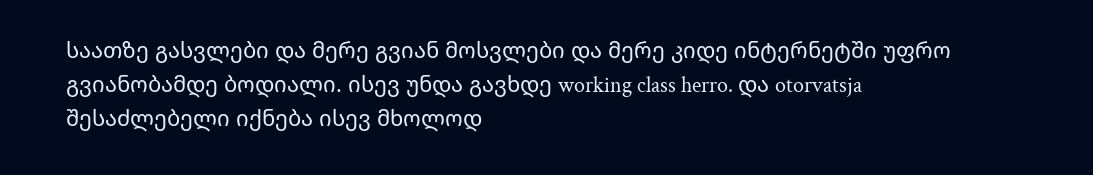საათზე გასვლები და მერე გვიან მოსვლები და მერე კიდე ინტერნეტში უფრო გვიანობამდე ბოდიალი. ისევ უნდა გავხდე working class herro. და otorvatsja შესაძლებელი იქნება ისევ მხოლოდ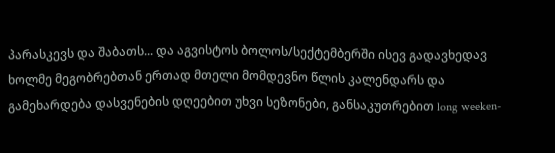პარასკევს და შაბათს... და აგვისტოს ბოლოს/სექტემბერში ისევ გადავხედავ ხოლმე მეგობრებთან ერთად მთელი მომდევნო წლის კალენდარს და გამეხარდება დასვენების დღეებით უხვი სეზონები, განსაკუთრებით long weeken-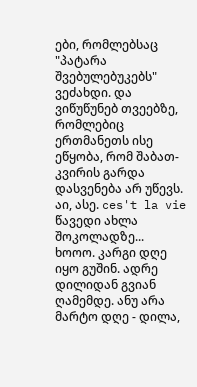ები, რომლებსაც "პატარა შვებულებუკებს" ვეძახდი. და ვიწუწუნებ თვეებზე, რომლებიც ერთმანეთს ისე ეწყობა, რომ შაბათ-კვირის გარდა დასვენება არ უწევს.
აი, ასე. ces't la vie
წავედი ახლა შოკოლადზე...
ხოოო. კარგი დღე იყო გუშინ. ადრე დილიდან გვიან ღამემდე. ანუ არა მარტო დღე - დილა,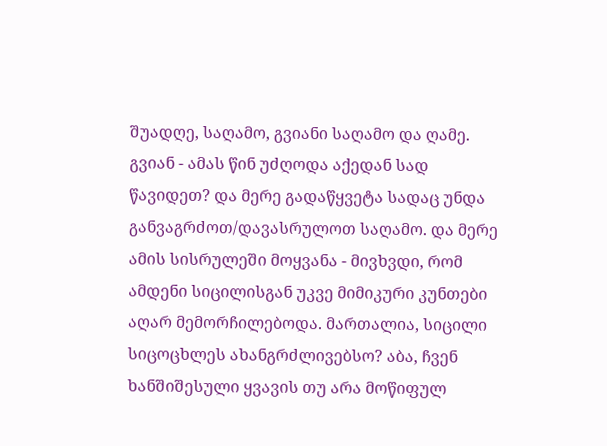შუადღე, საღამო, გვიანი საღამო და ღამე. გვიან - ამას წინ უძღოდა აქედან სად წავიდეთ? და მერე გადაწყვეტა სადაც უნდა განვაგრძოთ/დავასრულოთ საღამო. და მერე ამის სისრულეში მოყვანა - მივხვდი, რომ ამდენი სიცილისგან უკვე მიმიკური კუნთები აღარ მემორჩილებოდა. მართალია, სიცილი სიცოცხლეს ახანგრძლივებსო? აბა, ჩვენ ხანშიშესული ყვავის თუ არა მოწიფულ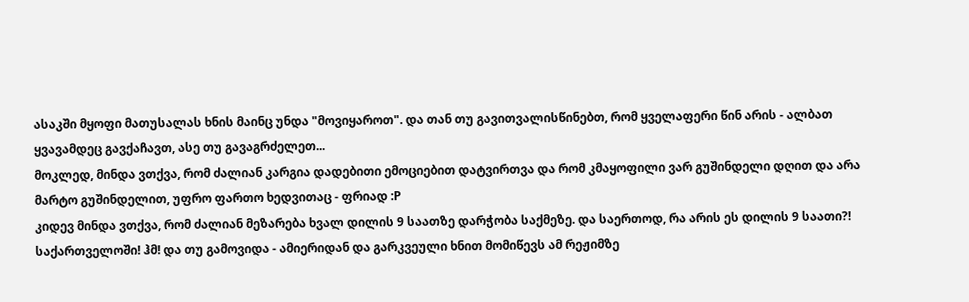ასაკში მყოფი მათუსალას ხნის მაინც უნდა "მოვიყაროთ". და თან თუ გავითვალისწინებთ, რომ ყველაფერი წინ არის - ალბათ ყვავამდეც გავქაჩავთ, ასე თუ გავაგრძელეთ...
მოკლედ, მინდა ვთქვა, რომ ძალიან კარგია დადებითი ემოციებით დატვირთვა და რომ კმაყოფილი ვარ გუშინდელი დღით და არა მარტო გუშინდელით, უფრო ფართო ხედვითაც - ფრიად :P
კიდევ მინდა ვთქვა, რომ ძალიან მეზარება ხვალ დილის 9 საათზე დარჭობა საქმეზე. და საერთოდ, რა არის ეს დილის 9 საათი?! საქართველოში! ჰმ! და თუ გამოვიდა - ამიერიდან და გარკვეული ხნით მომიწევს ამ რეჟიმზე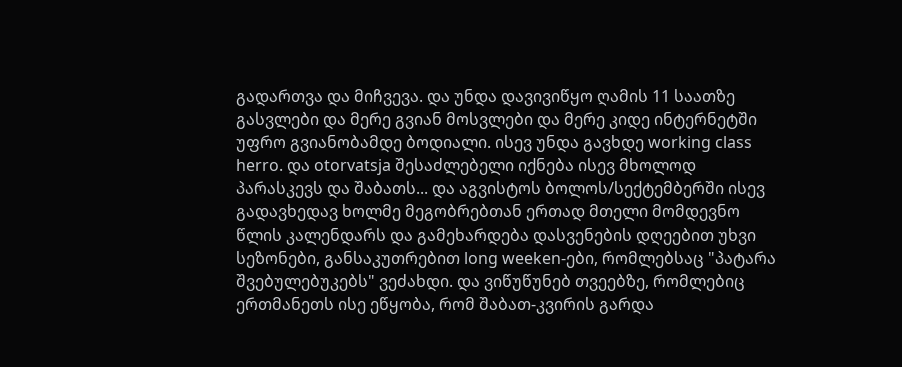გადართვა და მიჩვევა. და უნდა დავივიწყო ღამის 11 საათზე გასვლები და მერე გვიან მოსვლები და მერე კიდე ინტერნეტში უფრო გვიანობამდე ბოდიალი. ისევ უნდა გავხდე working class herro. და otorvatsja შესაძლებელი იქნება ისევ მხოლოდ პარასკევს და შაბათს... და აგვისტოს ბოლოს/სექტემბერში ისევ გადავხედავ ხოლმე მეგობრებთან ერთად მთელი მომდევნო წლის კალენდარს და გამეხარდება დასვენების დღეებით უხვი სეზონები, განსაკუთრებით long weeken-ები, რომლებსაც "პატარა შვებულებუკებს" ვეძახდი. და ვიწუწუნებ თვეებზე, რომლებიც ერთმანეთს ისე ეწყობა, რომ შაბათ-კვირის გარდა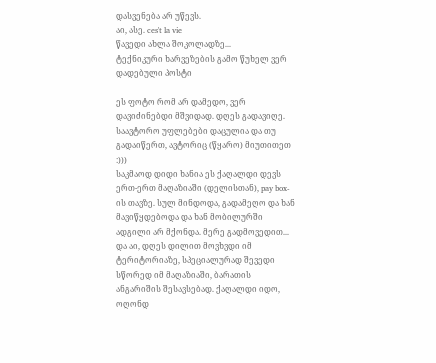დასვენება არ უწევს.
აი, ასე. ces't la vie
წავედი ახლა შოკოლადზე...
ტექნიკური ხარვეზების გამო წუხელ ვერ დადებული პოსტი

ეს ფოტო რომ არ დამედო, ვერ დავიძინებდი მშვიდად. დღეს გადავიღე. საავტორო უფლებები დაცულია და თუ გადაიწერთ, ავტორიც (წყარო) მიუთითეთ :)))
საკმაოდ დიდი ხანია ეს ქაღალდი დევს ერთ-ერთ მაღაზიაში (დელისთან), pay box-ის თავზე. სულ მინდოდა, გადამეღო და ხან მავიწყდებოდა და ხან მობილურში ადგილი არ მქონდა. მერე გადმოვედით... და აი, დღეს დილით მოვხვდი იმ ტერიტორიაზე, სპეციალურად შევედი სწორედ იმ მაღაზიაში, ბარათის ანგარიშის შესავსებად. ქაღალდი იდო, ოღონდ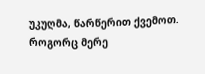უკუღმა, წარწერით ქვემოთ. როგორც მერე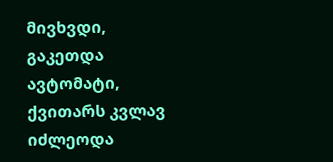მივხვდი, გაკეთდა ავტომატი, ქვითარს კვლავ იძლეოდა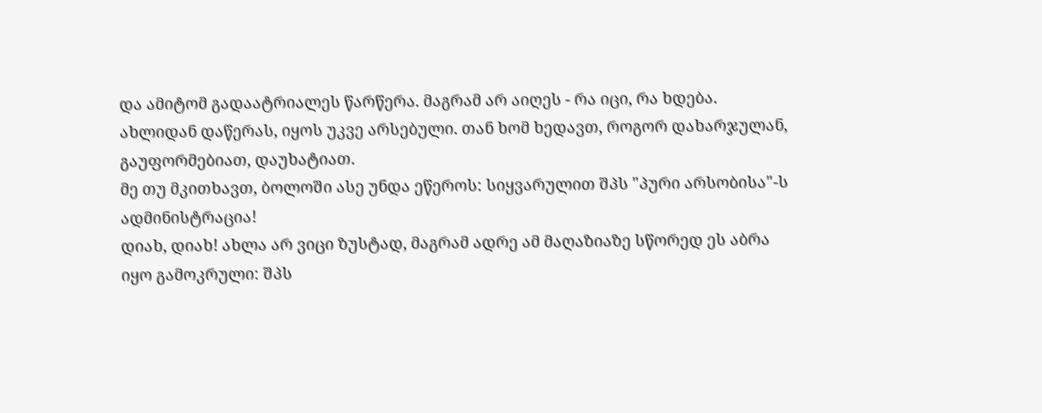და ამიტომ გადაატრიალეს წარწერა. მაგრამ არ აიღეს - რა იცი, რა ხდება. ახლიდან დაწერას, იყოს უკვე არსებული. თან ხომ ხედავთ, როგორ დახარჯულან, გაუფორმებიათ, დაუხატიათ.
მე თუ მკითხავთ, ბოლოში ასე უნდა ეწეროს: სიყვარულით შპს "პური არსობისა"-ს ადმინისტრაცია!
დიახ, დიახ! ახლა არ ვიცი ზუსტად, მაგრამ ადრე ამ მაღაზიაზე სწორედ ეს აბრა იყო გამოკრული: შპს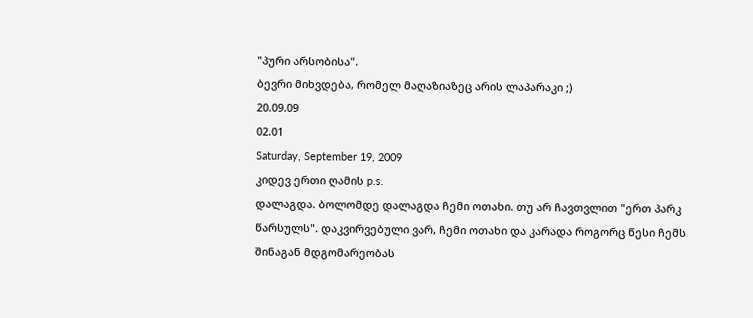"პური არსობისა".
ბევრი მიხვდება, რომელ მაღაზიაზეც არის ლაპარაკი ;)
20.09.09
02.01
Saturday, September 19, 2009
კიდევ ერთი ღამის p.s.
დალაგდა. ბოლომდე დალაგდა ჩემი ოთახი. თუ არ ჩავთვლით "ერთ პარკ წარსულს". დაკვირვებული ვარ, ჩემი ოთახი და კარადა როგორც წესი ჩემს შინაგან მდგომარეობას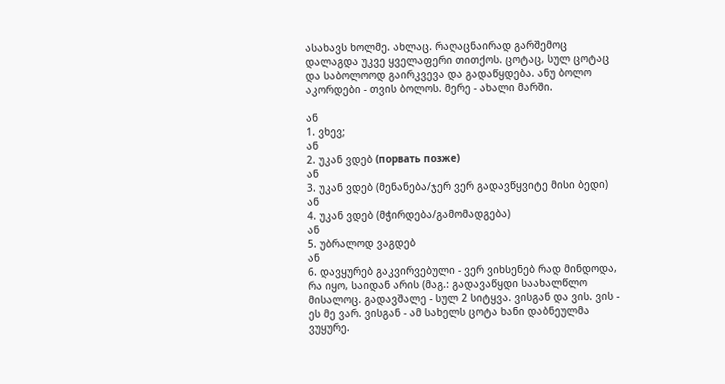ასახავს ხოლმე. ახლაც. რაღაცნაირად გარშემოც დალაგდა უკვე ყველაფერი თითქოს. ცოტაც, სულ ცოტაც და საბოლოოდ გაირკვევა და გადაწყდება. ანუ ბოლო აკორდები - თვის ბოლოს. მერე - ახალი მარში.

ან
1. ვხევ;
ან
2. უკან ვდებ (порвать позже)
ან
3. უკან ვდებ (მენანება/ჯერ ვერ გადავწყვიტე მისი ბედი)
ან
4. უკან ვდებ (მჭირდება/გამომადგება)
ან
5. უბრალოდ ვაგდებ
ან
6. დავყურებ გაკვირვებული - ვერ ვიხსენებ რად მინდოდა, რა იყო, საიდან არის (მაგ.: გადავაწყდი საახალწლო მისალოც. გადავშალე - სულ 2 სიტყვა. ვისგან და ვის. ვის - ეს მე ვარ. ვისგან - ამ სახელს ცოტა ხანი დაბნეულმა ვუყურე.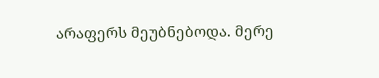არაფერს მეუბნებოდა. მერე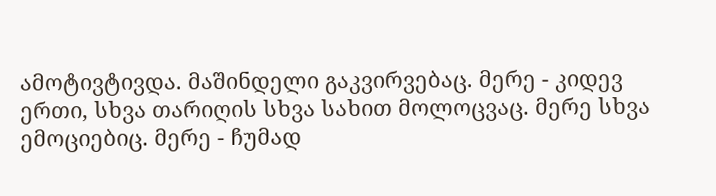ამოტივტივდა. მაშინდელი გაკვირვებაც. მერე - კიდევ ერთი, სხვა თარიღის სხვა სახით მოლოცვაც. მერე სხვა ემოციებიც. მერე - ჩუმად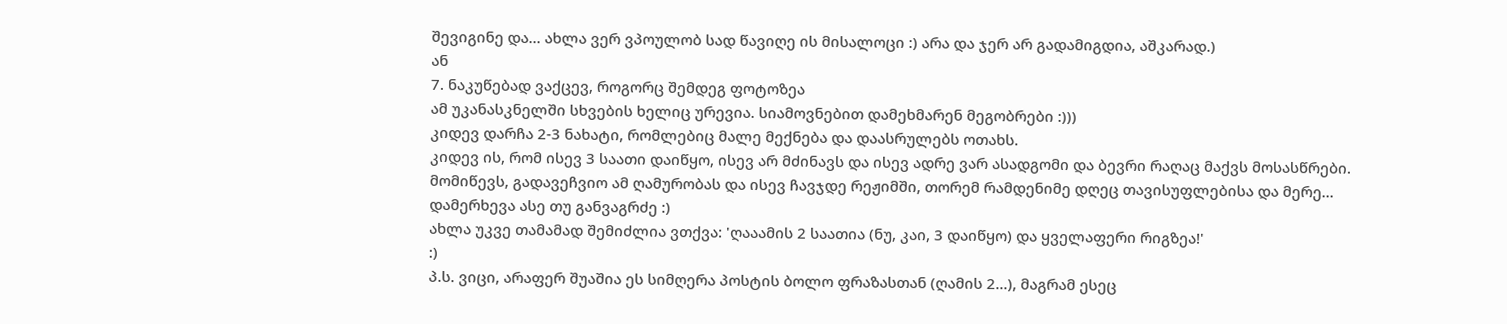შევიგინე და... ახლა ვერ ვპოულობ სად წავიღე ის მისალოცი :) არა და ჯერ არ გადამიგდია, აშკარად.)
ან
7. ნაკუწებად ვაქცევ, როგორც შემდეგ ფოტოზეა
ამ უკანასკნელში სხვების ხელიც ურევია. სიამოვნებით დამეხმარენ მეგობრები :)))
კიდევ დარჩა 2-3 ნახატი, რომლებიც მალე მექნება და დაასრულებს ოთახს.
კიდევ ის, რომ ისევ 3 საათი დაიწყო, ისევ არ მძინავს და ისევ ადრე ვარ ასადგომი და ბევრი რაღაც მაქვს მოსასწრები. მომიწევს, გადავეჩვიო ამ ღამურობას და ისევ ჩავჯდე რეჟიმში, თორემ რამდენიმე დღეც თავისუფლებისა და მერე... დამერხევა ასე თუ განვაგრძე :)
ახლა უკვე თამამად შემიძლია ვთქვა: 'ღააამის 2 საათია (ნუ, კაი, 3 დაიწყო) და ყველაფერი რიგზეა!'
:)
პ.ს. ვიცი, არაფერ შუაშია ეს სიმღერა პოსტის ბოლო ფრაზასთან (ღამის 2...), მაგრამ ესეც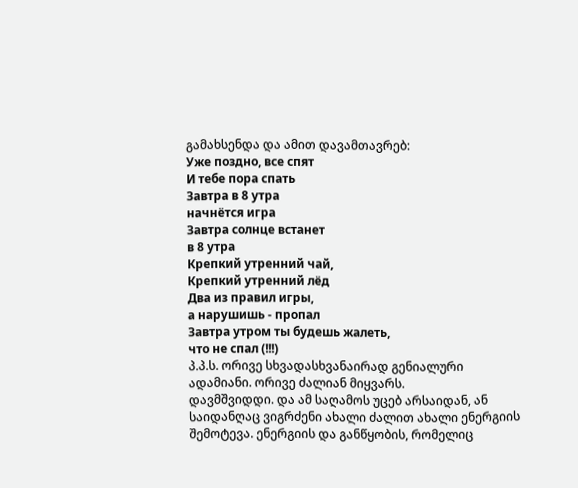გამახსენდა და ამით დავამთავრებ:
Уже поздно, все спят
И тебе пора спать
Завтра в 8 утра
начнётся игра
Завтра солнце встанет
в 8 утра
Крепкий утренний чай,
Крепкий утренний лёд
Два из правил игры,
а нарушишь - пропал
Завтра утром ты будешь жалеть,
что не спал (!!!)
პ.პ.ს. ორივე სხვადასხვანაირად გენიალური ადამიანი. ორივე ძალიან მიყვარს.
დავმშვიდდი. და ამ საღამოს უცებ არსაიდან, ან საიდანღაც ვიგრძენი ახალი ძალით ახალი ენერგიის შემოტევა. ენერგიის და განწყობის, რომელიც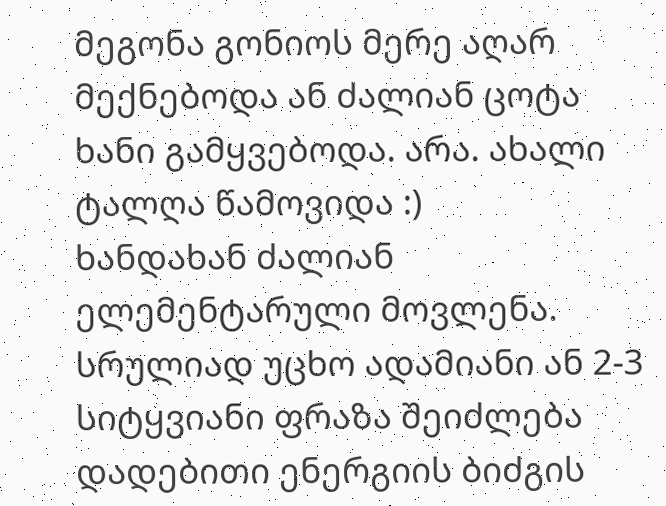მეგონა გონიოს მერე აღარ მექნებოდა ან ძალიან ცოტა ხანი გამყვებოდა. არა. ახალი ტალღა წამოვიდა :)
ხანდახან ძალიან ელემენტარული მოვლენა. სრულიად უცხო ადამიანი ან 2-3 სიტყვიანი ფრაზა შეიძლება დადებითი ენერგიის ბიძგის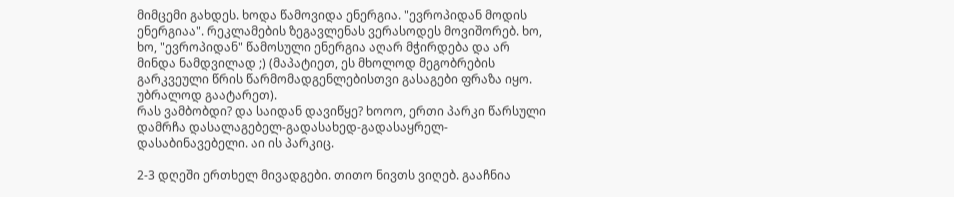მიმცემი გახდეს. ხოდა წამოვიდა ენერგია. "ევროპიდან მოდის ენერგიაა". რეკლამების ზეგავლენას ვერასოდეს მოვიშორებ. ხო, ხო, "ევროპიდან" წამოსული ენერგია აღარ მჭირდება და არ მინდა ნამდვილად ;) (მაპატიეთ, ეს მხოლოდ მეგობრების გარკვეული წრის წარმომადგენლებისთვი გასაგები ფრაზა იყო. უბრალოდ გაატარეთ).
რას ვამბობდი? და საიდან დავიწყე? ხოოო, ერთი პარკი წარსული დამრჩა დასალაგებელ-გადასახედ-გადასაყრელ-დასაბინავებელი. აი ის პარკიც.

2-3 დღეში ერთხელ მივადგები. თითო ნივთს ვიღებ. გააჩნია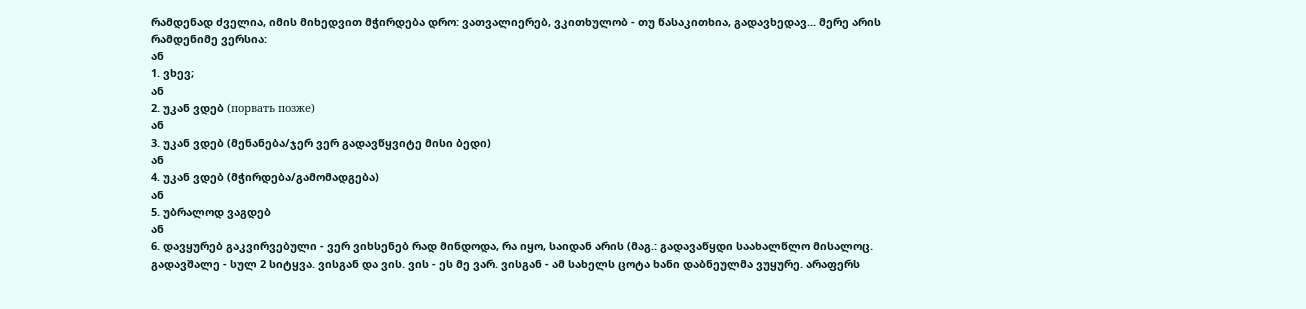რამდენად ძველია, იმის მიხედვით მჭირდება დრო: ვათვალიერებ, ვკითხულობ - თუ წასაკითხია, გადავხედავ... მერე არის რამდენიმე ვერსია:
ან
1. ვხევ;
ან
2. უკან ვდებ (порвать позже)
ან
3. უკან ვდებ (მენანება/ჯერ ვერ გადავწყვიტე მისი ბედი)
ან
4. უკან ვდებ (მჭირდება/გამომადგება)
ან
5. უბრალოდ ვაგდებ
ან
6. დავყურებ გაკვირვებული - ვერ ვიხსენებ რად მინდოდა, რა იყო, საიდან არის (მაგ.: გადავაწყდი საახალწლო მისალოც. გადავშალე - სულ 2 სიტყვა. ვისგან და ვის. ვის - ეს მე ვარ. ვისგან - ამ სახელს ცოტა ხანი დაბნეულმა ვუყურე. არაფერს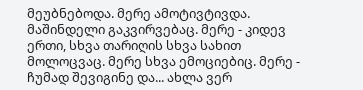მეუბნებოდა. მერე ამოტივტივდა. მაშინდელი გაკვირვებაც. მერე - კიდევ ერთი, სხვა თარიღის სხვა სახით მოლოცვაც. მერე სხვა ემოციებიც. მერე - ჩუმად შევიგინე და... ახლა ვერ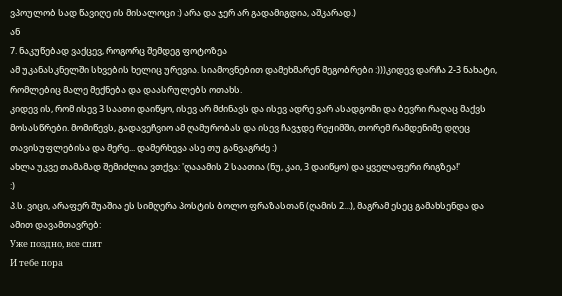ვპოულობ სად წავიღე ის მისალოცი :) არა და ჯერ არ გადამიგდია, აშკარად.)
ან
7. ნაკუწებად ვაქცევ, როგორც შემდეგ ფოტოზეა
ამ უკანასკნელში სხვების ხელიც ურევია. სიამოვნებით დამეხმარენ მეგობრები :)))კიდევ დარჩა 2-3 ნახატი, რომლებიც მალე მექნება და დაასრულებს ოთახს.
კიდევ ის, რომ ისევ 3 საათი დაიწყო, ისევ არ მძინავს და ისევ ადრე ვარ ასადგომი და ბევრი რაღაც მაქვს მოსასწრები. მომიწევს, გადავეჩვიო ამ ღამურობას და ისევ ჩავჯდე რეჟიმში, თორემ რამდენიმე დღეც თავისუფლებისა და მერე... დამერხევა ასე თუ განვაგრძე :)
ახლა უკვე თამამად შემიძლია ვთქვა: 'ღააამის 2 საათია (ნუ, კაი, 3 დაიწყო) და ყველაფერი რიგზეა!'
:)
პ.ს. ვიცი, არაფერ შუაშია ეს სიმღერა პოსტის ბოლო ფრაზასთან (ღამის 2...), მაგრამ ესეც გამახსენდა და ამით დავამთავრებ:
Уже поздно, все спят
И тебе пора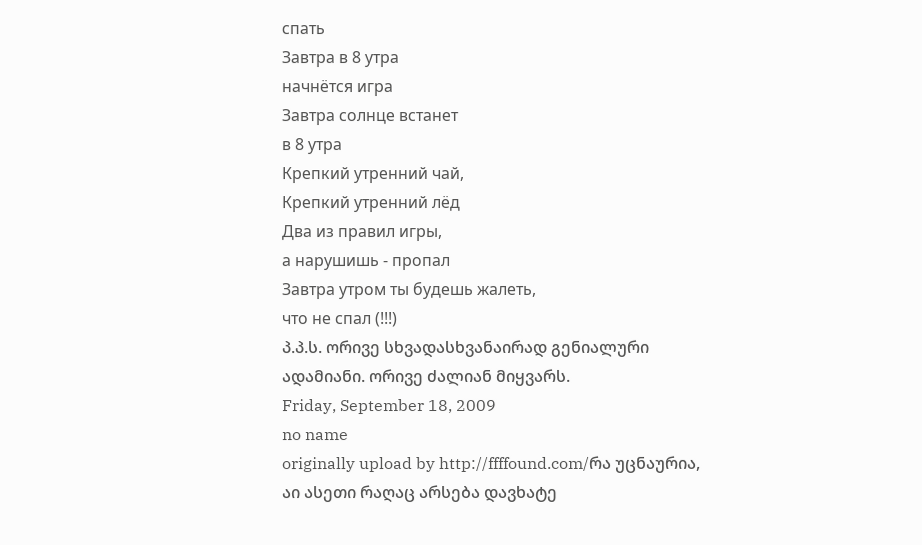спать
Завтра в 8 утра
начнётся игра
Завтра солнце встанет
в 8 утра
Крепкий утренний чай,
Крепкий утренний лёд
Два из правил игры,
а нарушишь - пропал
Завтра утром ты будешь жалеть,
что не спал (!!!)
პ.პ.ს. ორივე სხვადასხვანაირად გენიალური ადამიანი. ორივე ძალიან მიყვარს.
Friday, September 18, 2009
no name
originally upload by http://ffffound.com/რა უცნაურია, აი ასეთი რაღაც არსება დავხატე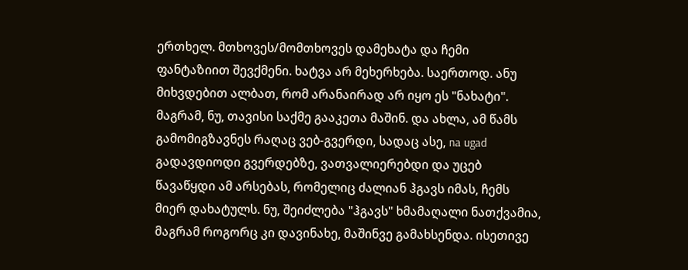ერთხელ. მთხოვეს/მომთხოვეს დამეხატა და ჩემი ფანტაზიით შევქმენი. ხატვა არ მეხერხება. საერთოდ. ანუ მიხვდებით ალბათ, რომ არანაირად არ იყო ეს "ნახატი". მაგრამ, ნუ, თავისი საქმე გააკეთა მაშინ. და ახლა, ამ წამს გამომიგზავნეს რაღაც ვებ-გვერდი, სადაც ასე, na ugad გადავდიოდი გვერდებზე, ვათვალიერებდი და უცებ წავაწყდი ამ არსებას, რომელიც ძალიან ჰგავს იმას, ჩემს მიერ დახატულს. ნუ, შეიძლება "ჰგავს" ხმამაღალი ნათქვამია, მაგრამ როგორც კი დავინახე, მაშინვე გამახსენდა. ისეთივე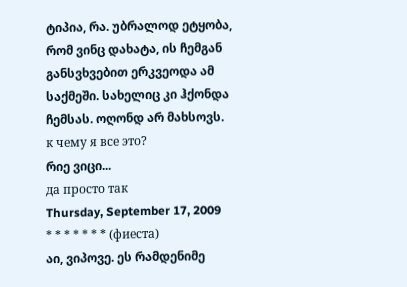ტიპია, რა. უბრალოდ ეტყობა, რომ ვინც დახატა, ის ჩემგან განსვხვებით ერკვეოდა ამ საქმეში. სახელიც კი ჰქონდა ჩემსას. ოღონდ არ მახსოვს.
к чему я все это?
რიე ვიცი...
да просто так
Thursday, September 17, 2009
* * * * * * * (фиеста)
აი, ვიპოვე. ეს რამდენიმე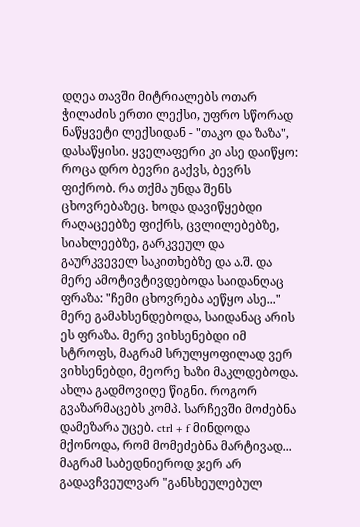დღეა თავში მიტრიალებს ოთარ ჭილაძის ერთი ლექსი, უფრო სწორად ნაწყვეტი ლექსიდან - "თაკო და ზაზა", დასაწყისი. ყველაფერი კი ასე დაიწყო: როცა დრო ბევრი გაქვს, ბევრს ფიქრობ. რა თქმა უნდა შენს ცხოვრებაზეც. ხოდა დავიწყებდი რაღაცეებზე ფიქრს, ცვლილებებზე, სიახლეებზე, გარკვეულ და გაურკვეველ საკითხებზე და ა.შ. და მერე ამოტივტივდებოდა საიდანღაც ფრაზა: "ჩემი ცხოვრება აეწყო ასე..." მერე გამახსენდებოდა, საიდანაც არის ეს ფრაზა. მერე ვიხსენებდი იმ სტროფს, მაგრამ სრულყოფილად ვერ ვიხსენებდი, მეორე ხაზი მაკლდებოდა. ახლა გადმოვიღე წიგნი. როგორ გვაზარმაცებს კომპ. სარჩევში მოძებნა დამეზარა უცებ. ctrl + f მინდოდა მქონოდა, რომ მომეძებნა მარტივად... მაგრამ საბედნიეროდ ჯერ არ გადავჩვეულვარ "განსხეულებულ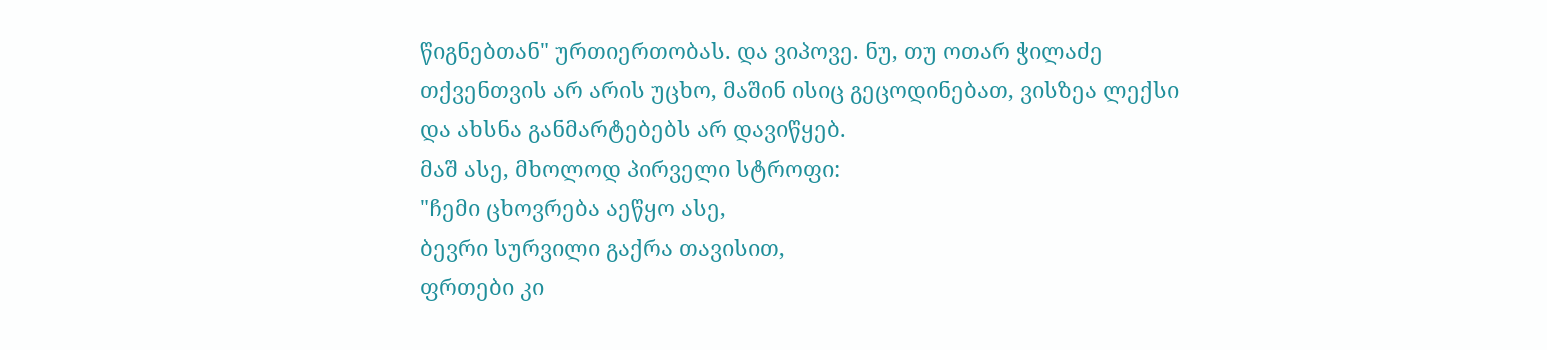წიგნებთან" ურთიერთობას. და ვიპოვე. ნუ, თუ ოთარ ჭილაძე თქვენთვის არ არის უცხო, მაშინ ისიც გეცოდინებათ, ვისზეა ლექსი და ახსნა განმარტებებს არ დავიწყებ.
მაშ ასე, მხოლოდ პირველი სტროფი:
"ჩემი ცხოვრება აეწყო ასე,
ბევრი სურვილი გაქრა თავისით,
ფრთები კი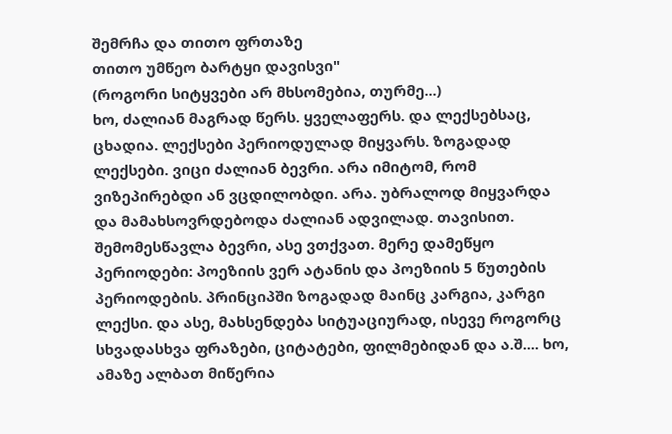შემრჩა და თითო ფრთაზე
თითო უმწეო ბარტყი დავისვი"
(როგორი სიტყვები არ მხსომებია, თურმე...)
ხო, ძალიან მაგრად წერს. ყველაფერს. და ლექსებსაც, ცხადია. ლექსები პერიოდულად მიყვარს. ზოგადად ლექსები. ვიცი ძალიან ბევრი. არა იმიტომ, რომ ვიზეპირებდი ან ვცდილობდი. არა. უბრალოდ მიყვარდა და მამახსოვრდებოდა ძალიან ადვილად. თავისით. შემომესწავლა ბევრი, ასე ვთქვათ. მერე დამეწყო პერიოდები: პოეზიის ვერ ატანის და პოეზიის 5 წუთების პერიოდების. პრინციპში ზოგადად მაინც კარგია, კარგი ლექსი. და ასე, მახსენდება სიტუაციურად, ისევე როგორც სხვადასხვა ფრაზები, ციტატები, ფილმებიდან და ა.შ.... ხო, ამაზე ალბათ მიწერია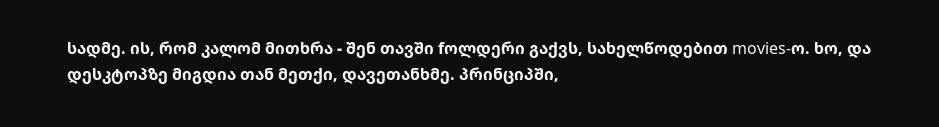სადმე. ის, რომ კალომ მითხრა - შენ თავში fოლდერი გაქვს, სახელწოდებით movies-ო. ხო, და დესკტოპზე მიგდია თან მეთქი, დავეთანხმე. პრინციპში,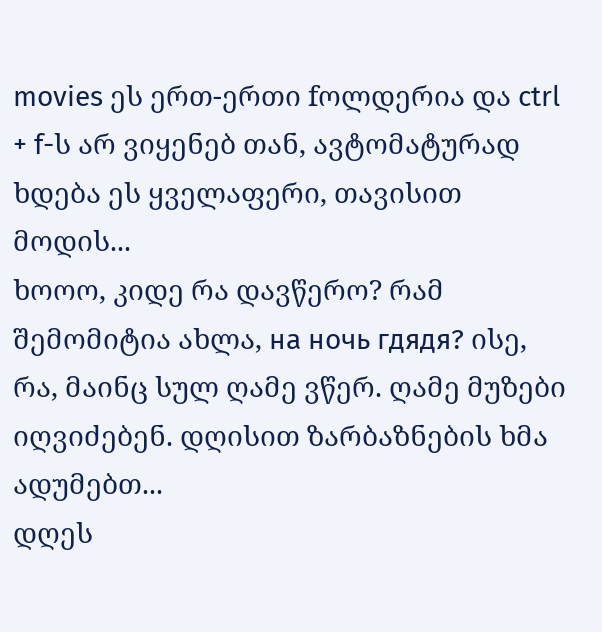movies ეს ერთ-ერთი fოლდერია და ctrl + f-ს არ ვიყენებ თან, ავტომატურად ხდება ეს ყველაფერი, თავისით მოდის...
ხოოო, კიდე რა დავწერო? რამ შემომიტია ახლა, на ночь гдядя? ისე, რა, მაინც სულ ღამე ვწერ. ღამე მუზები იღვიძებენ. დღისით ზარბაზნების ხმა ადუმებთ...
დღეს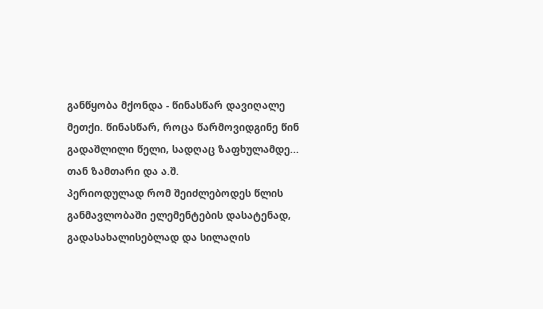განწყობა მქონდა - წინასწარ დავიღალე მეთქი. წინასწარ, როცა წარმოვიდგინე წინ გადაშლილი წელი, სადღაც ზაფხულამდე... თან ზამთარი და ა.შ.
პერიოდულად რომ შეიძლებოდეს წლის განმავლობაში ელემენტების დასატენად, გადასახალისებლად და სილაღის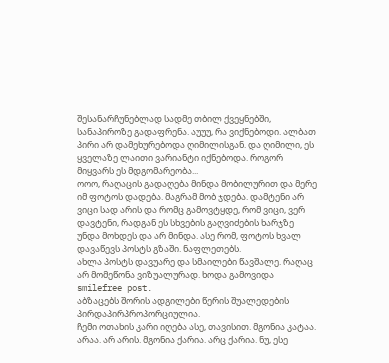შესანარჩუნებლად სადმე თბილ ქვეყნებში, სანაპიროზე გადაფრენა. აუუუ, რა ვიქნებოდი. ალბათ პირი არ დამეხურებოდა ღიმილისგან. და ღიმილი, ეს ყველაზე ლაითი ვარიანტი იქნებოდა. როგორ მიყვარს ეს მდგომარეობა...
ოოო, რაღაცის გადაღება მინდა მობილურით და მერე იმ ფოტოს დადება. მაგრამ მობ ჯდება. დამტენი არ ვიცი სად არის და რომც გამოვტყდე, რომ ვიცი, ვერ დავტენი, რადგან ეს სხვების გაღვიძების ხარჯზე უნდა მოხდეს და არ მინდა. ასე რომ, ფოტოს ხვალ დავაწევს პოსტს გზაში. ნაფლეთებს.
ახლა პოსტს დავუარე და სმაილები წავშალე. რაღაც არ მომეწონა ვიზუალურად. ხოდა გამოვიდა smilefree post.
აბზაცებს შორის ადგილები წერის შუალედების პირდაპირპროპორციულია.
ჩემი ოთახის კარი იღება ასე, თავისით. მგონია კატაა. არაა. არ არის. მგონია ქარია. არც ქარია. ნუ, ესე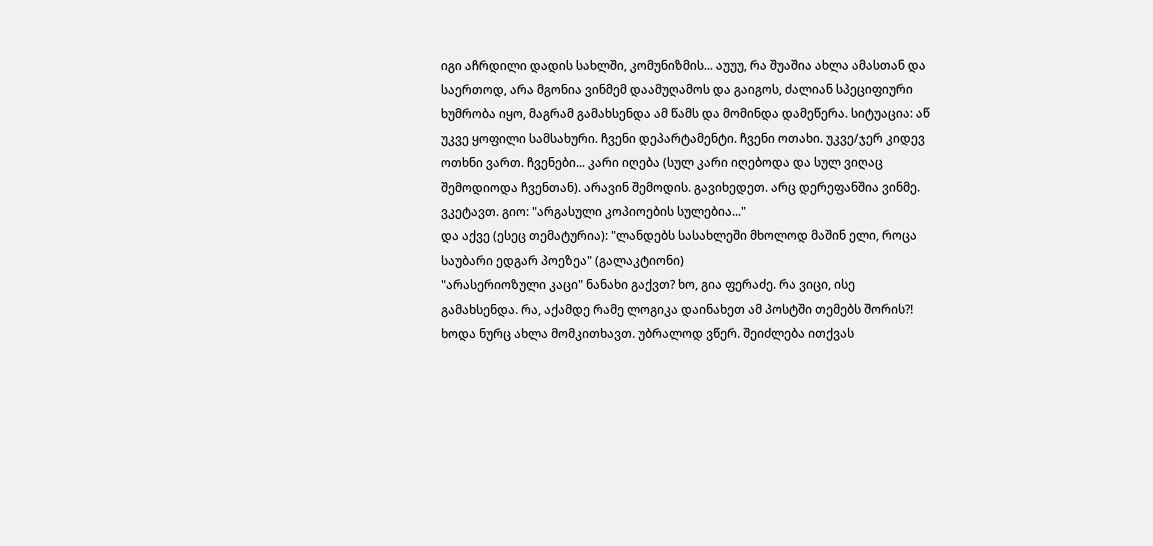იგი აჩრდილი დადის სახლში, კომუნიზმის... აუუუ, რა შუაშია ახლა ამასთან და საერთოდ, არა მგონია ვინმემ დაამუღამოს და გაიგოს, ძალიან სპეციფიური ხუმრობა იყო, მაგრამ გამახსენდა ამ წამს და მომინდა დამეწერა. სიტუაცია: აწ უკვე ყოფილი სამსახური. ჩვენი დეპარტამენტი. ჩვენი ოთახი. უკვე/ჯერ კიდევ ოთხნი ვართ. ჩვენები... კარი იღება (სულ კარი იღებოდა და სულ ვიღაც შემოდიოდა ჩვენთან). არავინ შემოდის. გავიხედეთ. არც დერეფანშია ვინმე. ვკეტავთ. გიო: "არგასული კოპიოების სულებია..."
და აქვე (ესეც თემატურია): "ლანდებს სასახლეში მხოლოდ მაშინ ელი, როცა საუბარი ედგარ პოეზეა" (გალაკტიონი)
"არასერიოზული კაცი" ნანახი გაქვთ? ხო, გია ფერაძე. რა ვიცი, ისე გამახსენდა. რა, აქამდე რამე ლოგიკა დაინახეთ ამ პოსტში თემებს შორის?! ხოდა ნურც ახლა მომკითხავთ. უბრალოდ ვწერ. შეიძლება ითქვას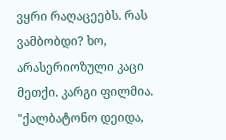ვყრი რაღაცეებს. რას ვამბობდი? ხო, არასერიოზული კაცი მეთქი. კარგი ფილმია. "ქალბატონო დეიდა,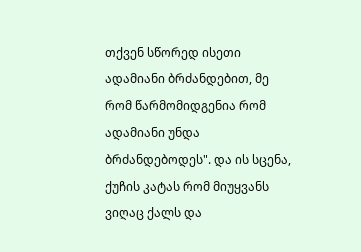თქვენ სწორედ ისეთი ადამიანი ბრძანდებით, მე რომ წარმომიდგენია რომ ადამიანი უნდა ბრძანდებოდეს". და ის სცენა, ქუჩის კატას რომ მიუყვანს ვიღაც ქალს და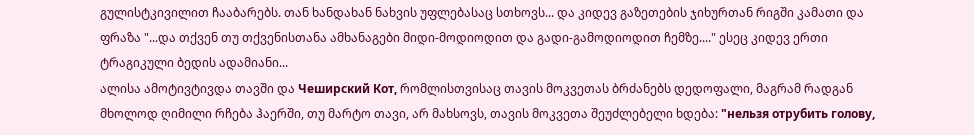გულისტკივილით ჩააბარებს. თან ხანდახან ნახვის უფლებასაც სთხოვს... და კიდევ გაზეთების ჯიხურთან რიგში კამათი და ფრაზა "...და თქვენ თუ თქვენისთანა ამხანაგები მიდი-მოდიოდით და გადი-გამოდიოდით ჩემზე...." ესეც კიდევ ერთი ტრაგიკული ბედის ადამიანი...
ალისა ამოტივტივდა თავში და Чеширский Кот, რომლისთვისაც თავის მოკვეთას ბრძანებს დედოფალი, მაგრამ რადგან მხოლოდ ღიმილი რჩება ჰაერში, თუ მარტო თავი, არ მახსოვს, თავის მოკვეთა შეუძლებელი ხდება: "нельзя отрубить голову,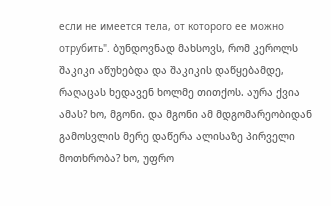если не имеется тела, от которого ее можно отрубить". ბუნდოვნად მახსოვს, რომ კეროლს შაკიკი აწუხებდა და შაკიკის დაწყებამდე, რაღაცას ხედავენ ხოლმე თითქოს. აურა ქვია ამას? ხო, მგონი. და მგონი ამ მდგომარეობიდან გამოსვლის მერე დაწერა ალისაზე პირველი მოთხრობა? ხო, უფრო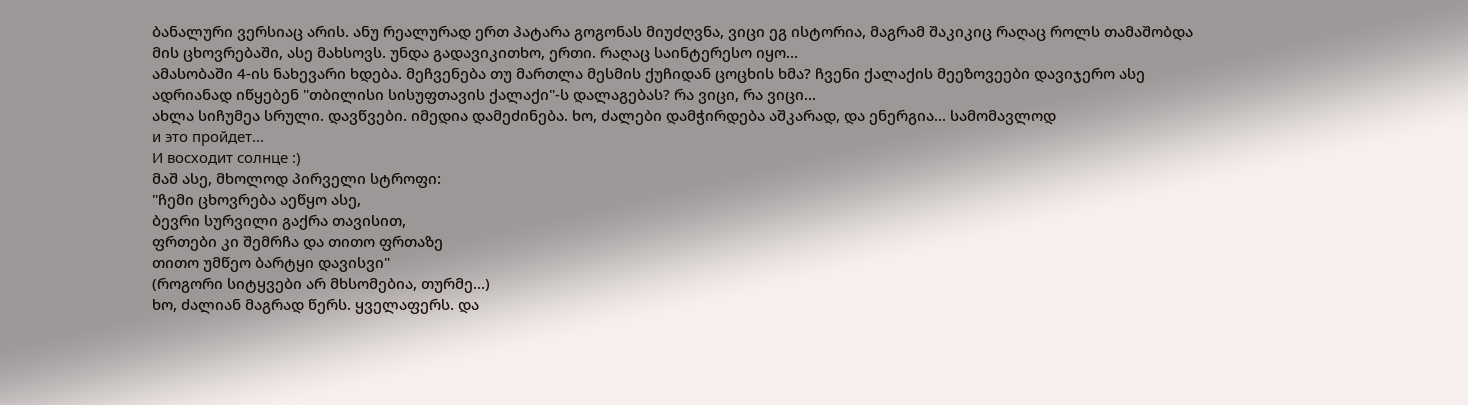ბანალური ვერსიაც არის. ანუ რეალურად ერთ პატარა გოგონას მიუძღვნა, ვიცი ეგ ისტორია, მაგრამ შაკიკიც რაღაც როლს თამაშობდა მის ცხოვრებაში, ასე მახსოვს. უნდა გადავიკითხო, ერთი. რაღაც საინტერესო იყო...
ამასობაში 4-ის ნახევარი ხდება. მეჩვენება თუ მართლა მესმის ქუჩიდან ცოცხის ხმა? ჩვენი ქალაქის მეეზოვეები დავიჯერო ასე ადრიანად იწყებენ "თბილისი სისუფთავის ქალაქი"-ს დალაგებას? რა ვიცი, რა ვიცი...
ახლა სიჩუმეა სრული. დავწვები. იმედია დამეძინება. ხო, ძალები დამჭირდება აშკარად, და ენერგია... სამომავლოდ
и это пройдет...
И восходит солнце :)
მაშ ასე, მხოლოდ პირველი სტროფი:
"ჩემი ცხოვრება აეწყო ასე,
ბევრი სურვილი გაქრა თავისით,
ფრთები კი შემრჩა და თითო ფრთაზე
თითო უმწეო ბარტყი დავისვი"
(როგორი სიტყვები არ მხსომებია, თურმე...)
ხო, ძალიან მაგრად წერს. ყველაფერს. და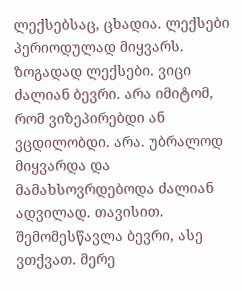ლექსებსაც, ცხადია. ლექსები პერიოდულად მიყვარს. ზოგადად ლექსები. ვიცი ძალიან ბევრი. არა იმიტომ, რომ ვიზეპირებდი ან ვცდილობდი. არა. უბრალოდ მიყვარდა და მამახსოვრდებოდა ძალიან ადვილად. თავისით. შემომესწავლა ბევრი, ასე ვთქვათ. მერე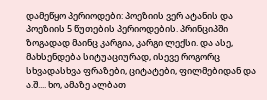დამეწყო პერიოდები: პოეზიის ვერ ატანის და პოეზიის 5 წუთების პერიოდების. პრინციპში ზოგადად მაინც კარგია, კარგი ლექსი. და ასე, მახსენდება სიტუაციურად, ისევე როგორც სხვადასხვა ფრაზები, ციტატები, ფილმებიდან და ა.შ.... ხო, ამაზე ალბათ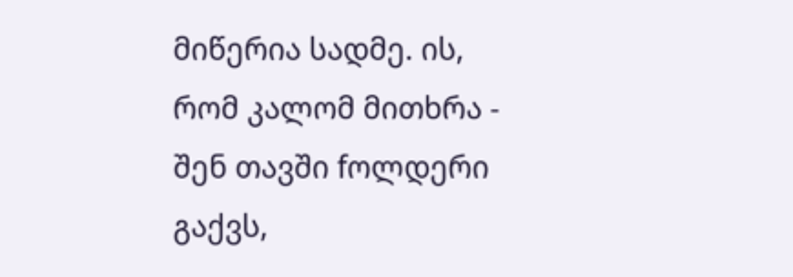მიწერია სადმე. ის, რომ კალომ მითხრა - შენ თავში fოლდერი გაქვს,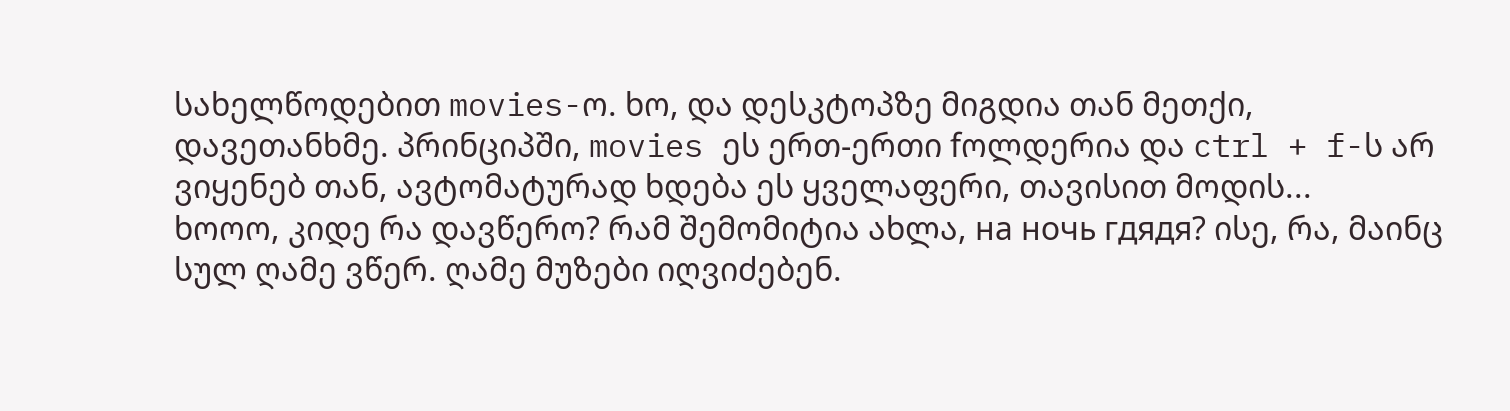სახელწოდებით movies-ო. ხო, და დესკტოპზე მიგდია თან მეთქი, დავეთანხმე. პრინციპში, movies ეს ერთ-ერთი fოლდერია და ctrl + f-ს არ ვიყენებ თან, ავტომატურად ხდება ეს ყველაფერი, თავისით მოდის...
ხოოო, კიდე რა დავწერო? რამ შემომიტია ახლა, на ночь гдядя? ისე, რა, მაინც სულ ღამე ვწერ. ღამე მუზები იღვიძებენ.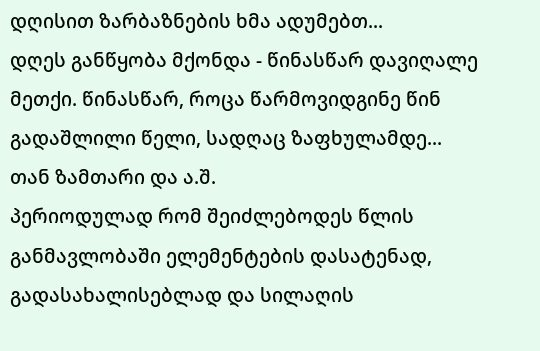დღისით ზარბაზნების ხმა ადუმებთ...
დღეს განწყობა მქონდა - წინასწარ დავიღალე მეთქი. წინასწარ, როცა წარმოვიდგინე წინ გადაშლილი წელი, სადღაც ზაფხულამდე... თან ზამთარი და ა.შ.
პერიოდულად რომ შეიძლებოდეს წლის განმავლობაში ელემენტების დასატენად, გადასახალისებლად და სილაღის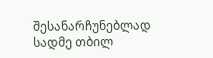შესანარჩუნებლად სადმე თბილ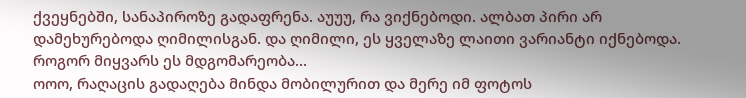ქვეყნებში, სანაპიროზე გადაფრენა. აუუუ, რა ვიქნებოდი. ალბათ პირი არ დამეხურებოდა ღიმილისგან. და ღიმილი, ეს ყველაზე ლაითი ვარიანტი იქნებოდა. როგორ მიყვარს ეს მდგომარეობა...
ოოო, რაღაცის გადაღება მინდა მობილურით და მერე იმ ფოტოს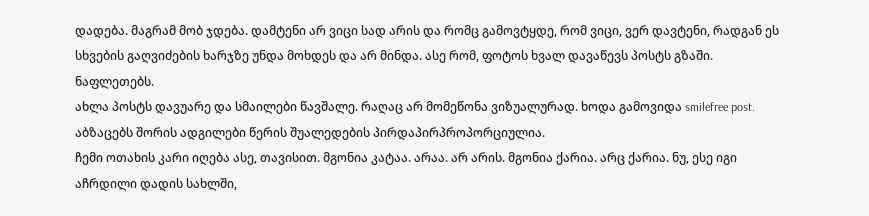დადება. მაგრამ მობ ჯდება. დამტენი არ ვიცი სად არის და რომც გამოვტყდე, რომ ვიცი, ვერ დავტენი, რადგან ეს სხვების გაღვიძების ხარჯზე უნდა მოხდეს და არ მინდა. ასე რომ, ფოტოს ხვალ დავაწევს პოსტს გზაში. ნაფლეთებს.
ახლა პოსტს დავუარე და სმაილები წავშალე. რაღაც არ მომეწონა ვიზუალურად. ხოდა გამოვიდა smilefree post.
აბზაცებს შორის ადგილები წერის შუალედების პირდაპირპროპორციულია.
ჩემი ოთახის კარი იღება ასე, თავისით. მგონია კატაა. არაა. არ არის. მგონია ქარია. არც ქარია. ნუ, ესე იგი აჩრდილი დადის სახლში,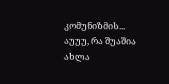კომუნიზმის... აუუუ, რა შუაშია ახლა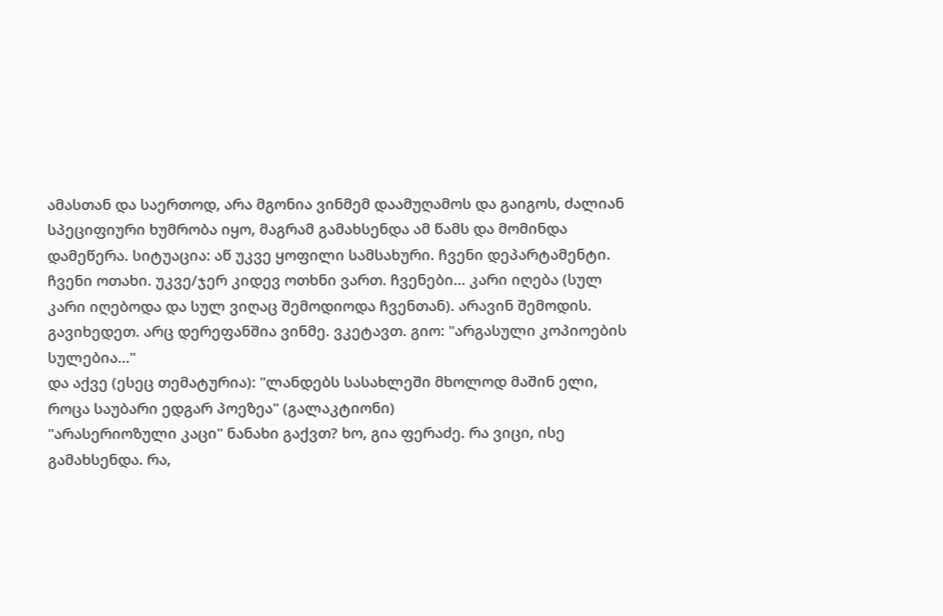ამასთან და საერთოდ, არა მგონია ვინმემ დაამუღამოს და გაიგოს, ძალიან სპეციფიური ხუმრობა იყო, მაგრამ გამახსენდა ამ წამს და მომინდა დამეწერა. სიტუაცია: აწ უკვე ყოფილი სამსახური. ჩვენი დეპარტამენტი. ჩვენი ოთახი. უკვე/ჯერ კიდევ ოთხნი ვართ. ჩვენები... კარი იღება (სულ კარი იღებოდა და სულ ვიღაც შემოდიოდა ჩვენთან). არავინ შემოდის. გავიხედეთ. არც დერეფანშია ვინმე. ვკეტავთ. გიო: "არგასული კოპიოების სულებია..."
და აქვე (ესეც თემატურია): "ლანდებს სასახლეში მხოლოდ მაშინ ელი, როცა საუბარი ედგარ პოეზეა" (გალაკტიონი)
"არასერიოზული კაცი" ნანახი გაქვთ? ხო, გია ფერაძე. რა ვიცი, ისე გამახსენდა. რა,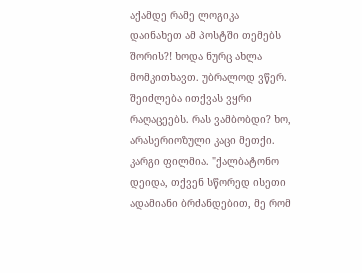აქამდე რამე ლოგიკა დაინახეთ ამ პოსტში თემებს შორის?! ხოდა ნურც ახლა მომკითხავთ. უბრალოდ ვწერ. შეიძლება ითქვას ვყრი რაღაცეებს. რას ვამბობდი? ხო, არასერიოზული კაცი მეთქი. კარგი ფილმია. "ქალბატონო დეიდა, თქვენ სწორედ ისეთი ადამიანი ბრძანდებით, მე რომ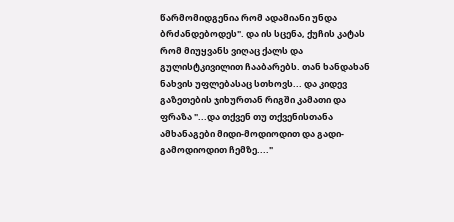წარმომიდგენია რომ ადამიანი უნდა ბრძანდებოდეს". და ის სცენა, ქუჩის კატას რომ მიუყვანს ვიღაც ქალს და გულისტკივილით ჩააბარებს. თან ხანდახან ნახვის უფლებასაც სთხოვს... და კიდევ გაზეთების ჯიხურთან რიგში კამათი და ფრაზა "...და თქვენ თუ თქვენისთანა ამხანაგები მიდი-მოდიოდით და გადი-გამოდიოდით ჩემზე...."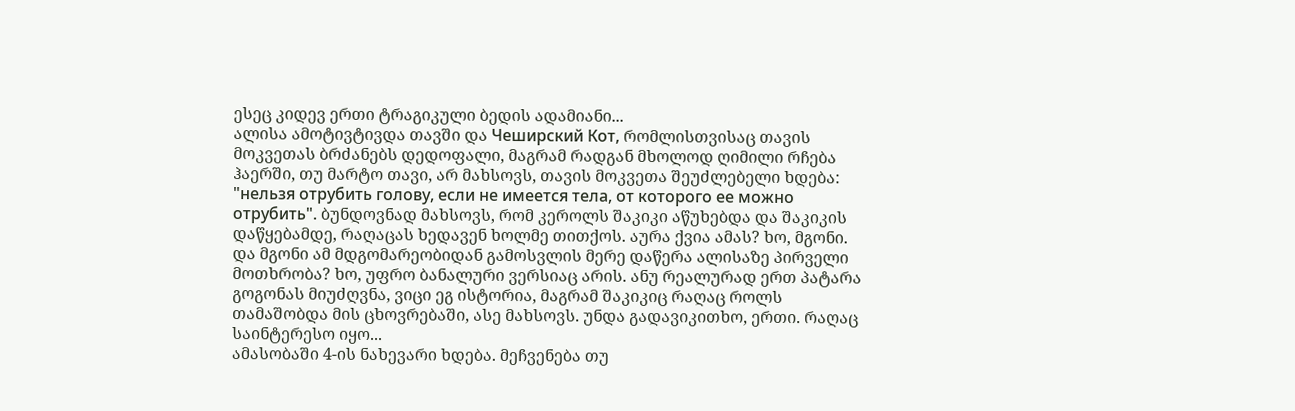ესეც კიდევ ერთი ტრაგიკული ბედის ადამიანი...
ალისა ამოტივტივდა თავში და Чеширский Кот, რომლისთვისაც თავის მოკვეთას ბრძანებს დედოფალი, მაგრამ რადგან მხოლოდ ღიმილი რჩება ჰაერში, თუ მარტო თავი, არ მახსოვს, თავის მოკვეთა შეუძლებელი ხდება: "нельзя отрубить голову, если не имеется тела, от которого ее можно отрубить". ბუნდოვნად მახსოვს, რომ კეროლს შაკიკი აწუხებდა და შაკიკის დაწყებამდე, რაღაცას ხედავენ ხოლმე თითქოს. აურა ქვია ამას? ხო, მგონი. და მგონი ამ მდგომარეობიდან გამოსვლის მერე დაწერა ალისაზე პირველი მოთხრობა? ხო, უფრო ბანალური ვერსიაც არის. ანუ რეალურად ერთ პატარა გოგონას მიუძღვნა, ვიცი ეგ ისტორია, მაგრამ შაკიკიც რაღაც როლს თამაშობდა მის ცხოვრებაში, ასე მახსოვს. უნდა გადავიკითხო, ერთი. რაღაც საინტერესო იყო...
ამასობაში 4-ის ნახევარი ხდება. მეჩვენება თუ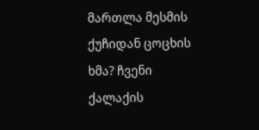მართლა მესმის ქუჩიდან ცოცხის ხმა? ჩვენი ქალაქის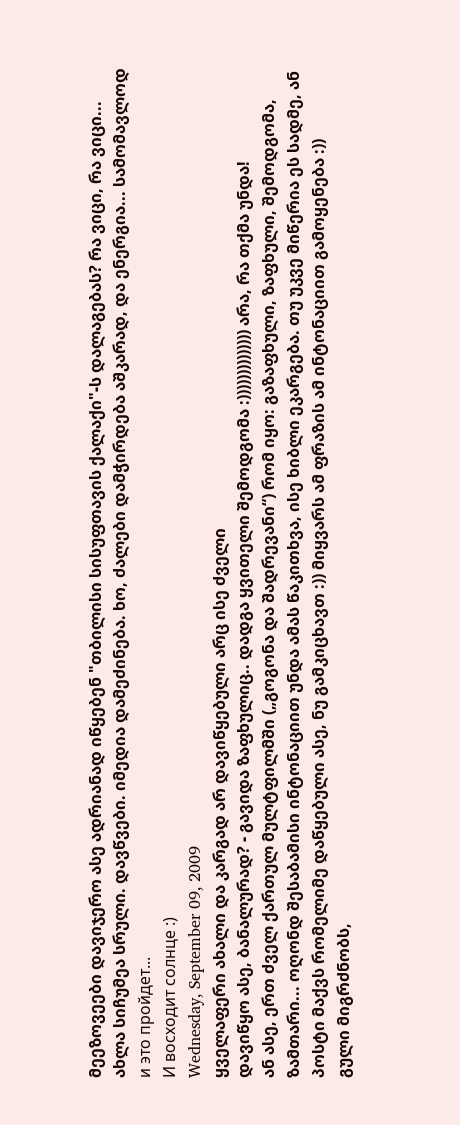მეეზოვეები დავიჯერო ასე ადრიანად იწყებენ "თბილისი სისუფთავის ქალაქი"-ს დალაგებას? რა ვიცი, რა ვიცი...
ახლა სიჩუმეა სრული. დავწვები. იმედია დამეძინება. ხო, ძალები დამჭირდება აშკარად, და ენერგია... სამომავლოდ
и это пройдет...
И восходит солнце :)
Wednesday, September 09, 2009
ყველაფერი ახალი და კარგად არ დავიწყებული არც ისე ძველი
დავიწყო ასე, ბანალურად? - გავიდა ზაფხულიც.. დადგა ყვითელი შემოდგომა :)))))))))))))) არა, რა თქმა უნდა!
ან ასე, ერთ ძველ ქართულ მულტფილმში („გოგონა და შადრევანი“) რომ იყო: გაზაფხული, ზაფხული, შემოდგომა, ზამთარი... ოღონდ შესაბამისი ინტონაციით უნდა ამას წაკითხვა, ისე ხიბლი ეკარგება. თუ უკვე მიწერია ეს სადმე, ან პოსტი მაქვს რომელიმე დაწყებული ასე, ნუ გამკიცხავთ :)) მიყვარს ამ ფრაზის ამ ინტონაციით გამოყენება :))
გული მიგრძნობს,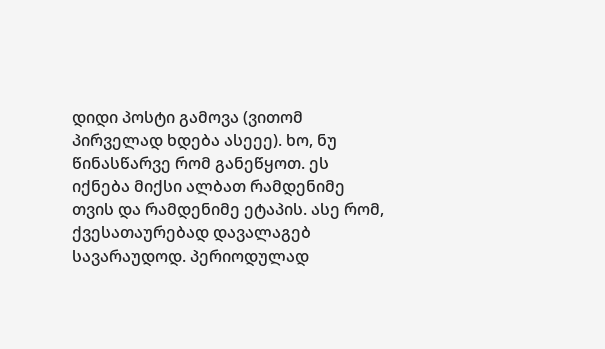დიდი პოსტი გამოვა (ვითომ პირველად ხდება ასეეე). ხო, ნუ წინასწარვე რომ განეწყოთ. ეს იქნება მიქსი ალბათ რამდენიმე თვის და რამდენიმე ეტაპის. ასე რომ, ქვესათაურებად დავალაგებ სავარაუდოდ. პერიოდულად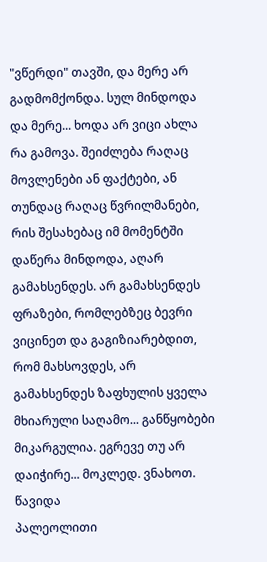"ვწერდი" თავში, და მერე არ გადმომქონდა. სულ მინდოდა და მერე... ხოდა არ ვიცი ახლა რა გამოვა. შეიძლება რაღაც მოვლენები ან ფაქტები, ან თუნდაც რაღაც წვრილმანები, რის შესახებაც იმ მომენტში დაწერა მინდოდა, აღარ გამახსენდეს. არ გამახსენდეს ფრაზები, რომლებზეც ბევრი ვიცინეთ და გაგიზიარებდით, რომ მახსოვდეს, არ გამახსენდეს ზაფხულის ყველა მხიარული საღამო... განწყობები მიკარგულია. ეგრევე თუ არ დაიჭირე... მოკლედ. ვნახოთ. წავიდა
პალეოლითი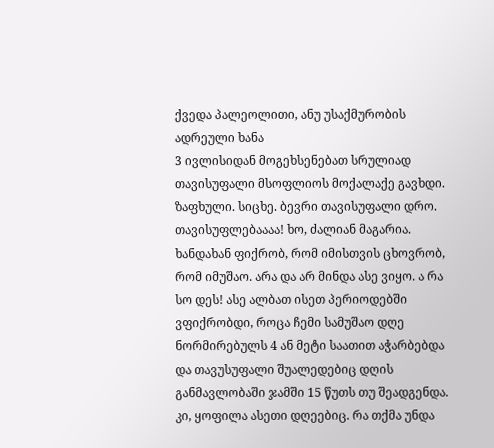ქვედა პალეოლითი, ანუ უსაქმურობის ადრეული ხანა
3 ივლისიდან მოგეხსენებათ სრულიად თავისუფალი მსოფლიოს მოქალაქე გავხდი. ზაფხული. სიცხე. ბევრი თავისუფალი დრო. თავისუფლებაააა! ხო, ძალიან მაგარია. ხანდახან ფიქრობ, რომ იმისთვის ცხოვრობ, რომ იმუშაო. არა და არ მინდა ასე ვიყო. ა რა სო დეს! ასე ალბათ ისეთ პერიოდებში ვფიქრობდი, როცა ჩემი სამუშაო დღე ნორმირებულს 4 ან მეტი საათით აჭარბებდა და თავუსუფალი შუალედებიც დღის განმავლობაში ჯამში 15 წუთს თუ შეადგენდა. კი, ყოფილა ასეთი დღეებიც. რა თქმა უნდა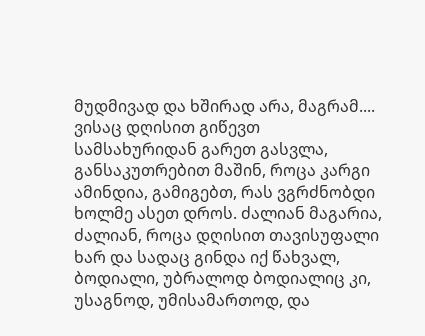მუდმივად და ხშირად არა, მაგრამ....
ვისაც დღისით გიწევთ სამსახურიდან გარეთ გასვლა, განსაკუთრებით მაშინ, როცა კარგი ამინდია, გამიგებთ, რას ვგრძნობდი ხოლმე ასეთ დროს. ძალიან მაგარია, ძალიან, როცა დღისით თავისუფალი ხარ და სადაც გინდა იქ წახვალ, ბოდიალი, უბრალოდ ბოდიალიც კი, უსაგნოდ, უმისამართოდ, და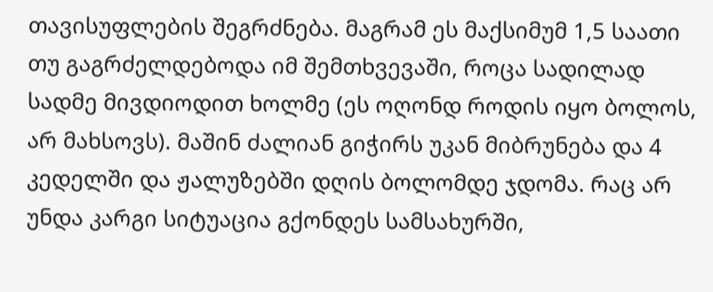თავისუფლების შეგრძნება. მაგრამ ეს მაქსიმუმ 1,5 საათი თუ გაგრძელდებოდა იმ შემთხვევაში, როცა სადილად სადმე მივდიოდით ხოლმე (ეს ოღონდ როდის იყო ბოლოს, არ მახსოვს). მაშინ ძალიან გიჭირს უკან მიბრუნება და 4 კედელში და ჟალუზებში დღის ბოლომდე ჯდომა. რაც არ უნდა კარგი სიტუაცია გქონდეს სამსახურში,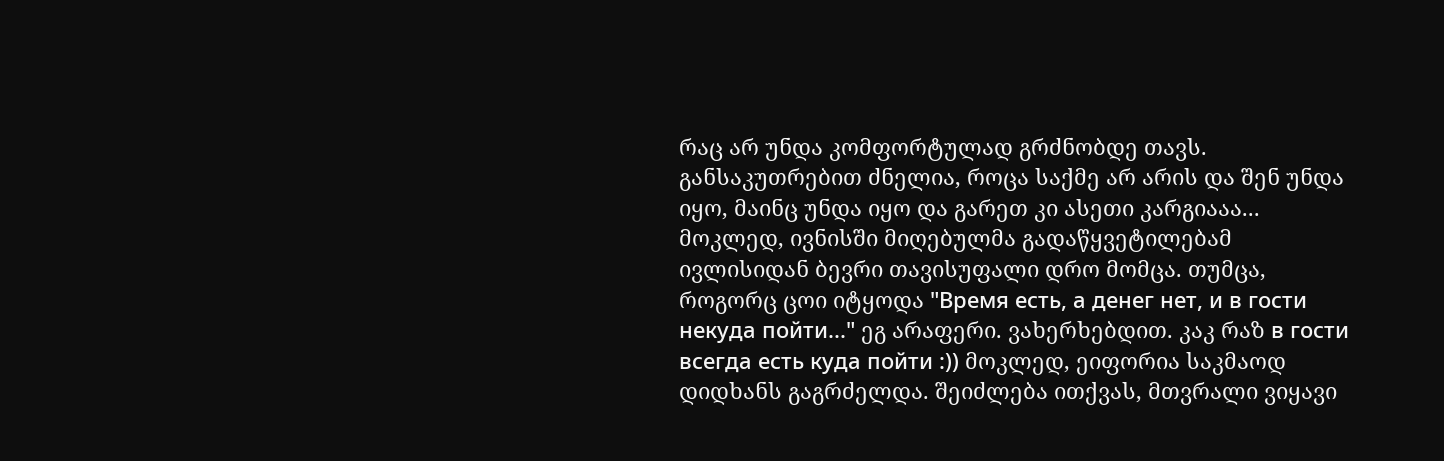რაც არ უნდა კომფორტულად გრძნობდე თავს. განსაკუთრებით ძნელია, როცა საქმე არ არის და შენ უნდა იყო, მაინც უნდა იყო და გარეთ კი ასეთი კარგიააა...
მოკლედ, ივნისში მიღებულმა გადაწყვეტილებამ ივლისიდან ბევრი თავისუფალი დრო მომცა. თუმცა, როგორც ცოი იტყოდა "Время есть, а денег нет, и в гости некуда пойти..." ეგ არაფერი. ვახერხებდით. კაკ რაზ в гости всегда есть куда пойти :)) მოკლედ, ეიფორია საკმაოდ დიდხანს გაგრძელდა. შეიძლება ითქვას, მთვრალი ვიყავი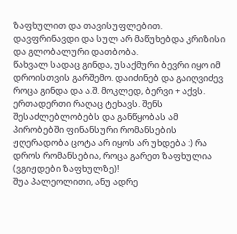ზაფხულით და თავისუფლებით. დავფრინავდი და სულ არ მაწუხებდა კრიზისი და გლობალური დათბობა.
წახვალ სადაც გინდა, უსაქმური ბევრი იყო იმ დროისთვის გარშემო. დაიძინებ და გაიღვიძევ როცა გინდა და ა.შ. მოკლედ, ბერვი + აქვს. ერთადერთი რაღაც ტეხავს. შენს შესაძლებლობებს და განწყობას ამ პირობებში ფინანსური რომანსების ჟღერადობა ცოტა არ იყოს არ უხდება :) რა დროს რომანსებია, როცა გარეთ ზაფხულია (ვგიჟდები ზაფხულზე)!
შუა პალეოლითი, ანუ ადრე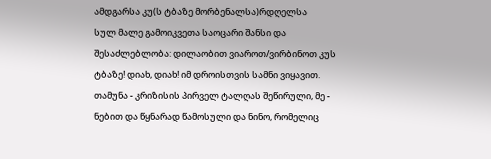ამდგარსა კუ(ს ტბაზე მორბენალსა)რდღელსა
სულ მალე გამოიკვეთა საოცარი შანსი და შესაძლებლობა: დილაობით ვიაროთ/ვირბინოთ კუს ტბაზე! დიახ, დიახ! იმ დროისთვის სამნი ვიყავით. თამუნა - კრიზისის პირველ ტალღას შეწირული, მე - ნებით და წყნარად წამოსული და ნინო, რომელიც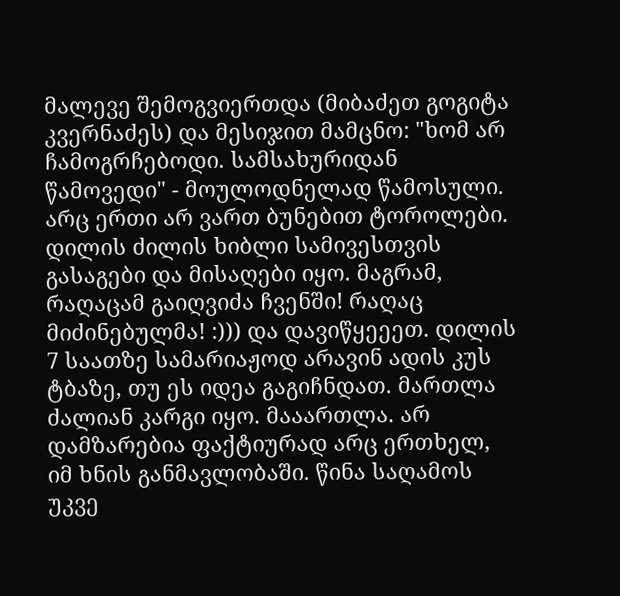მალევე შემოგვიერთდა (მიბაძეთ გოგიტა კვერნაძეს) და მესიჯით მამცნო: "ხომ არ ჩამოგრჩებოდი. სამსახურიდან წამოვედი" - მოულოდნელად წამოსული. არც ერთი არ ვართ ბუნებით ტოროლები. დილის ძილის ხიბლი სამივესთვის გასაგები და მისაღები იყო. მაგრამ, რაღაცამ გაიღვიძა ჩვენში! რაღაც მიძინებულმა! :))) და დავიწყეეეთ. დილის 7 საათზე სამარიაჟოდ არავინ ადის კუს ტბაზე, თუ ეს იდეა გაგიჩნდათ. მართლა ძალიან კარგი იყო. მააართლა. არ დამზარებია ფაქტიურად არც ერთხელ, იმ ხნის განმავლობაში. წინა საღამოს უკვე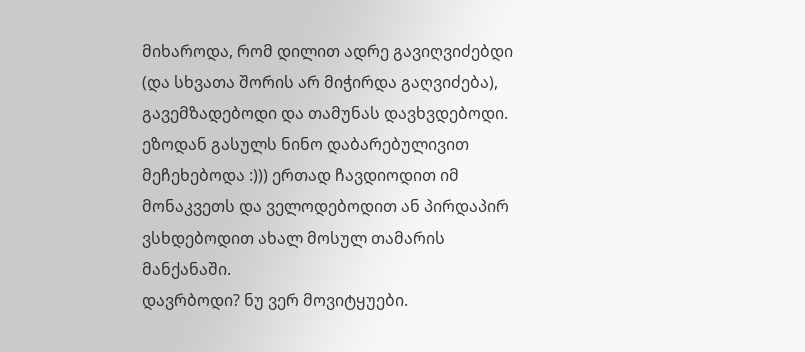მიხაროდა, რომ დილით ადრე გავიღვიძებდი (და სხვათა შორის არ მიჭირდა გაღვიძება), გავემზადებოდი და თამუნას დავხვდებოდი. ეზოდან გასულს ნინო დაბარებულივით მეჩეხებოდა :))) ერთად ჩავდიოდით იმ მონაკვეთს და ველოდებოდით ან პირდაპირ ვსხდებოდით ახალ მოსულ თამარის მანქანაში.
დავრბოდი? ნუ ვერ მოვიტყუები.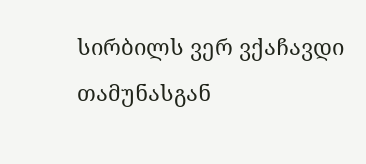სირბილს ვერ ვქაჩავდი თამუნასგან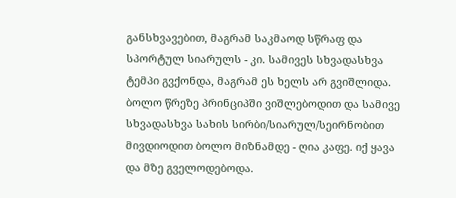განსხვავებით, მაგრამ საკმაოდ სწრაფ და სპორტულ სიარულს - კი. სამივეს სხვადასხვა ტემპი გვქონდა, მაგრამ ეს ხელს არ გვიშლიდა. ბოლო წრეზე პრინციპში ვიშლებოდით და სამივე სხვადასხვა სახის სირბი/სიარულ/სეირნობით მივდიოდით ბოლო მიზნამდე - ღია კაფე. იქ ყავა და მზე გველოდებოდა.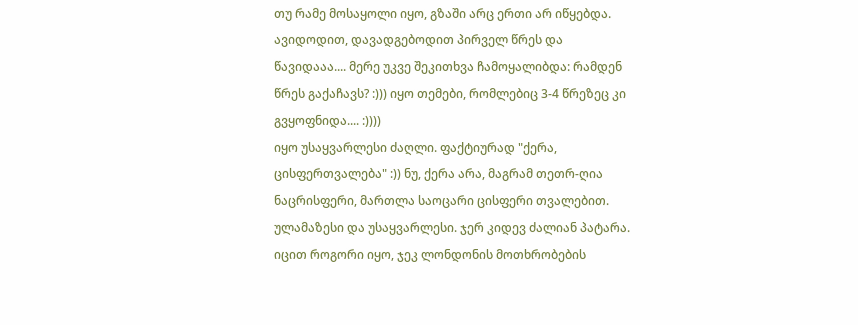თუ რამე მოსაყოლი იყო, გზაში არც ერთი არ იწყებდა. ავიდოდით, დავადგებოდით პირველ წრეს და წავიდააა.... მერე უკვე შეკითხვა ჩამოყალიბდა: რამდენ წრეს გაქაჩავს? :))) იყო თემები, რომლებიც 3-4 წრეზეც კი გვყოფნიდა.... :))))
იყო უსაყვარლესი ძაღლი. ფაქტიურად "ქერა, ცისფერთვალება" :)) ნუ, ქერა არა, მაგრამ თეთრ-ღია ნაცრისფერი, მართლა საოცარი ცისფერი თვალებით. ულამაზესი და უსაყვარლესი. ჯერ კიდევ ძალიან პატარა. იცით როგორი იყო, ჯეკ ლონდონის მოთხრობების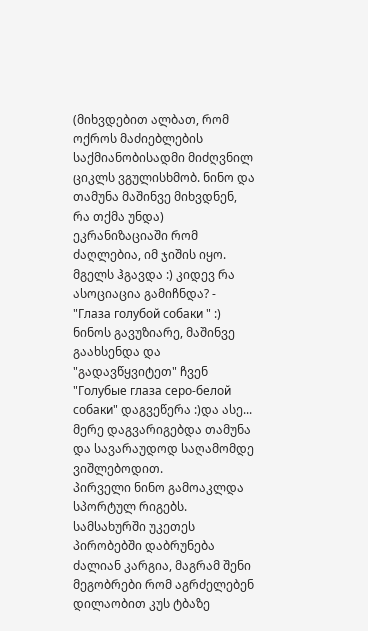(მიხვდებით ალბათ, რომ ოქროს მაძიებლების საქმიანობისადმი მიძღვნილ ციკლს ვგულისხმობ. ნინო და თამუნა მაშინვე მიხვდნენ, რა თქმა უნდა) ეკრანიზაციაში რომ ძაღლებია, იმ ჯიშის იყო. მგელს ჰგავდა :) კიდევ რა ასოციაცია გამიჩნდა? - "Глаза голубой собаки " :) ნინოს გავუზიარე, მაშინვე გაახსენდა და "გადავწყვიტეთ" ჩვენ "Голубые глаза серо-белой собаки" დაგვეწერა :)და ასე... მერე დაგვარიგებდა თამუნა და სავარაუდოდ საღამომდე ვიშლებოდით.
პირველი ნინო გამოაკლდა სპორტულ რიგებს. სამსახურში უკეთეს პირობებში დაბრუნება ძალიან კარგია, მაგრამ შენი მეგობრები რომ აგრძელებენ დილაობით კუს ტბაზე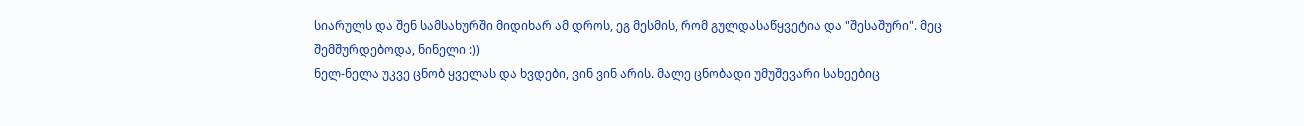სიარულს და შენ სამსახურში მიდიხარ ამ დროს, ეგ მესმის, რომ გულდასაწყვეტია და "შესაშური". მეც შემშურდებოდა, ნინელი :))
ნელ-ნელა უკვე ცნობ ყველას და ხვდები, ვინ ვინ არის. მალე ცნობადი უმუშევარი სახეებიც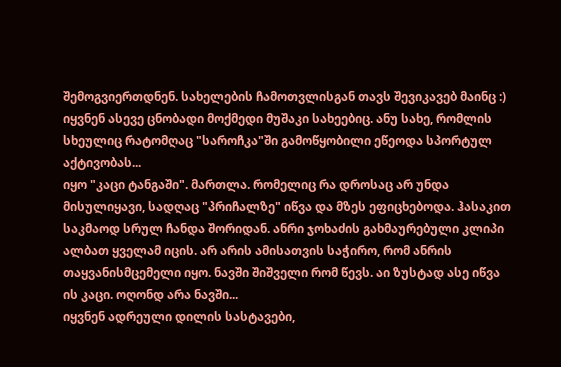შემოგვიერთდნენ. სახელების ჩამოთვლისგან თავს შევიკავებ მაინც :) იყვნენ ასევე ცნობადი მოქმედი მუშაკი სახეებიც. ანუ სახე, რომლის სხეულიც რატომღაც "საროჩკა"ში გამოწყობილი ეწეოდა სპორტულ აქტივობას...
იყო "კაცი ტანგაში". მართლა. რომელიც რა დროსაც არ უნდა მისულიყავი, სადღაც "პრიჩალზე" იწვა და მზეს ეფიცხებოდა. ჰასაკით საკმაოდ სრულ ჩანდა შორიდან. ანრი ჯოხაძის გახმაურებული კლიპი ალბათ ყველამ იცის. არ არის ამისათვის საჭირო, რომ ანრის თაყვანისმცემელი იყო. ნავში შიშველი რომ წევს. აი ზუსტად ასე იწვა ის კაცი. ოღონდ არა ნავში...
იყვნენ ადრეული დილის სასტავები,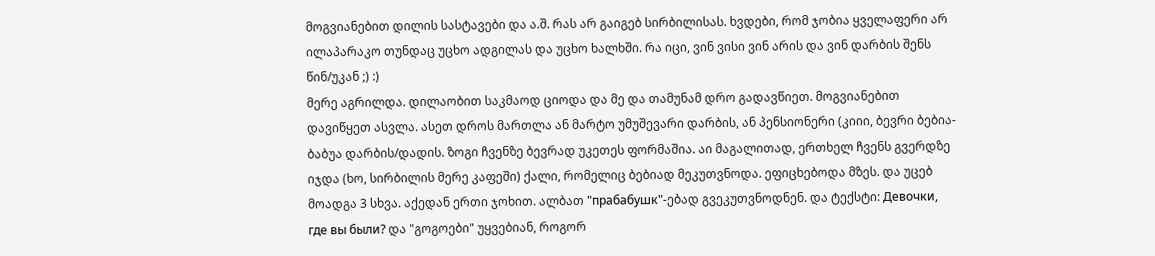მოგვიანებით დილის სასტავები და ა.შ. რას არ გაიგებ სირბილისას. ხვდები, რომ ჯობია ყველაფერი არ ილაპარაკო თუნდაც უცხო ადგილას და უცხო ხალხში. რა იცი, ვინ ვისი ვინ არის და ვინ დარბის შენს წინ/უკან ;) :)
მერე აგრილდა. დილაობით საკმაოდ ციოდა და მე და თამუნამ დრო გადავწიეთ. მოგვიანებით დავიწყეთ ასვლა. ასეთ დროს მართლა ან მარტო უმუშევარი დარბის, ან პენსიონერი (კიიი, ბევრი ბებია-ბაბუა დარბის/დადის. ზოგი ჩვენზე ბევრად უკეთეს ფორმაშია. აი მაგალითად, ერთხელ ჩვენს გვერდზე იჯდა (ხო, სირბილის მერე კაფეში) ქალი, რომელიც ბებიად მეკუთვნოდა. ეფიცხებოდა მზეს. და უცებ მოადგა 3 სხვა. აქედან ერთი ჯოხით. ალბათ "прабабушк"-ებად გვეკუთვნოდნენ. და ტექსტი: Девочки, где вы были? და "გოგოები" უყვებიან, როგორ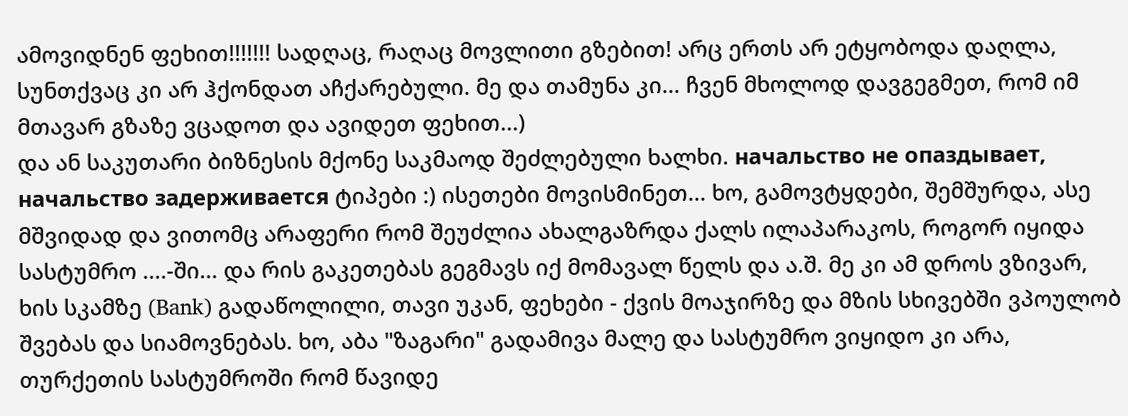ამოვიდნენ ფეხით!!!!!!! სადღაც, რაღაც მოვლითი გზებით! არც ერთს არ ეტყობოდა დაღლა, სუნთქვაც კი არ ჰქონდათ აჩქარებული. მე და თამუნა კი... ჩვენ მხოლოდ დავგეგმეთ, რომ იმ მთავარ გზაზე ვცადოთ და ავიდეთ ფეხით...)
და ან საკუთარი ბიზნესის მქონე საკმაოდ შეძლებული ხალხი. начальство не опаздывает, начальство задерживается ტიპები :) ისეთები მოვისმინეთ... ხო, გამოვტყდები, შემშურდა, ასე მშვიდად და ვითომც არაფერი რომ შეუძლია ახალგაზრდა ქალს ილაპარაკოს, როგორ იყიდა სასტუმრო ....-ში... და რის გაკეთებას გეგმავს იქ მომავალ წელს და ა.შ. მე კი ამ დროს ვზივარ, ხის სკამზე (Bank) გადაწოლილი, თავი უკან, ფეხები - ქვის მოაჯირზე და მზის სხივებში ვპოულობ შვებას და სიამოვნებას. ხო, აბა "ზაგარი" გადამივა მალე და სასტუმრო ვიყიდო კი არა, თურქეთის სასტუმროში რომ წავიდე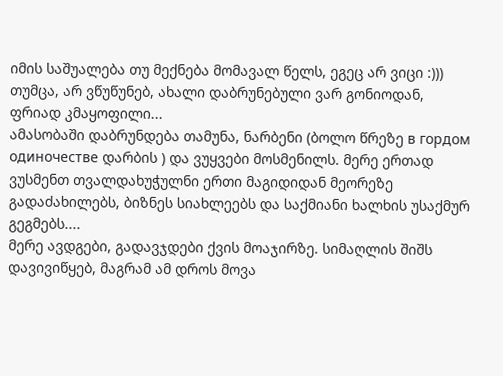იმის საშუალება თუ მექნება მომავალ წელს, ეგეც არ ვიცი :))) თუმცა, არ ვწუწუნებ, ახალი დაბრუნებული ვარ გონიოდან, ფრიად კმაყოფილი...
ამასობაში დაბრუნდება თამუნა, ნარბენი (ბოლო წრეზე в гордом одиночестве დარბის ) და ვუყვები მოსმენილს. მერე ერთად ვუსმენთ თვალდახუჭულნი ერთი მაგიდიდან მეორეზე გადაძახილებს, ბიზნეს სიახლეებს და საქმიანი ხალხის უსაქმურ გეგმებს....
მერე ავდგები, გადავჯდები ქვის მოაჯირზე. სიმაღლის შიშს დავივიწყებ, მაგრამ ამ დროს მოვა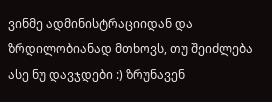ვინმე ადმინისტრაციიდან და ზრდილობიანად მთხოვს, თუ შეიძლება ასე ნუ დავჯდები :) ზრუნავენ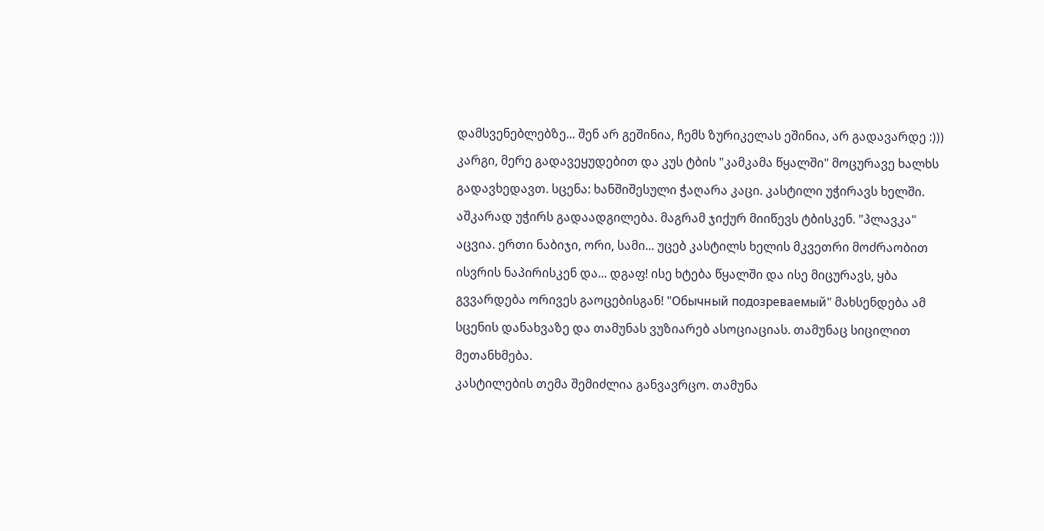დამსვენებლებზე... შენ არ გეშინია, ჩემს ზურიკელას ეშინია, არ გადავარდე :)))
კარგი, მერე გადავეყუდებით და კუს ტბის "კამკამა წყალში" მოცურავე ხალხს გადავხედავთ. სცენა: ხანშიშესული ჭაღარა კაცი. კასტილი უჭირავს ხელში. აშკარად უჭირს გადაადგილება. მაგრამ ჯიქურ მიიწევს ტბისკენ. "პლავკა" აცვია. ერთი ნაბიჯი, ორი, სამი... უცებ კასტილს ხელის მკვეთრი მოძრაობით ისვრის ნაპირისკენ და... დგაფ! ისე ხტება წყალში და ისე მიცურავს, ყბა გვვარდება ორივეს გაოცებისგან! "Обычный подозреваемый" მახსენდება ამ სცენის დანახვაზე და თამუნას ვუზიარებ ასოციაციას. თამუნაც სიცილით მეთანხმება.
კასტილების თემა შემიძლია განვავრცო. თამუნა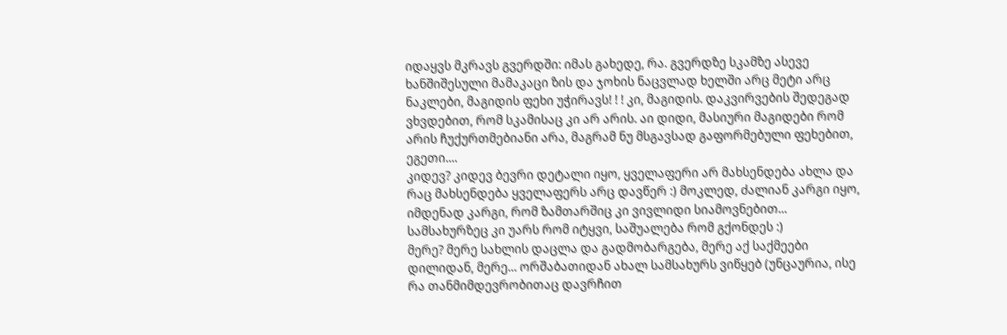იდაყვს მკრავს გვერდში: იმას გახედე, რა. გვერდზე სკამზე ასევე ხანშიშესული მამაკაცი ზის და ჯოხის ნაცვლად ხელში არც მეტი არც ნაკლები, მაგიდის ფეხი უჭირავს! ! ! კი, მაგიდის. დაკვირვების შედეგად ვხვდებით, რომ სკამისაც კი არ არის. აი დიდი, მასიური მაგიდები რომ არის ჩუქურთმებიანი არა, მაგრამ ნუ მსგავსად გაფორმებული ფეხებით, ეგეთი....
კიდევ? კიდევ ბევრი დეტალი იყო, ყველაფერი არ მახსენდება ახლა და რაც მახსენდება ყველაფერს არც დავწერ :) მოკლედ, ძალიან კარგი იყო, იმდენად კარგი, რომ ზამთარშიც კი ვივლიდი სიამოვნებით... სამსახურზეც კი უარს რომ იტყვი, საშუალება რომ გქონდეს :)
მერე? მერე სახლის დაცლა და გადმობარგება, მერე აქ საქმეები დილიდან, მერე... ორშაბათიდან ახალ სამსახურს ვიწყებ (უნცაურია, ისე რა თანმიმდევრობითაც დავრჩით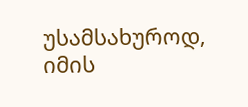უსამსახუროდ, იმის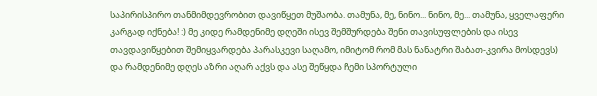საპირისპირო თანმიმდევრობით დავიწყეთ მუშაობა. თამუნა, მე, ნინო... ნინო, მე... თამუნა, ყველაფერი კარგად იქნება! :) მე კიდე რამდენიმე დღეში ისევ შემშურდება შენი თავისუფლების და ისევ თავდავიწყებით შემიყვარდება პარასკევი საღამო, იმიტომ რომ მას ნანატრი შაბათ-კვირა მოსდევს) და რამდენიმე დღეს აზრი აღარ აქვს და ასე შეწყდა ჩემი სპორტული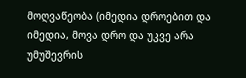მოღვაწეობა (იმედია დროებით და იმედია, მოვა დრო და უკვე არა უმუშევრის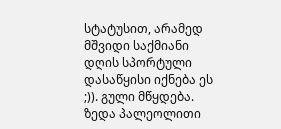სტატუსით, არამედ მშვიდი საქმიანი დღის სპორტული დასაწყისი იქნება ეს ;)). გული მწყდება.
ზედა პალეოლითი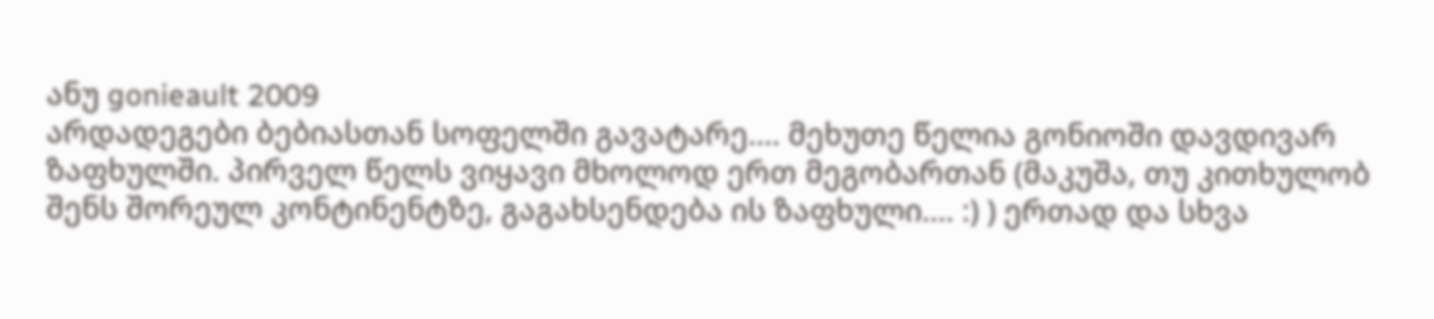ანუ gonieault 2009
არდადეგები ბებიასთან სოფელში გავატარე.... მეხუთე წელია გონიოში დავდივარ ზაფხულში. პირველ წელს ვიყავი მხოლოდ ერთ მეგობართან (მაკუშა, თუ კითხულობ შენს შორეულ კონტინენტზე, გაგახსენდება ის ზაფხული.... :) ) ერთად და სხვა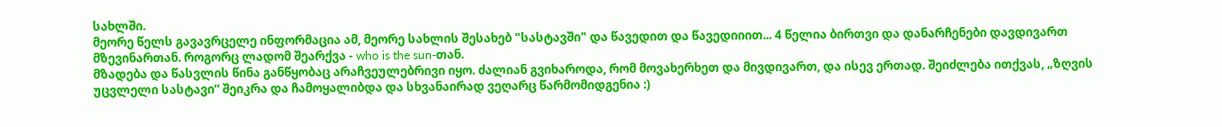სახლში.
მეორე წელს გავავრცელე ინფორმაცია ამ, მეორე სახლის შესახებ "სასტავში" და წავედით და წავედიიით... 4 წელია ბირთვი და დანარჩენები დავდივართ მზევინართან. როგორც ლადომ შეარქვა - who is the sun-თან.
მზადება და წასვლის წინა განწყობაც არაჩვეულებრივი იყო. ძალიან გვიხაროდა, რომ მოვახერხეთ და მივდივართ, და ისევ ერთად. შეიძლება ითქვას, „ზღვის უცვლელი სასტავი“ შეიკრა და ჩამოყალიბდა და სხვანაირად ვეღარც წარმომიდგენია :)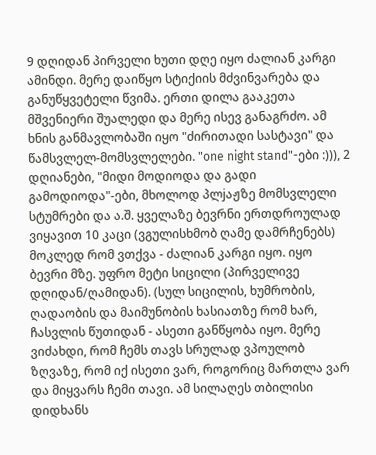9 დღიდან პირველი ხუთი დღე იყო ძალიან კარგი ამინდი. მერე დაიწყო სტიქიის მძვინვარება და განუწყვეტელი წვიმა. ერთი დილა გააკეთა მშვენიერი შუალედი და მერე ისევ განაგრძო. ამ ხნის განმავლობაში იყო "ძირითადი სასტავი" და წამსვლელ-მომსვლელები. "one night stand"-ები :))), 2 დღიანები, "მიდი მოდიოდა და გადი გამოდიოდა"-ები, მხოლოდ პლjაჟზე მომსვლელი სტუმრები და ა.შ. ყველაზე ბევრნი ერთდროულად ვიყავით 10 კაცი (ვგულისხმობ ღამე დამრჩენებს)
მოკლედ რომ ვთქვა - ძალიან კარგი იყო. იყო ბევრი მზე. უფრო მეტი სიცილი (პირველივე დღიდან/ღამიდან). (სულ სიცილის, ხუმრობის, ღადაობის და მაიმუნობის ხასიათზე რომ ხარ, ჩასვლის წუთიდან - ასეთი განწყობა იყო. მერე ვიძახდი, რომ ჩემს თავს სრულად ვპოულობ ზღვაზე, რომ იქ ისეთი ვარ, როგორიც მართლა ვარ და მიყვარს ჩემი თავი. ამ სილაღეს თბილისი დიდხანს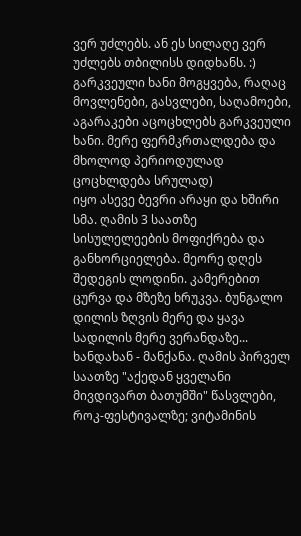ვერ უძლებს. ან ეს სილაღე ვერ უძლებს თბილისს დიდხანს. :) გარკვეული ხანი მოგყვება, რაღაც მოვლენები, გასვლები, საღამოები, აგარაკები აცოცხლებს გარკვეული ხანი. მერე ფერმკრთალდება და მხოლოდ პერიოდულად ცოცხლდება სრულად)
იყო ასევე ბევრი არაყი და ხშირი სმა. ღამის 3 საათზე სისულელეების მოფიქრება და განხორციელება. მეორე დღეს შედეგის ლოდინი. კამერებით ცურვა და მზეზე ხრუკვა. ბუნგალო დილის ზღვის მერე და ყავა სადილის მერე ვერანდაზე... ხანდახან - მანქანა. ღამის პირველ საათზე "აქედან ყველანი მივდივართ ბათუმში" წასვლები, როკ-ფესტივალზე; ვიტამინის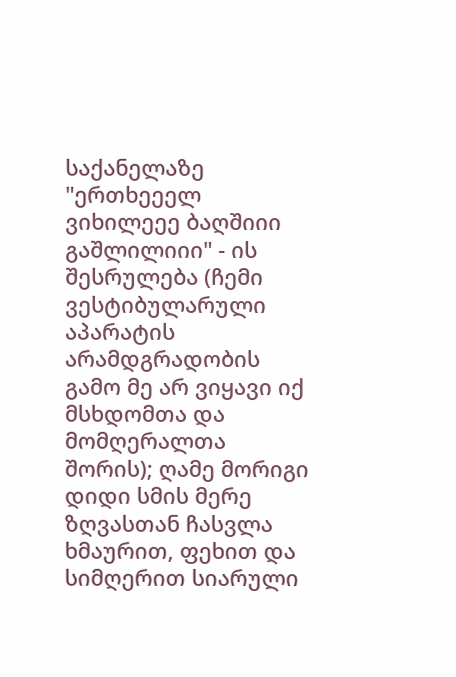საქანელაზე "ერთხეეელ ვიხილეეე ბაღშიიი გაშლილიიი" - ის შესრულება (ჩემი ვესტიბულარული აპარატის არამდგრადობის გამო მე არ ვიყავი იქ მსხდომთა და მომღერალთა შორის); ღამე მორიგი დიდი სმის მერე ზღვასთან ჩასვლა ხმაურით, ფეხით და სიმღერით სიარული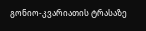გონიო-კვარიათის ტრასაზე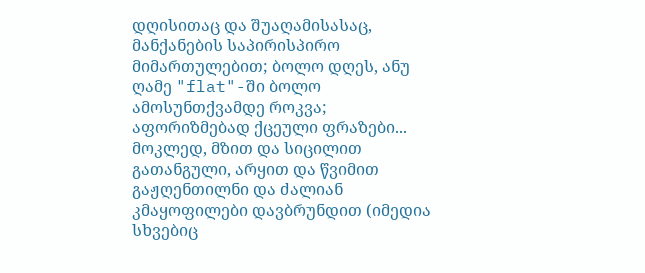დღისითაც და შუაღამისასაც, მანქანების საპირისპირო მიმართულებით; ბოლო დღეს, ანუ ღამე "flat"-ში ბოლო ამოსუნთქვამდე როკვა; აფორიზმებად ქცეული ფრაზები... მოკლედ, მზით და სიცილით გათანგული, არყით და წვიმით გაჟღენთილნი და ძალიან კმაყოფილები დავბრუნდით (იმედია სხვებიც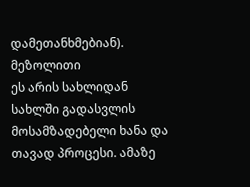დამეთანხმებიან).
მეზოლითი
ეს არის სახლიდან სახლში გადასვლის მოსამზადებელი ხანა და თავად პროცესი. ამაზე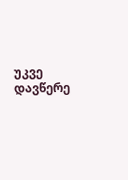უკვე დავწერე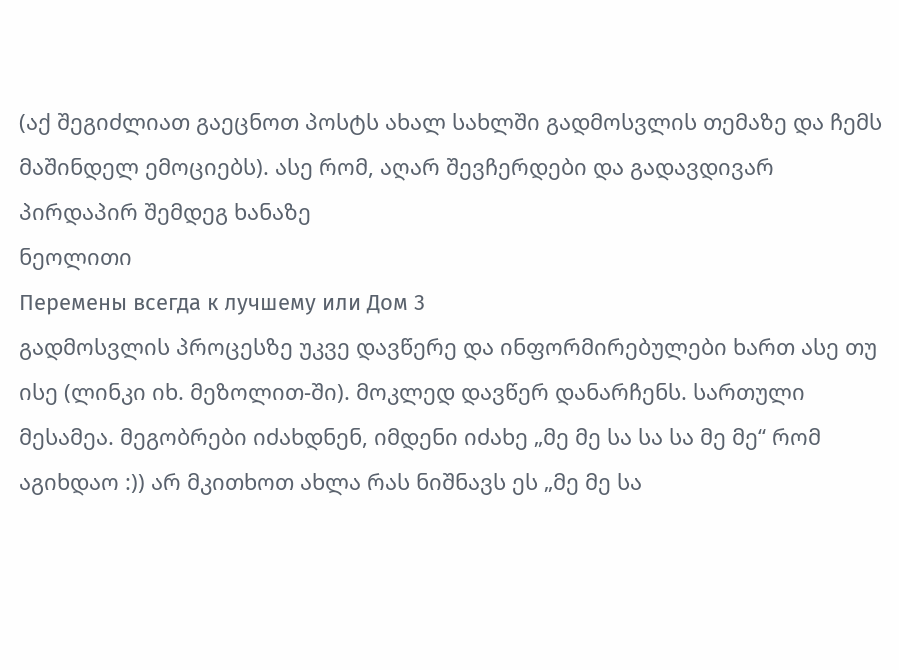(აქ შეგიძლიათ გაეცნოთ პოსტს ახალ სახლში გადმოსვლის თემაზე და ჩემს მაშინდელ ემოციებს). ასე რომ, აღარ შევჩერდები და გადავდივარ პირდაპირ შემდეგ ხანაზე
ნეოლითი
Перемены всегда к лучшему или Дом 3
გადმოსვლის პროცესზე უკვე დავწერე და ინფორმირებულები ხართ ასე თუ ისე (ლინკი იხ. მეზოლით-ში). მოკლედ დავწერ დანარჩენს. სართული მესამეა. მეგობრები იძახდნენ, იმდენი იძახე „მე მე სა სა სა მე მე“ რომ აგიხდაო :)) არ მკითხოთ ახლა რას ნიშნავს ეს „მე მე სა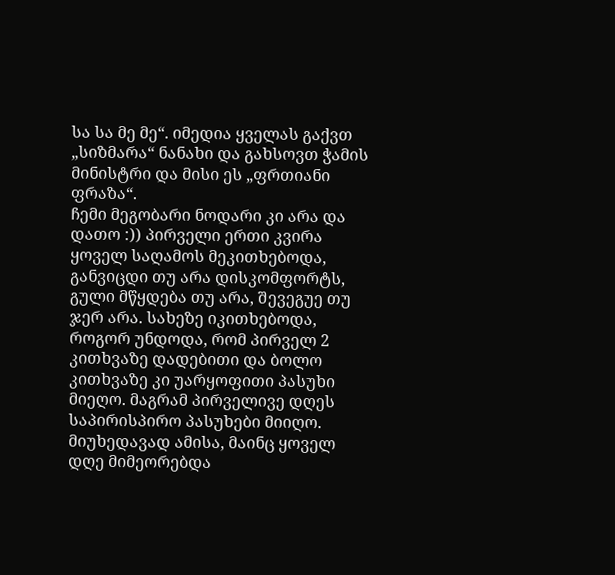სა სა მე მე“. იმედია ყველას გაქვთ „სიზმარა“ ნანახი და გახსოვთ ჭამის მინისტრი და მისი ეს „ფრთიანი ფრაზა“.
ჩემი მეგობარი ნოდარი კი არა და დათო :)) პირველი ერთი კვირა ყოველ საღამოს მეკითხებოდა, განვიცდი თუ არა დისკომფორტს, გული მწყდება თუ არა, შევეგუე თუ ჯერ არა. სახეზე იკითხებოდა, როგორ უნდოდა, რომ პირველ 2 კითხვაზე დადებითი და ბოლო კითხვაზე კი უარყოფითი პასუხი მიეღო. მაგრამ პირველივე დღეს საპირისპირო პასუხები მიიღო. მიუხედავად ამისა, მაინც ყოველ დღე მიმეორებდა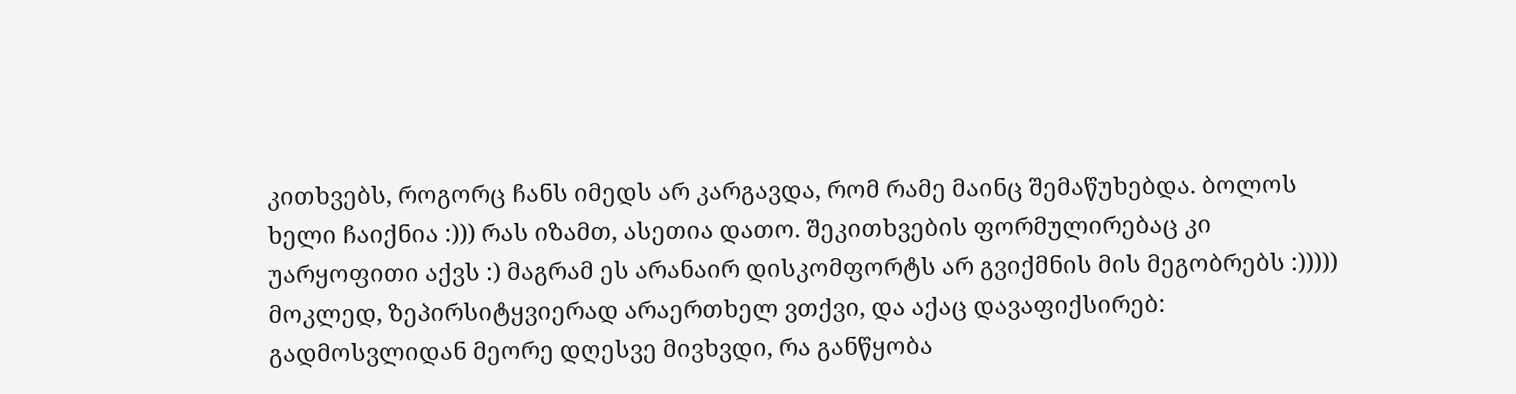კითხვებს, როგორც ჩანს იმედს არ კარგავდა, რომ რამე მაინც შემაწუხებდა. ბოლოს ხელი ჩაიქნია :))) რას იზამთ, ასეთია დათო. შეკითხვების ფორმულირებაც კი უარყოფითი აქვს :) მაგრამ ეს არანაირ დისკომფორტს არ გვიქმნის მის მეგობრებს :)))))
მოკლედ, ზეპირსიტყვიერად არაერთხელ ვთქვი, და აქაც დავაფიქსირებ: გადმოსვლიდან მეორე დღესვე მივხვდი, რა განწყობა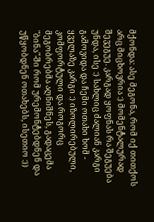მქონდა: ასე მეგონა, რომ იქ თითქოს არც მიცხოვრია :) მომენტალურად შევეგუე. კარგად ყოფნას რა შეგუება უნდა, ისე :) სახლიც ძალიან კარგი გამოვიდა და ჩემი ოთახი ხომ - ყველაზე კარგი :) იზოლირებული, კომფორტული და როგორც მეგობრებმა აღნიშნეს, გადაცემა "ბინა"-ში რომ ურემონტებდნენ და უწყობდნენ ოთახებს, ისეთიო :))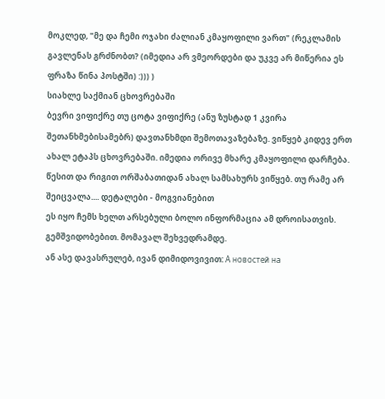მოკლედ, "მე და ჩემი ოჯახი ძალიან კმაყოფილი ვართ" (რეკლამის გავლენას გრძნობთ? (იმედია არ ვმეორდები და უკვე არ მიწერია ეს ფრაზა წინა პოსტში) :))) )
სიახლე საქმიან ცხოვრებაში
ბევრი ვიფიქრე თუ ცოტა ვიფიქრე (ანუ ზუსტად 1 კვირა შეთანხმებისამებრ) დავთანხმდი შემოთავაზებაზე. ვიწყებ კიდევ ერთ ახალ ეტაპს ცხოვრებაში. იმედია ორივე მხარე კმაყოფილი დარჩება. წესით და რიგით ორშაბათიდან ახალ სამსახურს ვიწყებ. თუ რამე არ შეიცვალა.... დეტალები - მოგვიანებით
ეს იყო ჩემს ხელთ არსებული ბოლო ინფორმაცია ამ დროისათვის. გემშვიდობებით. მომავალ შეხვედრამდე.
ან ასე დავასრულებ, ივან დიმიდოვივით: А новостей на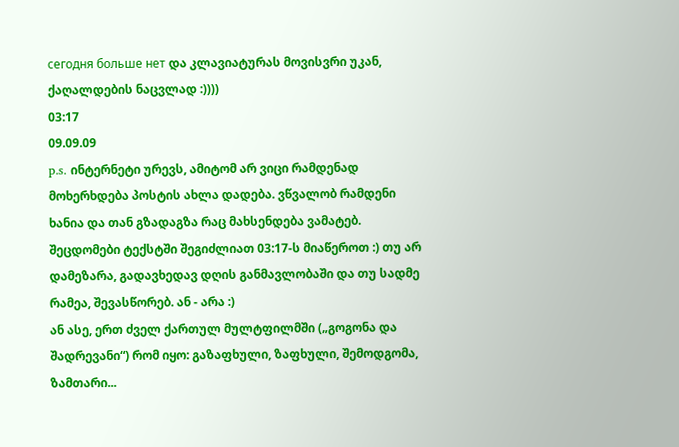сегодня больше нет და კლავიატურას მოვისვრი უკან, ქაღალდების ნაცვლად :))))
03:17
09.09.09
p.s. ინტერნეტი ურევს, ამიტომ არ ვიცი რამდენად მოხერხდება პოსტის ახლა დადება. ვწვალობ რამდენი ხანია და თან გზადაგზა რაც მახსენდება ვამატებ. შეცდომები ტექსტში შეგიძლიათ 03:17-ს მიაწეროთ :) თუ არ დამეზარა, გადავხედავ დღის განმავლობაში და თუ სადმე რამეა, შევასწორებ. ან - არა :)
ან ასე, ერთ ძველ ქართულ მულტფილმში („გოგონა და შადრევანი“) რომ იყო: გაზაფხული, ზაფხული, შემოდგომა, ზამთარი...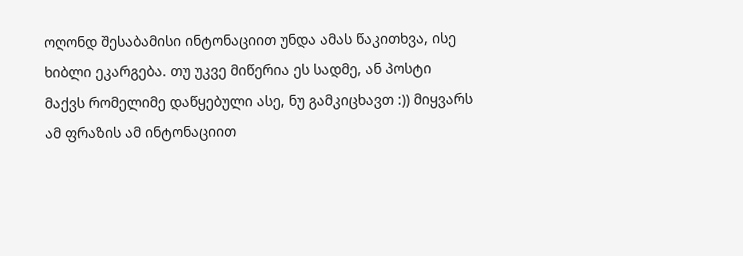ოღონდ შესაბამისი ინტონაციით უნდა ამას წაკითხვა, ისე ხიბლი ეკარგება. თუ უკვე მიწერია ეს სადმე, ან პოსტი მაქვს რომელიმე დაწყებული ასე, ნუ გამკიცხავთ :)) მიყვარს ამ ფრაზის ამ ინტონაციით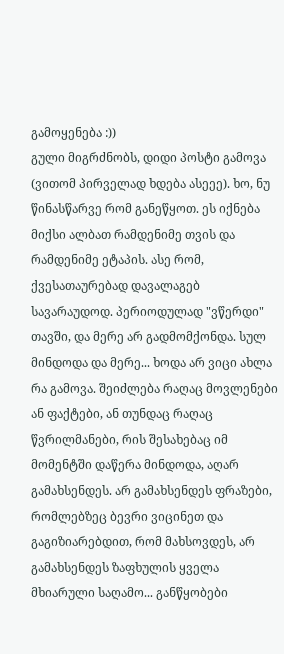გამოყენება :))
გული მიგრძნობს, დიდი პოსტი გამოვა (ვითომ პირველად ხდება ასეეე). ხო, ნუ წინასწარვე რომ განეწყოთ. ეს იქნება მიქსი ალბათ რამდენიმე თვის და რამდენიმე ეტაპის. ასე რომ, ქვესათაურებად დავალაგებ სავარაუდოდ. პერიოდულად "ვწერდი" თავში, და მერე არ გადმომქონდა. სულ მინდოდა და მერე... ხოდა არ ვიცი ახლა რა გამოვა. შეიძლება რაღაც მოვლენები ან ფაქტები, ან თუნდაც რაღაც წვრილმანები, რის შესახებაც იმ მომენტში დაწერა მინდოდა, აღარ გამახსენდეს. არ გამახსენდეს ფრაზები, რომლებზეც ბევრი ვიცინეთ და გაგიზიარებდით, რომ მახსოვდეს, არ გამახსენდეს ზაფხულის ყველა მხიარული საღამო... განწყობები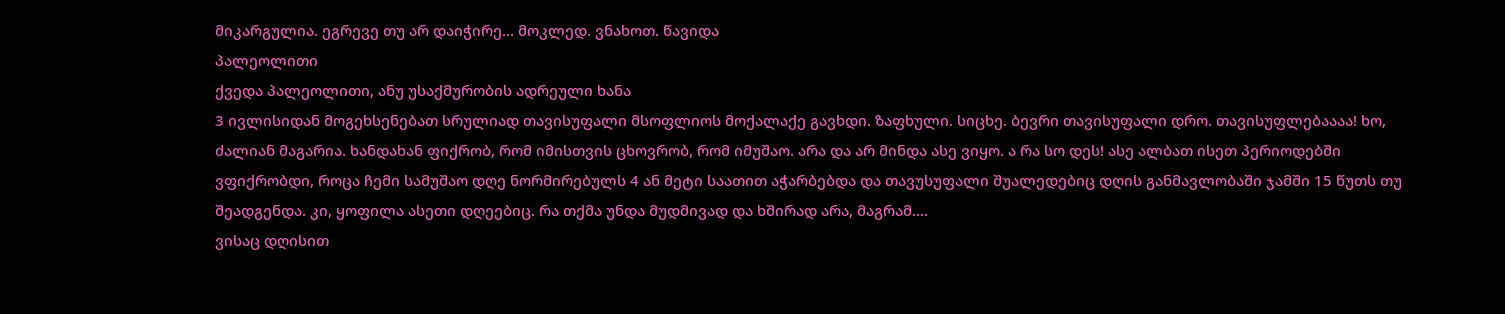მიკარგულია. ეგრევე თუ არ დაიჭირე... მოკლედ. ვნახოთ. წავიდა
პალეოლითი
ქვედა პალეოლითი, ანუ უსაქმურობის ადრეული ხანა
3 ივლისიდან მოგეხსენებათ სრულიად თავისუფალი მსოფლიოს მოქალაქე გავხდი. ზაფხული. სიცხე. ბევრი თავისუფალი დრო. თავისუფლებაააა! ხო, ძალიან მაგარია. ხანდახან ფიქრობ, რომ იმისთვის ცხოვრობ, რომ იმუშაო. არა და არ მინდა ასე ვიყო. ა რა სო დეს! ასე ალბათ ისეთ პერიოდებში ვფიქრობდი, როცა ჩემი სამუშაო დღე ნორმირებულს 4 ან მეტი საათით აჭარბებდა და თავუსუფალი შუალედებიც დღის განმავლობაში ჯამში 15 წუთს თუ შეადგენდა. კი, ყოფილა ასეთი დღეებიც. რა თქმა უნდა მუდმივად და ხშირად არა, მაგრამ....
ვისაც დღისით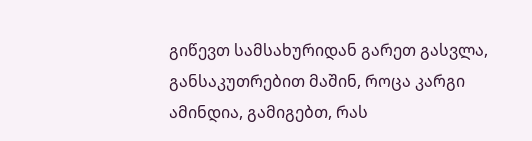გიწევთ სამსახურიდან გარეთ გასვლა, განსაკუთრებით მაშინ, როცა კარგი ამინდია, გამიგებთ, რას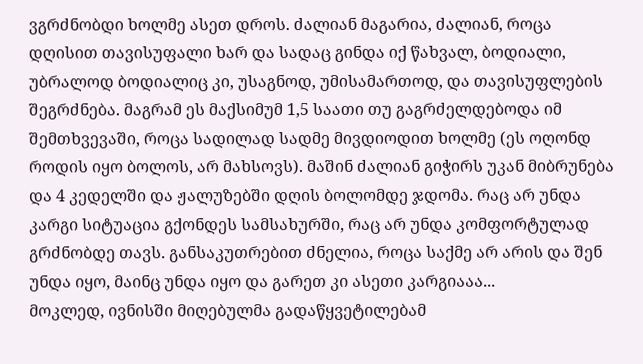ვგრძნობდი ხოლმე ასეთ დროს. ძალიან მაგარია, ძალიან, როცა დღისით თავისუფალი ხარ და სადაც გინდა იქ წახვალ, ბოდიალი, უბრალოდ ბოდიალიც კი, უსაგნოდ, უმისამართოდ, და თავისუფლების შეგრძნება. მაგრამ ეს მაქსიმუმ 1,5 საათი თუ გაგრძელდებოდა იმ შემთხვევაში, როცა სადილად სადმე მივდიოდით ხოლმე (ეს ოღონდ როდის იყო ბოლოს, არ მახსოვს). მაშინ ძალიან გიჭირს უკან მიბრუნება და 4 კედელში და ჟალუზებში დღის ბოლომდე ჯდომა. რაც არ უნდა კარგი სიტუაცია გქონდეს სამსახურში, რაც არ უნდა კომფორტულად გრძნობდე თავს. განსაკუთრებით ძნელია, როცა საქმე არ არის და შენ უნდა იყო, მაინც უნდა იყო და გარეთ კი ასეთი კარგიააა...
მოკლედ, ივნისში მიღებულმა გადაწყვეტილებამ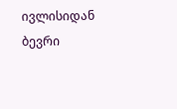ივლისიდან ბევრი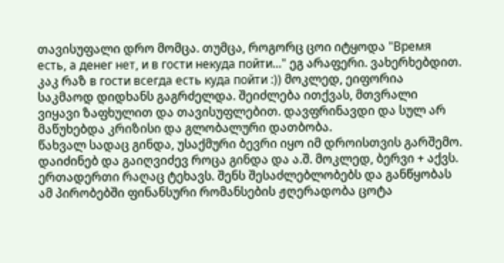თავისუფალი დრო მომცა. თუმცა, როგორც ცოი იტყოდა "Время есть, а денег нет, и в гости некуда пойти..." ეგ არაფერი. ვახერხებდით. კაკ რაზ в гости всегда есть куда пойти :)) მოკლედ, ეიფორია საკმაოდ დიდხანს გაგრძელდა. შეიძლება ითქვას, მთვრალი ვიყავი ზაფხულით და თავისუფლებით. დავფრინავდი და სულ არ მაწუხებდა კრიზისი და გლობალური დათბობა.
წახვალ სადაც გინდა, უსაქმური ბევრი იყო იმ დროისთვის გარშემო. დაიძინებ და გაიღვიძევ როცა გინდა და ა.შ. მოკლედ, ბერვი + აქვს. ერთადერთი რაღაც ტეხავს. შენს შესაძლებლობებს და განწყობას ამ პირობებში ფინანსური რომანსების ჟღერადობა ცოტა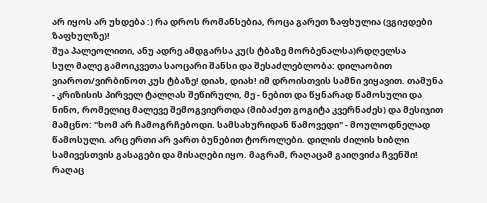არ იყოს არ უხდება :) რა დროს რომანსებია, როცა გარეთ ზაფხულია (ვგიჟდები ზაფხულზე)!
შუა პალეოლითი, ანუ ადრე ამდგარსა კუ(ს ტბაზე მორბენალსა)რდღელსა
სულ მალე გამოიკვეთა საოცარი შანსი და შესაძლებლობა: დილაობით ვიაროთ/ვირბინოთ კუს ტბაზე! დიახ, დიახ! იმ დროისთვის სამნი ვიყავით. თამუნა - კრიზისის პირველ ტალღას შეწირული, მე - ნებით და წყნარად წამოსული და ნინო, რომელიც მალევე შემოგვიერთდა (მიბაძეთ გოგიტა კვერნაძეს) და მესიჯით მამცნო: "ხომ არ ჩამოგრჩებოდი. სამსახურიდან წამოვედი" - მოულოდნელად წამოსული. არც ერთი არ ვართ ბუნებით ტოროლები. დილის ძილის ხიბლი სამივესთვის გასაგები და მისაღები იყო. მაგრამ, რაღაცამ გაიღვიძა ჩვენში! რაღაც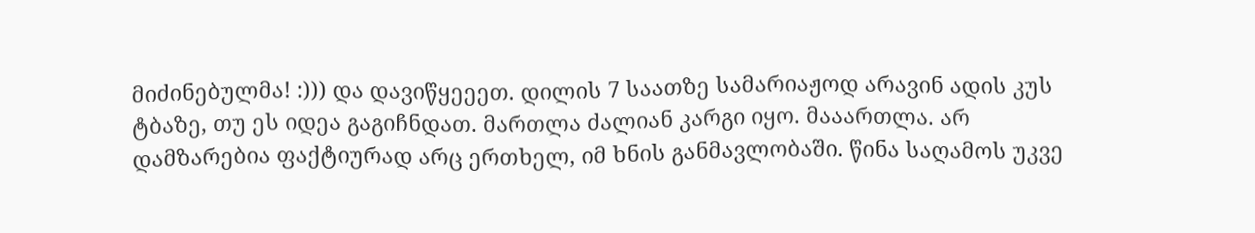მიძინებულმა! :))) და დავიწყეეეთ. დილის 7 საათზე სამარიაჟოდ არავინ ადის კუს ტბაზე, თუ ეს იდეა გაგიჩნდათ. მართლა ძალიან კარგი იყო. მააართლა. არ დამზარებია ფაქტიურად არც ერთხელ, იმ ხნის განმავლობაში. წინა საღამოს უკვე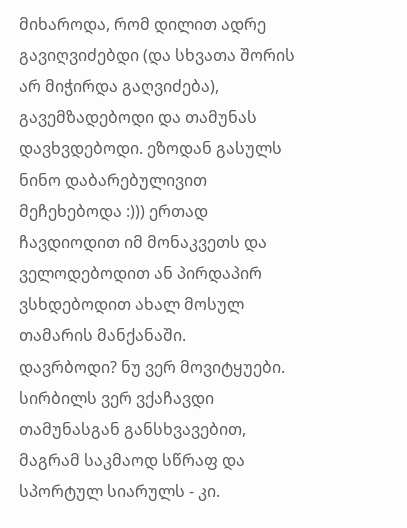მიხაროდა, რომ დილით ადრე გავიღვიძებდი (და სხვათა შორის არ მიჭირდა გაღვიძება), გავემზადებოდი და თამუნას დავხვდებოდი. ეზოდან გასულს ნინო დაბარებულივით მეჩეხებოდა :))) ერთად ჩავდიოდით იმ მონაკვეთს და ველოდებოდით ან პირდაპირ ვსხდებოდით ახალ მოსულ თამარის მანქანაში.
დავრბოდი? ნუ ვერ მოვიტყუები. სირბილს ვერ ვქაჩავდი თამუნასგან განსხვავებით, მაგრამ საკმაოდ სწრაფ და სპორტულ სიარულს - კი.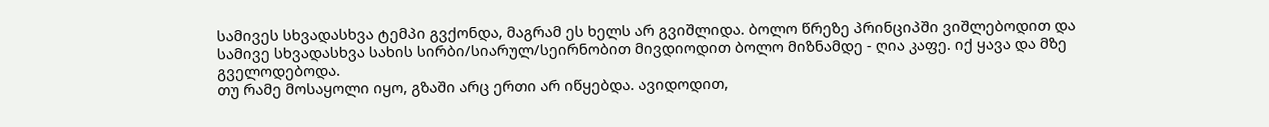სამივეს სხვადასხვა ტემპი გვქონდა, მაგრამ ეს ხელს არ გვიშლიდა. ბოლო წრეზე პრინციპში ვიშლებოდით და სამივე სხვადასხვა სახის სირბი/სიარულ/სეირნობით მივდიოდით ბოლო მიზნამდე - ღია კაფე. იქ ყავა და მზე გველოდებოდა.
თუ რამე მოსაყოლი იყო, გზაში არც ერთი არ იწყებდა. ავიდოდით,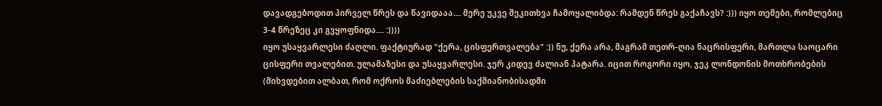დავადგებოდით პირველ წრეს და წავიდააა.... მერე უკვე შეკითხვა ჩამოყალიბდა: რამდენ წრეს გაქაჩავს? :))) იყო თემები, რომლებიც 3-4 წრეზეც კი გვყოფნიდა.... :))))
იყო უსაყვარლესი ძაღლი. ფაქტიურად "ქერა, ცისფერთვალება" :)) ნუ, ქერა არა, მაგრამ თეთრ-ღია ნაცრისფერი, მართლა საოცარი ცისფერი თვალებით. ულამაზესი და უსაყვარლესი. ჯერ კიდევ ძალიან პატარა. იცით როგორი იყო, ჯეკ ლონდონის მოთხრობების (მიხვდებით ალბათ, რომ ოქროს მაძიებლების საქმიანობისადმი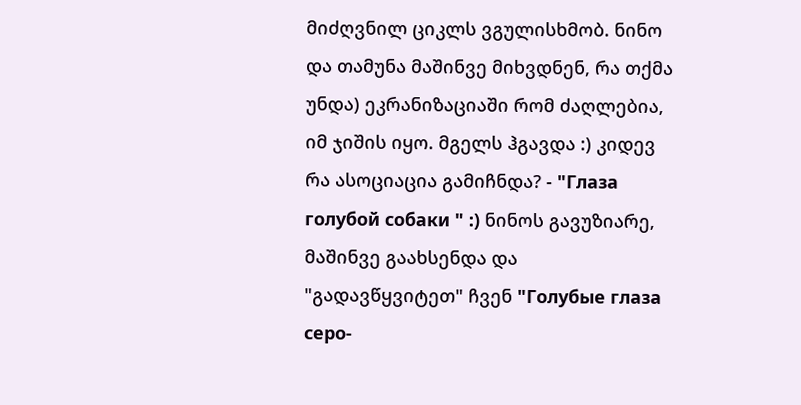მიძღვნილ ციკლს ვგულისხმობ. ნინო და თამუნა მაშინვე მიხვდნენ, რა თქმა უნდა) ეკრანიზაციაში რომ ძაღლებია, იმ ჯიშის იყო. მგელს ჰგავდა :) კიდევ რა ასოციაცია გამიჩნდა? - "Глаза голубой собаки " :) ნინოს გავუზიარე, მაშინვე გაახსენდა და "გადავწყვიტეთ" ჩვენ "Голубые глаза серо-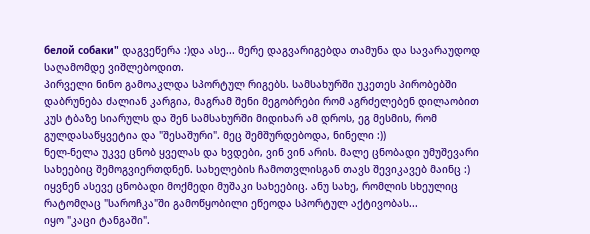белой собаки" დაგვეწერა :)და ასე... მერე დაგვარიგებდა თამუნა და სავარაუდოდ საღამომდე ვიშლებოდით.
პირველი ნინო გამოაკლდა სპორტულ რიგებს. სამსახურში უკეთეს პირობებში დაბრუნება ძალიან კარგია, მაგრამ შენი მეგობრები რომ აგრძელებენ დილაობით კუს ტბაზე სიარულს და შენ სამსახურში მიდიხარ ამ დროს, ეგ მესმის, რომ გულდასაწყვეტია და "შესაშური". მეც შემშურდებოდა, ნინელი :))
ნელ-ნელა უკვე ცნობ ყველას და ხვდები, ვინ ვინ არის. მალე ცნობადი უმუშევარი სახეებიც შემოგვიერთდნენ. სახელების ჩამოთვლისგან თავს შევიკავებ მაინც :) იყვნენ ასევე ცნობადი მოქმედი მუშაკი სახეებიც. ანუ სახე, რომლის სხეულიც რატომღაც "საროჩკა"ში გამოწყობილი ეწეოდა სპორტულ აქტივობას...
იყო "კაცი ტანგაში".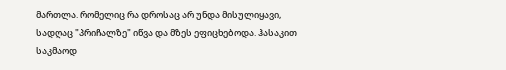მართლა. რომელიც რა დროსაც არ უნდა მისულიყავი, სადღაც "პრიჩალზე" იწვა და მზეს ეფიცხებოდა. ჰასაკით საკმაოდ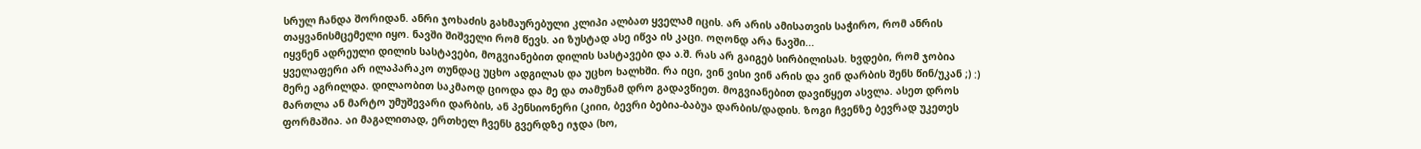სრულ ჩანდა შორიდან. ანრი ჯოხაძის გახმაურებული კლიპი ალბათ ყველამ იცის. არ არის ამისათვის საჭირო, რომ ანრის თაყვანისმცემელი იყო. ნავში შიშველი რომ წევს. აი ზუსტად ასე იწვა ის კაცი. ოღონდ არა ნავში...
იყვნენ ადრეული დილის სასტავები, მოგვიანებით დილის სასტავები და ა.შ. რას არ გაიგებ სირბილისას. ხვდები, რომ ჯობია ყველაფერი არ ილაპარაკო თუნდაც უცხო ადგილას და უცხო ხალხში. რა იცი, ვინ ვისი ვინ არის და ვინ დარბის შენს წინ/უკან ;) :)
მერე აგრილდა. დილაობით საკმაოდ ციოდა და მე და თამუნამ დრო გადავწიეთ. მოგვიანებით დავიწყეთ ასვლა. ასეთ დროს მართლა ან მარტო უმუშევარი დარბის, ან პენსიონერი (კიიი, ბევრი ბებია-ბაბუა დარბის/დადის. ზოგი ჩვენზე ბევრად უკეთეს ფორმაშია. აი მაგალითად, ერთხელ ჩვენს გვერდზე იჯდა (ხო,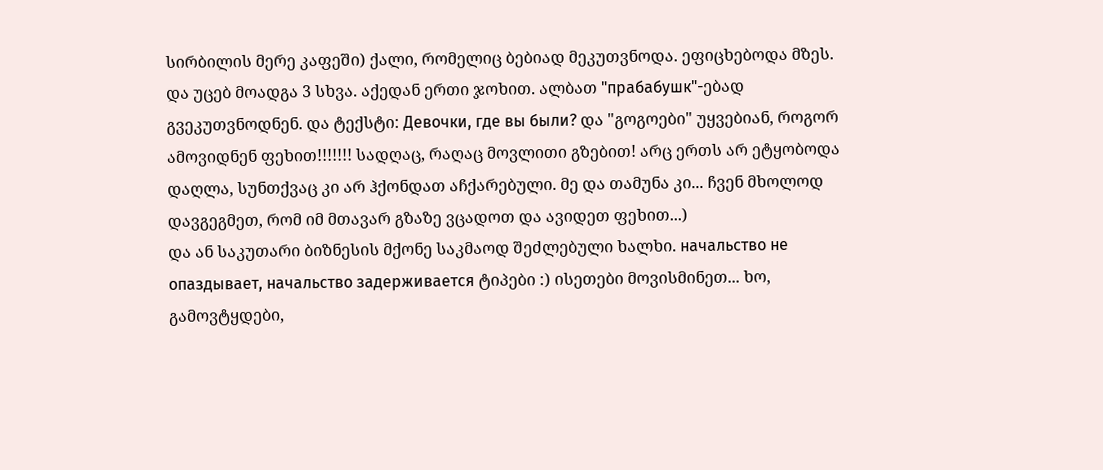სირბილის მერე კაფეში) ქალი, რომელიც ბებიად მეკუთვნოდა. ეფიცხებოდა მზეს. და უცებ მოადგა 3 სხვა. აქედან ერთი ჯოხით. ალბათ "прабабушк"-ებად გვეკუთვნოდნენ. და ტექსტი: Девочки, где вы были? და "გოგოები" უყვებიან, როგორ ამოვიდნენ ფეხით!!!!!!! სადღაც, რაღაც მოვლითი გზებით! არც ერთს არ ეტყობოდა დაღლა, სუნთქვაც კი არ ჰქონდათ აჩქარებული. მე და თამუნა კი... ჩვენ მხოლოდ დავგეგმეთ, რომ იმ მთავარ გზაზე ვცადოთ და ავიდეთ ფეხით...)
და ან საკუთარი ბიზნესის მქონე საკმაოდ შეძლებული ხალხი. начальство не опаздывает, начальство задерживается ტიპები :) ისეთები მოვისმინეთ... ხო, გამოვტყდები,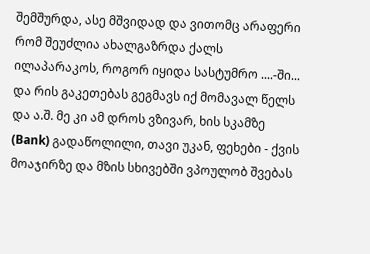შემშურდა, ასე მშვიდად და ვითომც არაფერი რომ შეუძლია ახალგაზრდა ქალს ილაპარაკოს, როგორ იყიდა სასტუმრო ....-ში... და რის გაკეთებას გეგმავს იქ მომავალ წელს და ა.შ. მე კი ამ დროს ვზივარ, ხის სკამზე (Bank) გადაწოლილი, თავი უკან, ფეხები - ქვის მოაჯირზე და მზის სხივებში ვპოულობ შვებას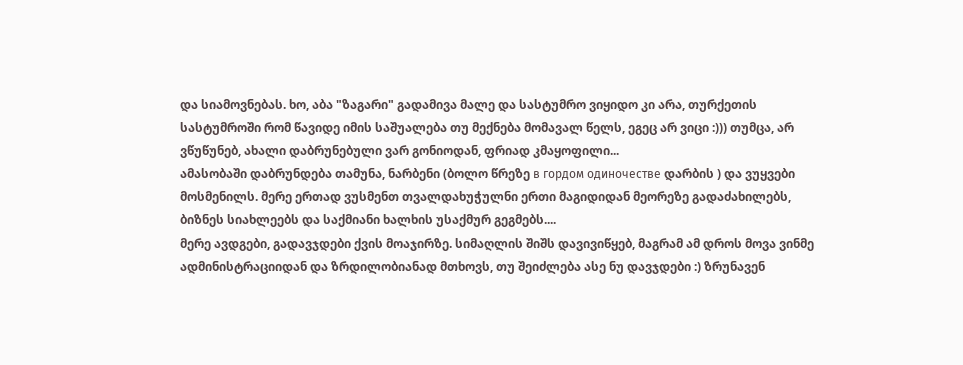და სიამოვნებას. ხო, აბა "ზაგარი" გადამივა მალე და სასტუმრო ვიყიდო კი არა, თურქეთის სასტუმროში რომ წავიდე იმის საშუალება თუ მექნება მომავალ წელს, ეგეც არ ვიცი :))) თუმცა, არ ვწუწუნებ, ახალი დაბრუნებული ვარ გონიოდან, ფრიად კმაყოფილი...
ამასობაში დაბრუნდება თამუნა, ნარბენი (ბოლო წრეზე в гордом одиночестве დარბის ) და ვუყვები მოსმენილს. მერე ერთად ვუსმენთ თვალდახუჭულნი ერთი მაგიდიდან მეორეზე გადაძახილებს, ბიზნეს სიახლეებს და საქმიანი ხალხის უსაქმურ გეგმებს....
მერე ავდგები, გადავჯდები ქვის მოაჯირზე. სიმაღლის შიშს დავივიწყებ, მაგრამ ამ დროს მოვა ვინმე ადმინისტრაციიდან და ზრდილობიანად მთხოვს, თუ შეიძლება ასე ნუ დავჯდები :) ზრუნავენ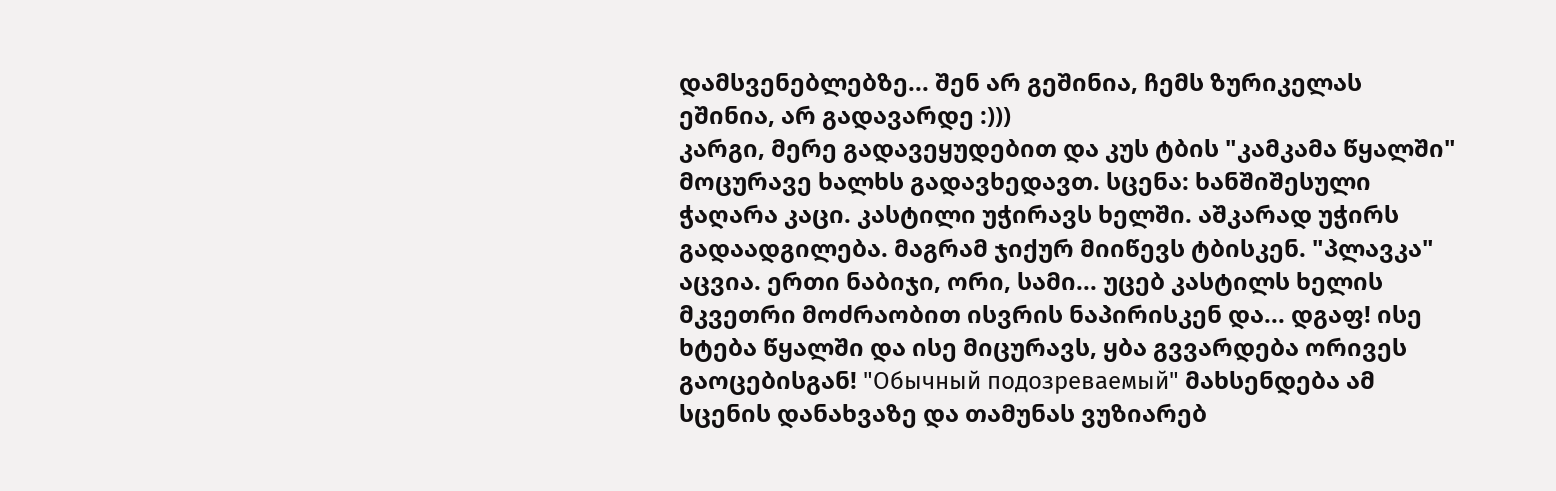დამსვენებლებზე... შენ არ გეშინია, ჩემს ზურიკელას ეშინია, არ გადავარდე :)))
კარგი, მერე გადავეყუდებით და კუს ტბის "კამკამა წყალში" მოცურავე ხალხს გადავხედავთ. სცენა: ხანშიშესული ჭაღარა კაცი. კასტილი უჭირავს ხელში. აშკარად უჭირს გადაადგილება. მაგრამ ჯიქურ მიიწევს ტბისკენ. "პლავკა" აცვია. ერთი ნაბიჯი, ორი, სამი... უცებ კასტილს ხელის მკვეთრი მოძრაობით ისვრის ნაპირისკენ და... დგაფ! ისე ხტება წყალში და ისე მიცურავს, ყბა გვვარდება ორივეს გაოცებისგან! "Обычный подозреваемый" მახსენდება ამ სცენის დანახვაზე და თამუნას ვუზიარებ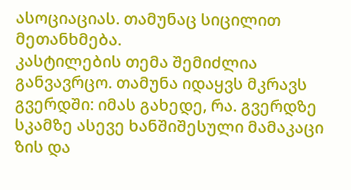ასოციაციას. თამუნაც სიცილით მეთანხმება.
კასტილების თემა შემიძლია განვავრცო. თამუნა იდაყვს მკრავს გვერდში: იმას გახედე, რა. გვერდზე სკამზე ასევე ხანშიშესული მამაკაცი ზის და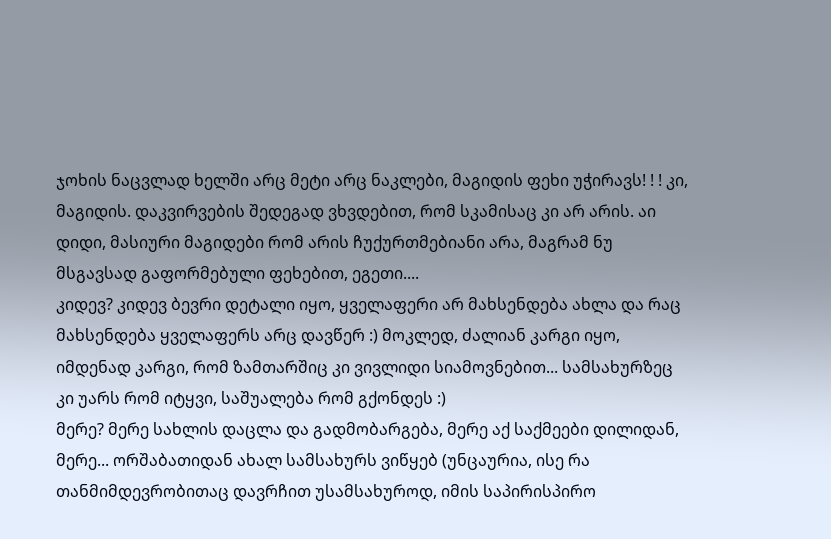ჯოხის ნაცვლად ხელში არც მეტი არც ნაკლები, მაგიდის ფეხი უჭირავს! ! ! კი, მაგიდის. დაკვირვების შედეგად ვხვდებით, რომ სკამისაც კი არ არის. აი დიდი, მასიური მაგიდები რომ არის ჩუქურთმებიანი არა, მაგრამ ნუ მსგავსად გაფორმებული ფეხებით, ეგეთი....
კიდევ? კიდევ ბევრი დეტალი იყო, ყველაფერი არ მახსენდება ახლა და რაც მახსენდება ყველაფერს არც დავწერ :) მოკლედ, ძალიან კარგი იყო, იმდენად კარგი, რომ ზამთარშიც კი ვივლიდი სიამოვნებით... სამსახურზეც კი უარს რომ იტყვი, საშუალება რომ გქონდეს :)
მერე? მერე სახლის დაცლა და გადმობარგება, მერე აქ საქმეები დილიდან, მერე... ორშაბათიდან ახალ სამსახურს ვიწყებ (უნცაურია, ისე რა თანმიმდევრობითაც დავრჩით უსამსახუროდ, იმის საპირისპირო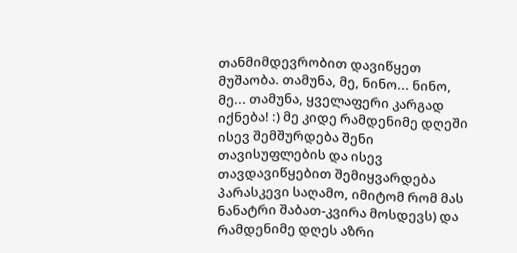თანმიმდევრობით დავიწყეთ მუშაობა. თამუნა, მე, ნინო... ნინო, მე... თამუნა, ყველაფერი კარგად იქნება! :) მე კიდე რამდენიმე დღეში ისევ შემშურდება შენი თავისუფლების და ისევ თავდავიწყებით შემიყვარდება პარასკევი საღამო, იმიტომ რომ მას ნანატრი შაბათ-კვირა მოსდევს) და რამდენიმე დღეს აზრი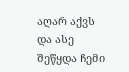აღარ აქვს და ასე შეწყდა ჩემი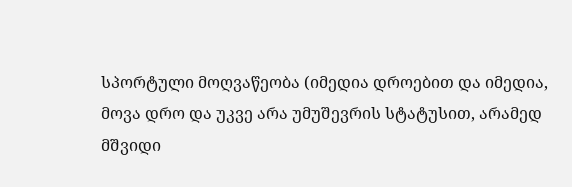სპორტული მოღვაწეობა (იმედია დროებით და იმედია, მოვა დრო და უკვე არა უმუშევრის სტატუსით, არამედ მშვიდი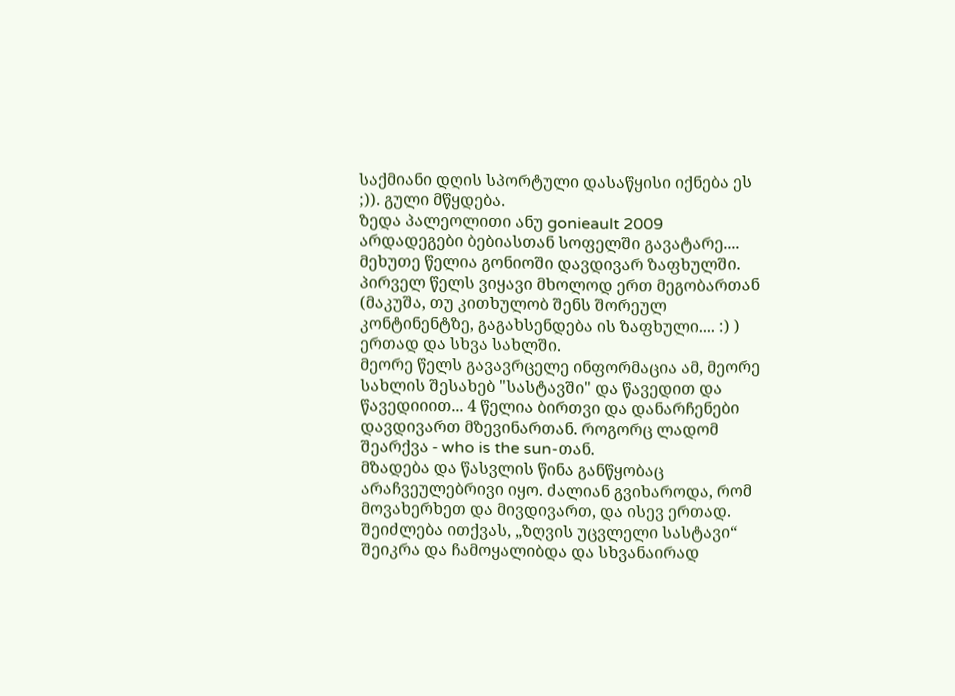საქმიანი დღის სპორტული დასაწყისი იქნება ეს ;)). გული მწყდება.
ზედა პალეოლითი ანუ gonieault 2009
არდადეგები ბებიასთან სოფელში გავატარე.... მეხუთე წელია გონიოში დავდივარ ზაფხულში. პირველ წელს ვიყავი მხოლოდ ერთ მეგობართან (მაკუშა, თუ კითხულობ შენს შორეულ კონტინენტზე, გაგახსენდება ის ზაფხული.... :) ) ერთად და სხვა სახლში.
მეორე წელს გავავრცელე ინფორმაცია ამ, მეორე სახლის შესახებ "სასტავში" და წავედით და წავედიიით... 4 წელია ბირთვი და დანარჩენები დავდივართ მზევინართან. როგორც ლადომ შეარქვა - who is the sun-თან.
მზადება და წასვლის წინა განწყობაც არაჩვეულებრივი იყო. ძალიან გვიხაროდა, რომ მოვახერხეთ და მივდივართ, და ისევ ერთად. შეიძლება ითქვას, „ზღვის უცვლელი სასტავი“ შეიკრა და ჩამოყალიბდა და სხვანაირად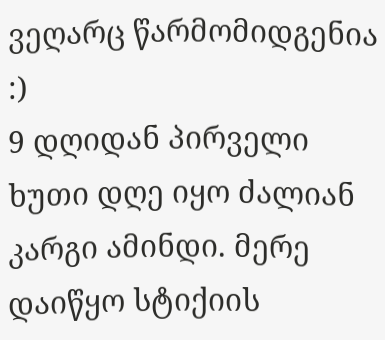ვეღარც წარმომიდგენია :)
9 დღიდან პირველი ხუთი დღე იყო ძალიან კარგი ამინდი. მერე დაიწყო სტიქიის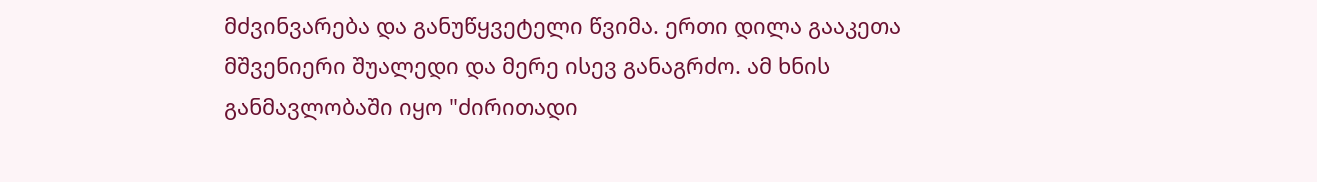მძვინვარება და განუწყვეტელი წვიმა. ერთი დილა გააკეთა მშვენიერი შუალედი და მერე ისევ განაგრძო. ამ ხნის განმავლობაში იყო "ძირითადი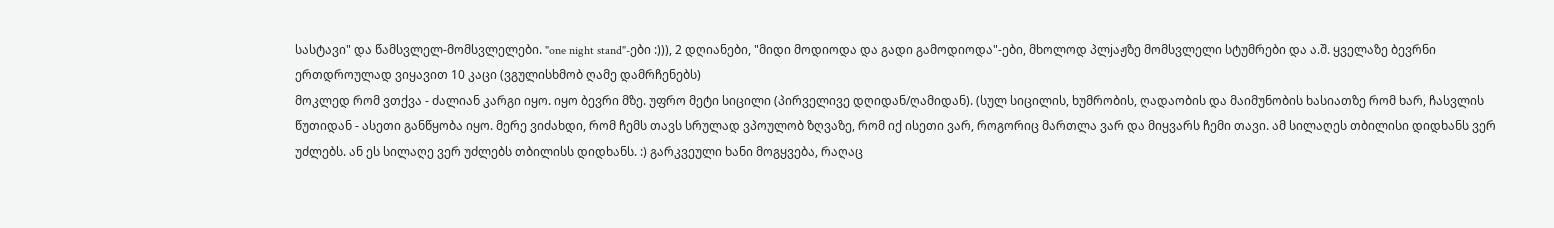სასტავი" და წამსვლელ-მომსვლელები. "one night stand"-ები :))), 2 დღიანები, "მიდი მოდიოდა და გადი გამოდიოდა"-ები, მხოლოდ პლjაჟზე მომსვლელი სტუმრები და ა.შ. ყველაზე ბევრნი ერთდროულად ვიყავით 10 კაცი (ვგულისხმობ ღამე დამრჩენებს)
მოკლედ რომ ვთქვა - ძალიან კარგი იყო. იყო ბევრი მზე. უფრო მეტი სიცილი (პირველივე დღიდან/ღამიდან). (სულ სიცილის, ხუმრობის, ღადაობის და მაიმუნობის ხასიათზე რომ ხარ, ჩასვლის წუთიდან - ასეთი განწყობა იყო. მერე ვიძახდი, რომ ჩემს თავს სრულად ვპოულობ ზღვაზე, რომ იქ ისეთი ვარ, როგორიც მართლა ვარ და მიყვარს ჩემი თავი. ამ სილაღეს თბილისი დიდხანს ვერ უძლებს. ან ეს სილაღე ვერ უძლებს თბილისს დიდხანს. :) გარკვეული ხანი მოგყვება, რაღაც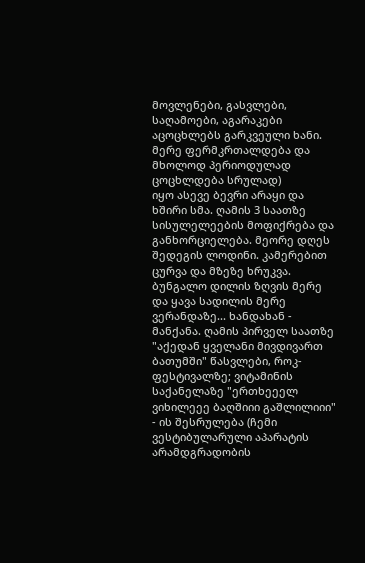მოვლენები, გასვლები, საღამოები, აგარაკები აცოცხლებს გარკვეული ხანი. მერე ფერმკრთალდება და მხოლოდ პერიოდულად ცოცხლდება სრულად)
იყო ასევე ბევრი არაყი და ხშირი სმა. ღამის 3 საათზე სისულელეების მოფიქრება და განხორციელება. მეორე დღეს შედეგის ლოდინი. კამერებით ცურვა და მზეზე ხრუკვა. ბუნგალო დილის ზღვის მერე და ყავა სადილის მერე ვერანდაზე... ხანდახან - მანქანა. ღამის პირველ საათზე "აქედან ყველანი მივდივართ ბათუმში" წასვლები, როკ-ფესტივალზე; ვიტამინის საქანელაზე "ერთხეეელ ვიხილეეე ბაღშიიი გაშლილიიი" - ის შესრულება (ჩემი ვესტიბულარული აპარატის არამდგრადობის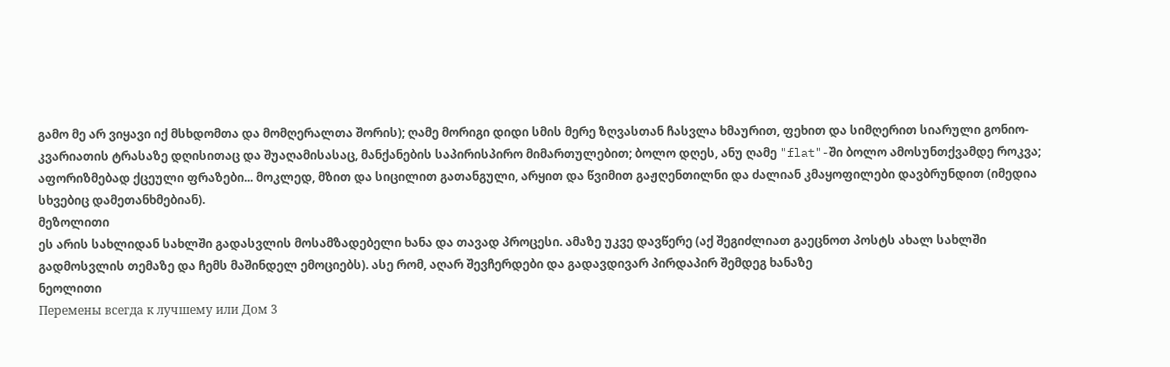გამო მე არ ვიყავი იქ მსხდომთა და მომღერალთა შორის); ღამე მორიგი დიდი სმის მერე ზღვასთან ჩასვლა ხმაურით, ფეხით და სიმღერით სიარული გონიო-კვარიათის ტრასაზე დღისითაც და შუაღამისასაც, მანქანების საპირისპირო მიმართულებით; ბოლო დღეს, ანუ ღამე "flat"-ში ბოლო ამოსუნთქვამდე როკვა; აფორიზმებად ქცეული ფრაზები... მოკლედ, მზით და სიცილით გათანგული, არყით და წვიმით გაჟღენთილნი და ძალიან კმაყოფილები დავბრუნდით (იმედია სხვებიც დამეთანხმებიან).
მეზოლითი
ეს არის სახლიდან სახლში გადასვლის მოსამზადებელი ხანა და თავად პროცესი. ამაზე უკვე დავწერე (აქ შეგიძლიათ გაეცნოთ პოსტს ახალ სახლში გადმოსვლის თემაზე და ჩემს მაშინდელ ემოციებს). ასე რომ, აღარ შევჩერდები და გადავდივარ პირდაპირ შემდეგ ხანაზე
ნეოლითი
Перемены всегда к лучшему или Дом 3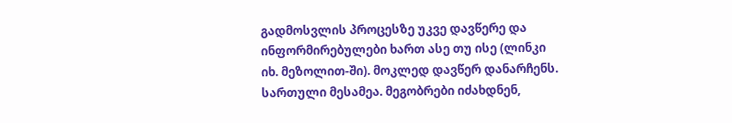გადმოსვლის პროცესზე უკვე დავწერე და ინფორმირებულები ხართ ასე თუ ისე (ლინკი იხ. მეზოლით-ში). მოკლედ დავწერ დანარჩენს. სართული მესამეა. მეგობრები იძახდნენ,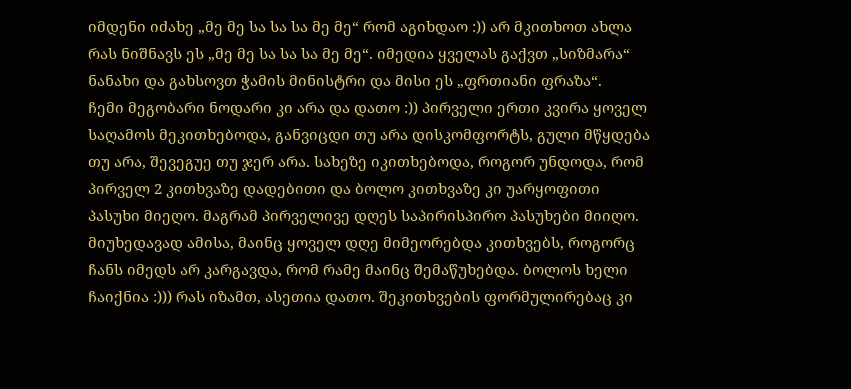იმდენი იძახე „მე მე სა სა სა მე მე“ რომ აგიხდაო :)) არ მკითხოთ ახლა რას ნიშნავს ეს „მე მე სა სა სა მე მე“. იმედია ყველას გაქვთ „სიზმარა“ ნანახი და გახსოვთ ჭამის მინისტრი და მისი ეს „ფრთიანი ფრაზა“.
ჩემი მეგობარი ნოდარი კი არა და დათო :)) პირველი ერთი კვირა ყოველ საღამოს მეკითხებოდა, განვიცდი თუ არა დისკომფორტს, გული მწყდება თუ არა, შევეგუე თუ ჯერ არა. სახეზე იკითხებოდა, როგორ უნდოდა, რომ პირველ 2 კითხვაზე დადებითი და ბოლო კითხვაზე კი უარყოფითი პასუხი მიეღო. მაგრამ პირველივე დღეს საპირისპირო პასუხები მიიღო. მიუხედავად ამისა, მაინც ყოველ დღე მიმეორებდა კითხვებს, როგორც ჩანს იმედს არ კარგავდა, რომ რამე მაინც შემაწუხებდა. ბოლოს ხელი ჩაიქნია :))) რას იზამთ, ასეთია დათო. შეკითხვების ფორმულირებაც კი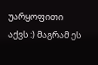უარყოფითი აქვს :) მაგრამ ეს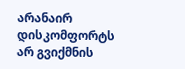არანაირ დისკომფორტს არ გვიქმნის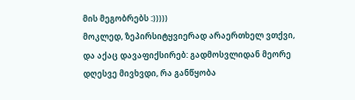მის მეგობრებს :)))))
მოკლედ, ზეპირსიტყვიერად არაერთხელ ვთქვი, და აქაც დავაფიქსირებ: გადმოსვლიდან მეორე დღესვე მივხვდი, რა განწყობა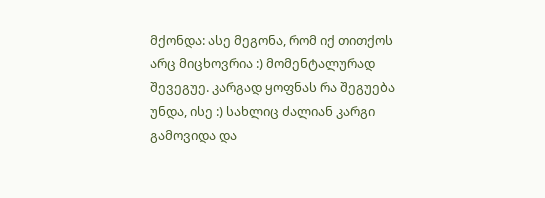მქონდა: ასე მეგონა, რომ იქ თითქოს არც მიცხოვრია :) მომენტალურად შევეგუე. კარგად ყოფნას რა შეგუება უნდა, ისე :) სახლიც ძალიან კარგი გამოვიდა და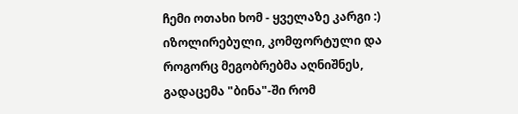ჩემი ოთახი ხომ - ყველაზე კარგი :) იზოლირებული, კომფორტული და როგორც მეგობრებმა აღნიშნეს, გადაცემა "ბინა"-ში რომ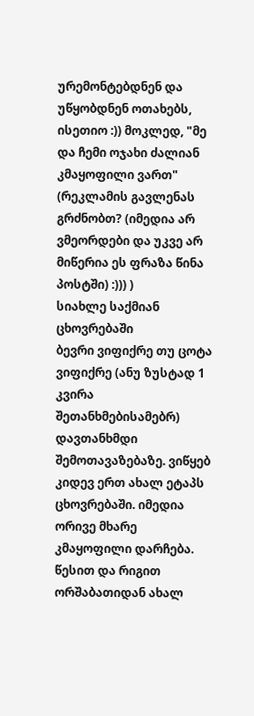ურემონტებდნენ და უწყობდნენ ოთახებს, ისეთიო :)) მოკლედ, "მე და ჩემი ოჯახი ძალიან კმაყოფილი ვართ" (რეკლამის გავლენას გრძნობთ? (იმედია არ ვმეორდები და უკვე არ მიწერია ეს ფრაზა წინა პოსტში) :))) )
სიახლე საქმიან ცხოვრებაში
ბევრი ვიფიქრე თუ ცოტა ვიფიქრე (ანუ ზუსტად 1 კვირა შეთანხმებისამებრ) დავთანხმდი შემოთავაზებაზე. ვიწყებ კიდევ ერთ ახალ ეტაპს ცხოვრებაში. იმედია ორივე მხარე კმაყოფილი დარჩება. წესით და რიგით ორშაბათიდან ახალ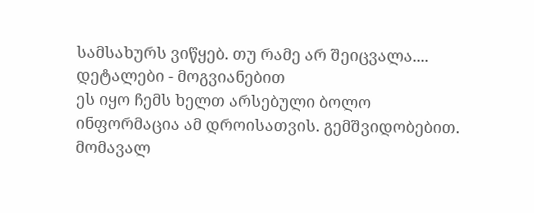სამსახურს ვიწყებ. თუ რამე არ შეიცვალა.... დეტალები - მოგვიანებით
ეს იყო ჩემს ხელთ არსებული ბოლო ინფორმაცია ამ დროისათვის. გემშვიდობებით. მომავალ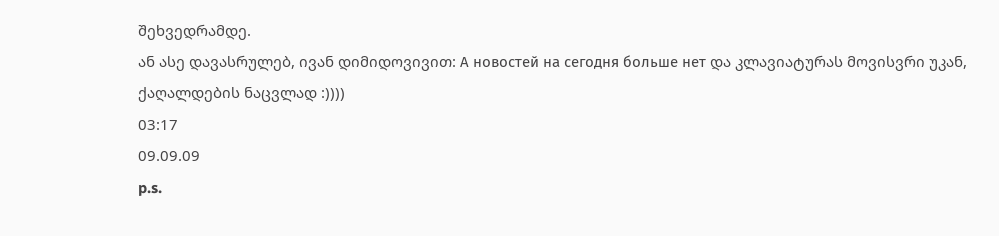შეხვედრამდე.
ან ასე დავასრულებ, ივან დიმიდოვივით: А новостей на сегодня больше нет და კლავიატურას მოვისვრი უკან, ქაღალდების ნაცვლად :))))
03:17
09.09.09
p.s.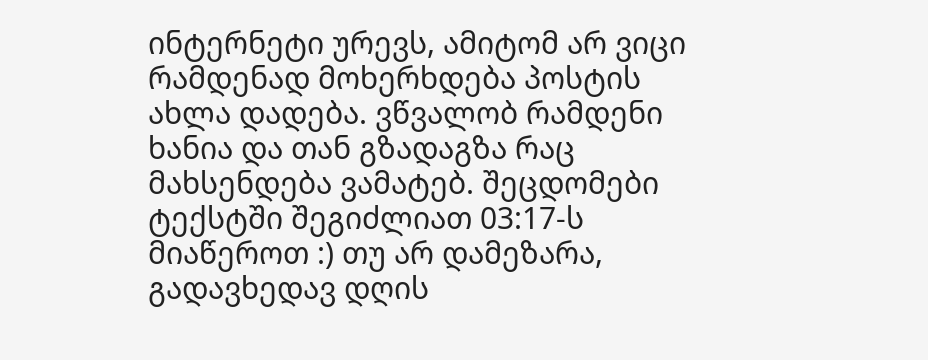ინტერნეტი ურევს, ამიტომ არ ვიცი რამდენად მოხერხდება პოსტის ახლა დადება. ვწვალობ რამდენი ხანია და თან გზადაგზა რაც მახსენდება ვამატებ. შეცდომები ტექსტში შეგიძლიათ 03:17-ს მიაწეროთ :) თუ არ დამეზარა, გადავხედავ დღის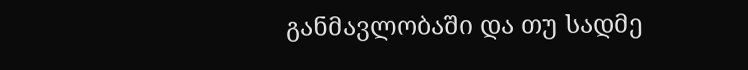განმავლობაში და თუ სადმე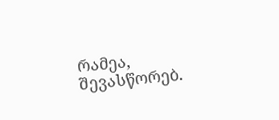რამეა, შევასწორებ.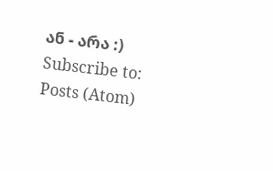ან - არა :)
Subscribe to:
Posts (Atom)